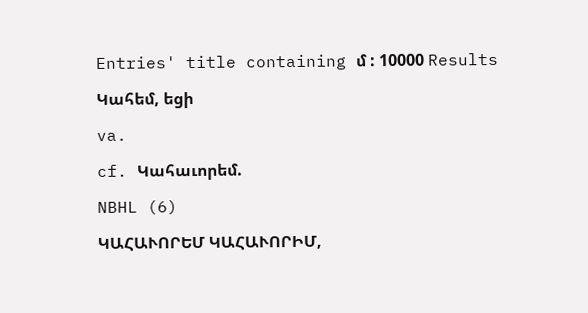Entries' title containing մ : 10000 Results

Կահեմ, եցի

va.

cf. Կահաւորեմ.

NBHL (6)

ԿԱՀԱՒՈՐԵՄ ԿԱՀԱՒՈՐԻՄ,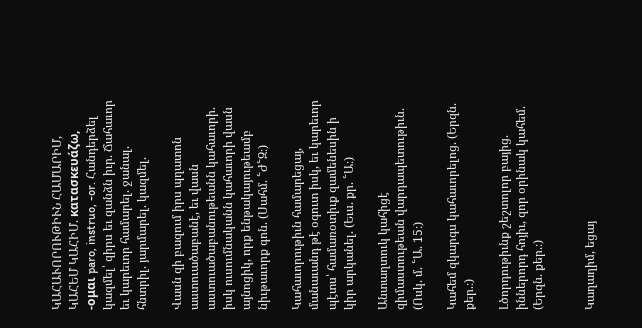ԿԱՀԱՒՈՐՈՒԹԻՒՆ ՀԱՄԱՐԻՄ, ԿԱՀԵՄ ԿԱՀԻՄ. κατασκευάζω, -ομαι paro, instruo, -or. Հանդերձել կազմել՝ զիրս եւ զանձն իւր. Ճահաւոր եւ կարեւոր համարել. ջանալ. հնտրիլ. յարմարել. կազմել.

Վասն զի բազում իրս պղատոն աստուածաբանէ, եւ վասն աստուածաբանութեանն կահաւորի. իսկ ուսումնականն կահաւորի վասն այնոցիկ, որք ենթակայութեամբ նիւթաւորք գոն. (Սահմ. ՟Ժ՟Զ։)

Կահաւորութիւն համարեցայ, մանաւանդ թէ օգուտ իսկ, եւ կարեւոր պէտս՝ համառօտիւք զամենեսին ի կիր արկանել. (Եւս. քր. ՟Ա։)

Անտաղտուկ կահիցէ զիմաստութեան վարդապետութիւն. (Ոսկ. մ. ՟Ա. 15։)

Կահեմ զկարգս կահաւորելոց. (Երզն. քեր.։)

Լծորդութիւնք շեշտոլոր բայից. իններորդ հոյիւ, զոր օրինակ կահեմ. (Երզն. քեր.։)


Կաղաղիմ, եցայ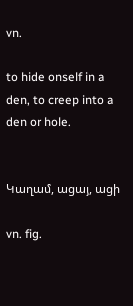vn.

to hide onself in a den, to creep into a den or hole.


Կաղամ, ացայ, ացի

vn. fig.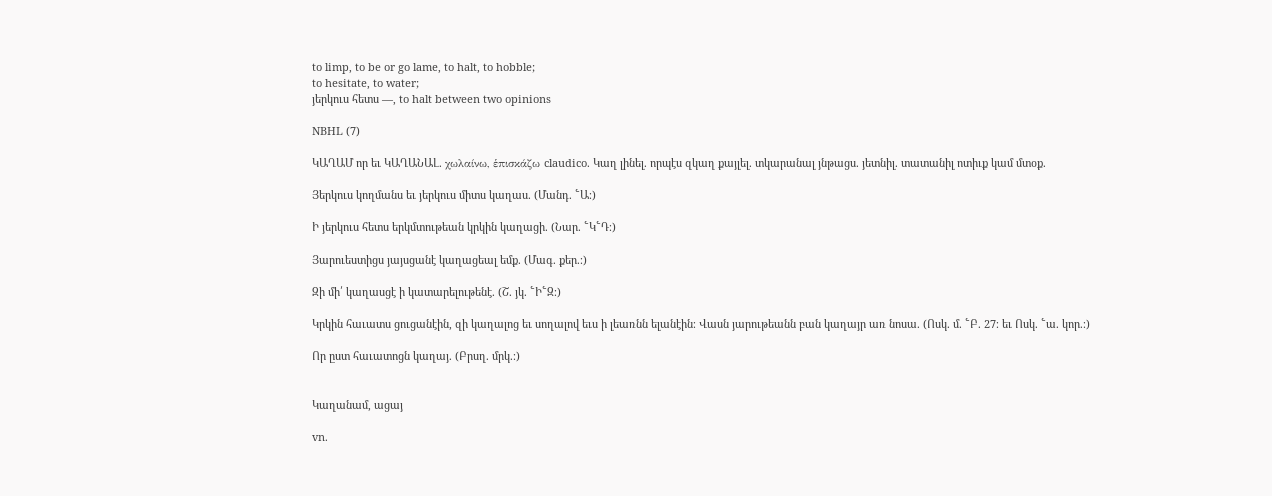to limp, to be or go lame, to halt, to hobble;
to hesitate, to water;
յերկուս հետս —, to halt between two opinions

NBHL (7)

ԿԱՂԱՄ որ եւ ԿԱՂԱՆԱԼ. χωλαίνω, ἑπισκάζω claudico. Կաղ լինել. որպէս զկաղ քայլել. տկարանալ յնթացս. յետնիլ. տատանիլ ոտիւք կամ մտօք.

Յերկուս կողմանս եւ յերկուս միտս կաղաս. (Մանդ. ՟Ա։)

Ի յերկուս հետս երկմտութեան կրկին կաղացի. (Նար. ՟Կ՟Դ։)

Յարուեստիցս յայսցանէ կաղացեալ եմք. (Մագ. քեր.։)

Զի մի՛ կաղասցէ ի կատարելութենէ. (Շ. յկ. ՟Ի՟Զ։)

Կրկին հաւատս ցուցանէին, զի կաղալոց եւ սողալով եւս ի լեառնն ելանէին։ Վասն յարութեանն բան կաղայր առ նոսա. (Ոսկ. մ. ՟Բ. 27։ եւ Ոսկ. ՟ա. կոր.։)

Որ ըստ հաւատոցն կաղայ. (Բրսղ. մրկ.։)


Կաղանամ, ացայ

vn.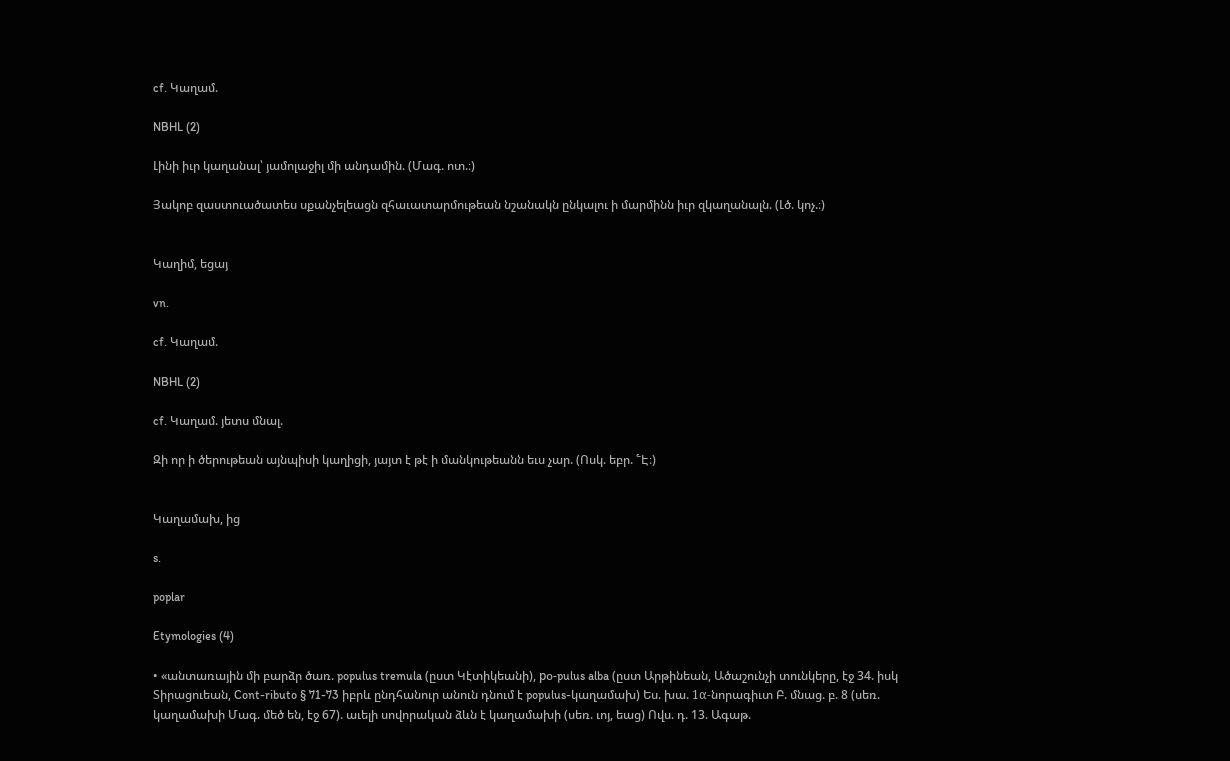cf. Կաղամ.

NBHL (2)

Լինի իւր կաղանալ՝ յամոլաջիլ մի անդամին. (Մագ. ոտ.։)

Յակոբ զաստուածատես սքանչելեացն զհաւատարմութեան նշանակն ընկալու ի մարմինն իւր զկաղանալն. (Լծ. կոչ.։)


Կաղիմ, եցայ

vn.

cf. Կաղամ.

NBHL (2)

cf. Կաղամ. յետս մնալ.

Զի որ ի ծերութեան այնպիսի կաղիցի, յայտ է թէ ի մանկութեանն եւս չար. (Ոսկ. եբր. ՟Է։)


Կաղամախ, ից

s.

poplar

Etymologies (4)

• «անտառային մի բարձր ծառ. populus tremula (ըստ Կէտիկեանի), pօ-pulus alba (ըստ Արթինեան, Ածաշունչի տունկերը, էջ 34. իսկ Տիրացուեան, Cont-ributo § 71-73 իբրև ընդհանուր անուն դնում է populus-կաղամախ) Ես. խա. 1α-նորագիւտ Բ. մնաց. բ. 8 (սեռ. կաղամախի Մագ. մեծ են, էջ 67). աւելի սովորական ձևն է կաղամախի (սեռ. ւոյ, եաց) Ովս. դ. 13. Ագաթ.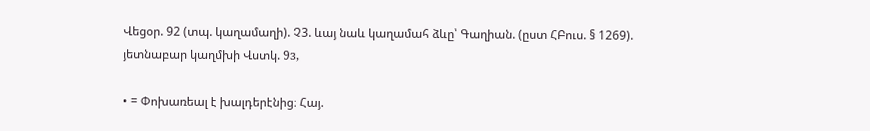Վեցօր. 92 (տպ. կաղամաղի). Չ3. ևայ նաև կաղամահ ձևը՝ Գաղիան. (ըստ ՀԲուս. § 1269). յետնաբար կաղմխի Վստկ. 9з,

• = Փոխառեալ է խալդերէնից։ Հայ.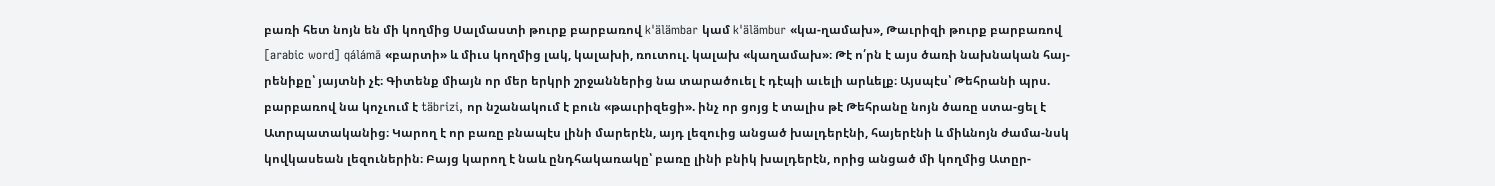բառի հետ նոյն են մի կողմից Սալմաստի թուրք բարբառով k'älämbar կամ k'älämbur «կա-ղամախ», Թաւրիզի թուրք բարբառով [arabic word] qálámā «բարտի» և միւս կողմից լակ, կալախի, ռուտուլ. կալախ «կաղամախ»։ Թէ ո՛րն է այս ծառի նախնական հայ-րենիքը՝ յայտնի չէ։ Գիտենք միայն որ մեր երկրի շրջաններից նա տարածուել է դէպի աւելի արևելք։ Այսպէս՝ Թեհրանի պրս. բարբառով նա կոչւում է täbrizi, որ նշանակում է բուն «թաւրիզեցի». ինչ որ ցոյց է տալիս թէ Թեհրանը նոյն ծառը ստա-ցել է Ատրպատականից։ Կարող է որ բառը բնապէս լինի մարերէն, այդ լեզուից անցած խալդերէնի, հայերէնի և միևնոյն ժամա-նսկ կովկասեան լեզուներին։ Բայց կարող է նաև ընդհակառակը՝ բառը լինի բնիկ խալդերէն, որից անցած մի կողմից Ատըր-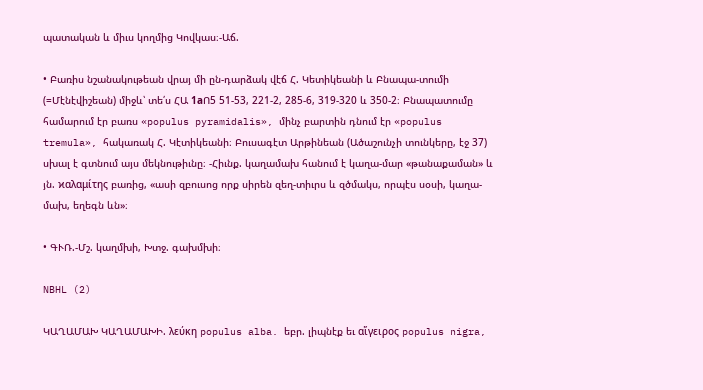պատական և միւս կողմից Կովկաս։-Աճ.

• Բառիս նշանակութեան վրայ մի ըն-դարձակ վէճ Հ. Կետիկեանի և Բնապա-տումի (=Մէնէվիշեան) միջև՝ տե՛ս ՀԱ 1аՈ5 51-53, 221-2, 285-6, 319-320 և 350-2։ Բնապատումը համարում էր բառս «populus pyramidalis», մինչ բարտին դնում էր «populus tremula», հակառակ Հ. Կէտիկեանի։ Բուսագէտ Արթինեան (Ածաշունչի տունկերը, էջ 37) սխալ է գտնում այս մեկնութիւնը։ -Հիւնք. կաղամախ հանում է կաղա-մար «թանաքաման» և յն. ϰαλαμίτης բառից, «ասի զբուսոց որք սիրեն զեղ-տիւրս և զծմակս, որպէս սօսի, կաղա-մախ, եղեգն ևն»։

• ԳՒՌ.-Մշ. կաղմխի, Խտջ. գախմխի։

NBHL (2)

ԿԱՂԱՄԱԽ ԿԱՂԱՄԱԽԻ. λεύκη populus alba. եբր. լիպնէք եւ αἵγειρος populus nigra,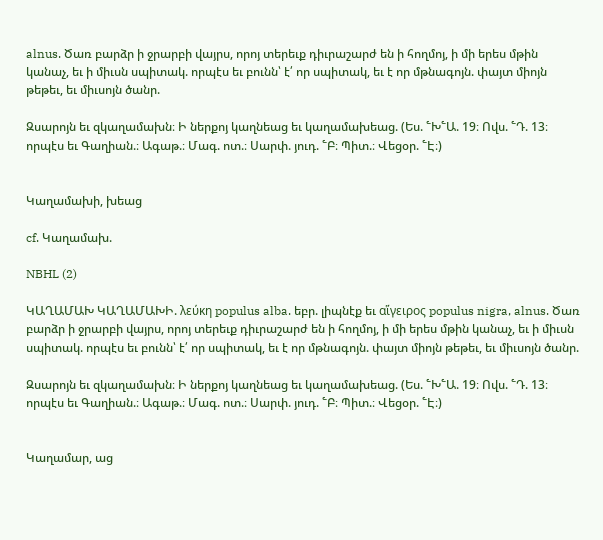alnus. Ծառ բարձր ի ջրարբի վայրս, որոյ տերեւք դիւրաշարժ են ի հողմոյ, ի մի երես մթին կանաչ, եւ ի միւսն սպիտակ. որպէս եւ բունն՝ է՛ որ սպիտակ, եւ է որ մթնագոյն. փայտ միոյն թեթեւ, եւ միւսոյն ծանր.

Զսարոյն եւ զկաղամախն։ Ի ներքոյ կաղնեաց եւ կաղամախեաց. (Ես. ՟Խ՟Ա. 19։ Ովս. ՟Դ. 13։ որպէս եւ Գաղիան.։ Ագաթ.։ Մագ. ոտ.։ Սարփ. յուդ. ՟Բ։ Պիտ.։ Վեցօր. ՟Է։)


Կաղամախի, խեաց

cf. Կաղամախ.

NBHL (2)

ԿԱՂԱՄԱԽ ԿԱՂԱՄԱԽԻ. λεύκη populus alba. եբր. լիպնէք եւ αἵγειρος populus nigra, alnus. Ծառ բարձր ի ջրարբի վայրս, որոյ տերեւք դիւրաշարժ են ի հողմոյ, ի մի երես մթին կանաչ, եւ ի միւսն սպիտակ. որպէս եւ բունն՝ է՛ որ սպիտակ, եւ է որ մթնագոյն. փայտ միոյն թեթեւ, եւ միւսոյն ծանր.

Զսարոյն եւ զկաղամախն։ Ի ներքոյ կաղնեաց եւ կաղամախեաց. (Ես. ՟Խ՟Ա. 19։ Ովս. ՟Դ. 13։ որպէս եւ Գաղիան.։ Ագաթ.։ Մագ. ոտ.։ Սարփ. յուդ. ՟Բ։ Պիտ.։ Վեցօր. ՟Է։)


Կաղամար, աց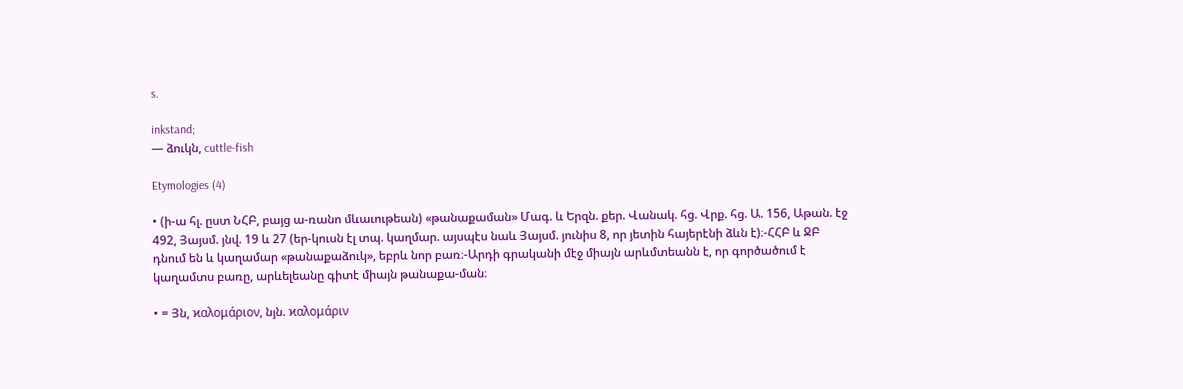s.

inkstand;
— ձուկն, cuttle-fish

Etymologies (4)

• (ի-ա հլ. ըստ ՆՀԲ, բայց ա-ռանո մևաւութեան) «թանաքաման» Մագ. և Երզն. քեր. Վանակ. հց. Վրք. հց. Ա. 156, Աթան. էջ 492, Յայսմ. յնվ. 19 և 27 (եր-կուսն էլ տպ. կաղմար. այսպէս նաև Յայսմ. յունիս 8, որ յետին հայերէնի ձևն է)։-ՀՀԲ և ՋԲ դնում են և կաղամար «թանաքաձուկ», եբրև նոր բառ։-Արդի գրականի մէջ միայն արևմտեանն է, որ գործածում է կաղամտս բառը, արևելեանը գիտէ միայն թանաքա-ման։

• = Յն, ϰαλομάριον, նյն. ϰαλομάριν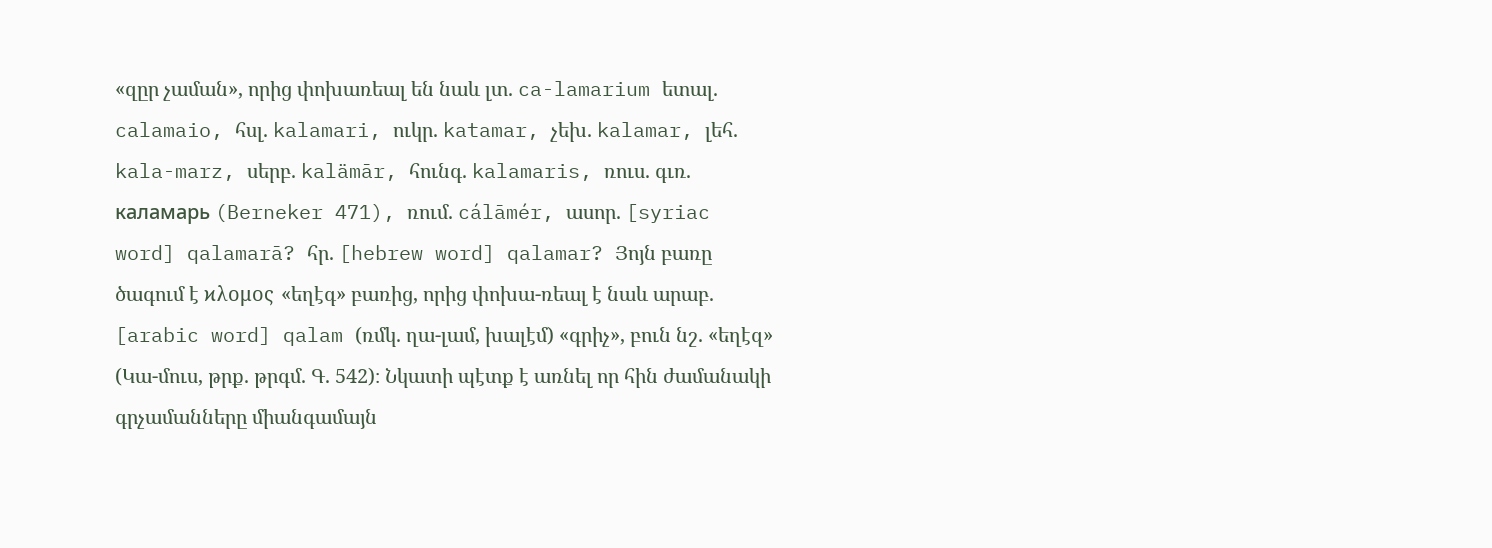«զըր չաման», որից փոխառեալ են նաև լտ. ca-lamarium ետալ. calamaio, հսլ. kalamari, ուկր. katamar, չեխ. kalamar, լեհ. kala-marz, սերբ. kalämār, հունգ. kalamaris, ռուս. գւռ. каламарь (Berneker 471), ռում. cálāmér, ասոր. [syriac word] qalamarā? հր. [hebrew word] qalamar? Յոյն բառը ծագում է ϰλομος «եղէգ» բառից, որից փոխա-ռեալ է նաև արաբ. [arabic word] qalam (ռմկ. ղա-լամ, խալէմ) «գրիչ», բուն նշ. «եղէզ» (Կա-մուս, թրք. թրգմ. Գ. 542)։ Նկատի պէտք է առնել որ հին ժամանակի գրչամանները միանգամայն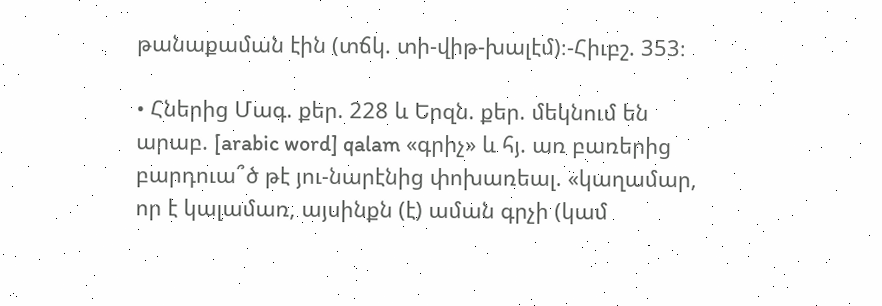թանաքաման էին (տճկ. տի-վիթ-խալէմ)։-Հիւբշ. 353։

• Հներից Մագ. քեր. 228 և Երզն. քեր. մեկնում են արաբ. [arabic word] qalam «գրիչ» և հյ. առ բառերից բարդուա՞ծ թէ յու-նարէնից փոխառեալ. «կաղամար, որ է կալամառ, այսինքն (է) աման գրչի (կամ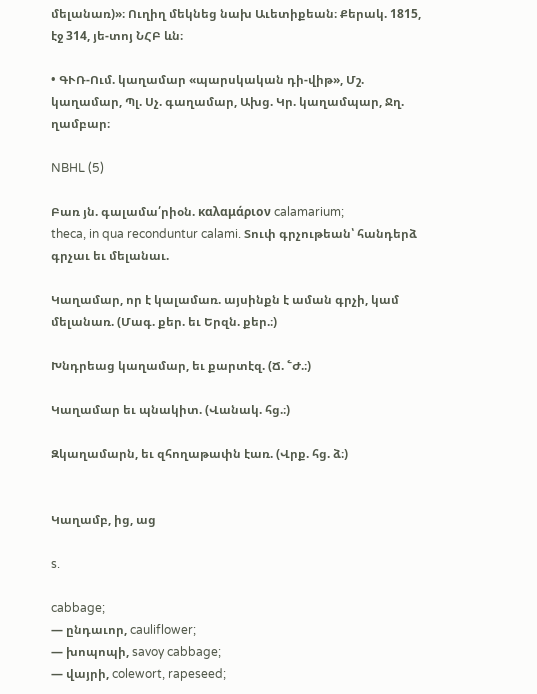մելանառ)»։ Ուղիղ մեկնեց նախ Աւետիքեան։ Քերակ. 1815, էջ 314, յե-տոյ ՆՀԲ ևն։

• ԳՒՌ-Ում. կաղամար «պարսկական դի-վիթ», Մշ. կաղամար, Պլ. Սչ. գաղամար, Ախց. Կր. կաղամպար, Ջղ. ղամբար։

NBHL (5)

Բառ յն. գալամա՛րիօն. καλαμάριον calamarium;
theca, in qua reconduntur calami. Տուփ գրչութեան՝ հանդերձ գրչաւ եւ մելանաւ.

Կաղամար, որ է կալամառ. այսինքն է աման գրչի, կամ մելանառ. (Մագ. քեր. եւ Երզն. քեր.։)

Խնդրեաց կաղամար, եւ քարտէզ. (Ճ. ՟Ժ.։)

Կաղամար եւ պնակիտ. (Վանակ. հց.։)

Զկաղամարն, եւ զհողաթափն էառ. (Վրք. հց. ձ։)


Կաղամբ, ից, աց

s.

cabbage;
— ընդաւոր, cauliflower;
— խոպոպի, savoy cabbage;
— վայրի, colewort, rapeseed;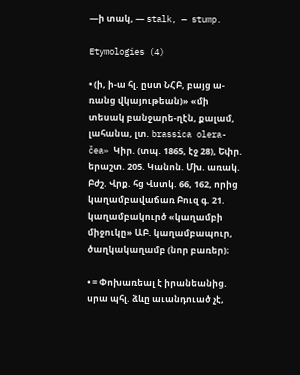—ի տակ, — stalk, — stump.

Etymologies (4)

• (ի, ի-ա հլ. ըստ ՆՀԲ, բայց ա-ռանց վկայութեան)» «մի տեսակ բանջարե-ղէն, քալամ, լահանա, լտ. brassica olera-čea» Կիր. (տպ. 1865, էջ 28), Եփր. երաշտ. 205. Կանոն. Մխ. առակ. Բժշ. Վրք. հց Վստկ. 66, 162, որից կաղամբավաճառ Բուզ գ. 21. կաղամբակուրծ «կաղամբի միջուկը» ԱԲ. կաղամբապուր, ծաղկակաղամբ (նոր բառեր)։

• = Փոխառեալ է իրանեանից. սրա պհլ. ձևը աւանդուած չէ,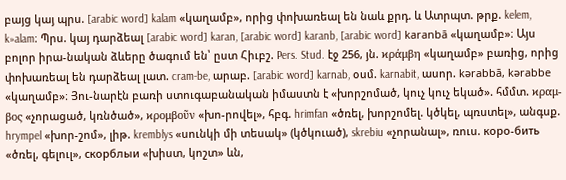բայց կայ պրս. [arabic word] kalam «կաղամբ», որից փոխառեալ են նաև քրդ. և Ատրպտ. թրք. kelem, k»alam։ Պրս. կայ դարձեալ [arabic word] karan, [arabic word] karanb, [arabic word] karanbā «կաղամբ»։ Այս բոլոր իրա-նական ձևերը ծագում են՝ ըստ Հիւբշ. Pers. Stud. էջ 256, յն. ϰράμβη «կաղամբ» բառից, որից փոխառեալ են դարձեալ լատ. cram-be, արաբ. [arabic word] karnab, օսմ. karnabit, ասոր. kərabbā, kərabbe «կաղամբ»։ Յու-նարէն բառի ստուգաբանական իմաստն է «խորշոմած, կուչ կուչ եկած». հմմտ. ϰραμ-βος «չորացած, կռնծած», ϰρομβοῦν «խո-րովել», հբգ. hrimfan «ծռել, խորշոմել. կծկել, պռստել», անգսք. hrympel «խոր-շոմ», լիթ. kremblys «սունկի մի տեսակ» (կծկուած), skrebiu «չորանալ», ռուս. коро-бить «ծռել, գելուլ», cкорблыи «խիստ, կոշտ» ևն,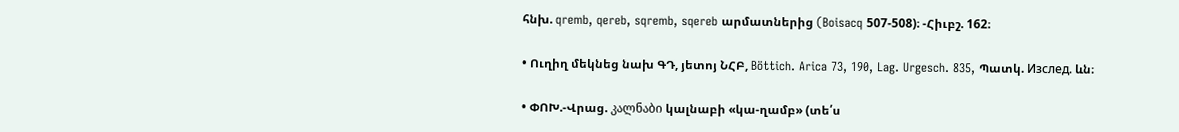հնխ. qremb, qereb, sqremb, sqereb արմատներից (Boisacq 507-508)։ -Հիւբշ. 162։

• Ուղիղ մեկնեց նախ ԳԴ, յետոյ ՆՀԲ, Böttich. Arica 73, 190, Lag. Urgesch. 835, Պատկ. Изслeд. ևն։

• ՓՈԽ.-Վրաց. კალნაბი կալնաբի «կա-ղամբ» (տե՛ս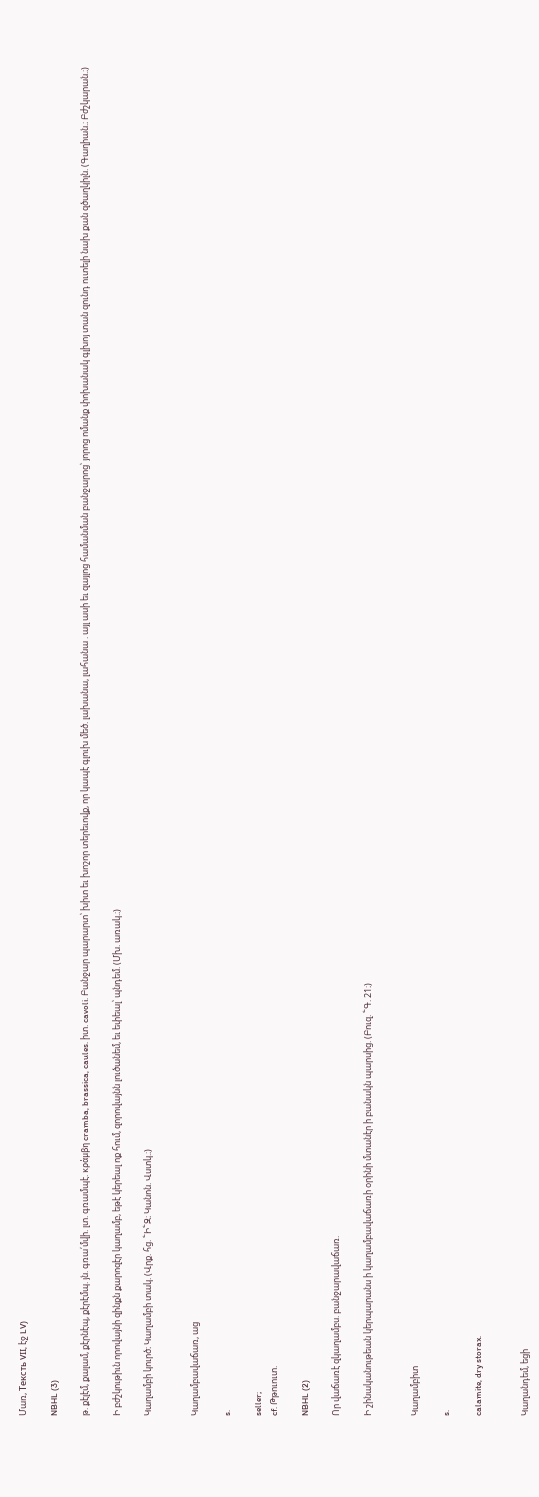Մառ, Teксть VII, էջ LV)

NBHL (3)

թ. քէլէմ, քալամ, քէրնէպ, քէրէմպ. յն. գռա՛մվի. լտ. գռամպէ. κράμβη cramba, brassica, caules. իտ. cavoli. Բանջար պարարտ՝ խիտ եւ խոշոր տերեւովք, որ կապէ գլուխ մեծ. լախանա, լահանա . այլ ասի եւ զայլոց համանման բանջարոց՝ յորոց ոմանք փոխանակ գլխոյ տան զունդ ուտելի նախ քան զծաղկիլն. (Գաղիան.։ Բժշկարան.։)

Ի բժշկութիւն որովայնի զինքն քարոզէր կաղամբ, եթէ կերեալ ոք հում, զորովայնն լուծանեմ, եւ եփեալ՝ պնդեմ. (Մխ. առակ.։)

Կաղամբի կուրծ։ Կաղամբի տակ. (Վրք. հց. ՟Ի՟Զ։ Կանոն. Վստկ.։)


Կաղամբավաճառ, աց

s.

seller;
cf. Թթուուտ.

NBHL (2)

Որ վաճառէ զկաղամբս. բանջարավաճառ.

Ի շինականութեան կերպարանս ի կաղամբավաճառի օրինի մտանէր ի բանակն պարսից. (Բուզ. ՟Գ. 21։)


Կաղամբիտ

s.

calamite, dry storax.


Կաղանդեմ, եցի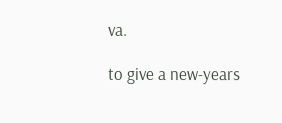va.

to give a new-years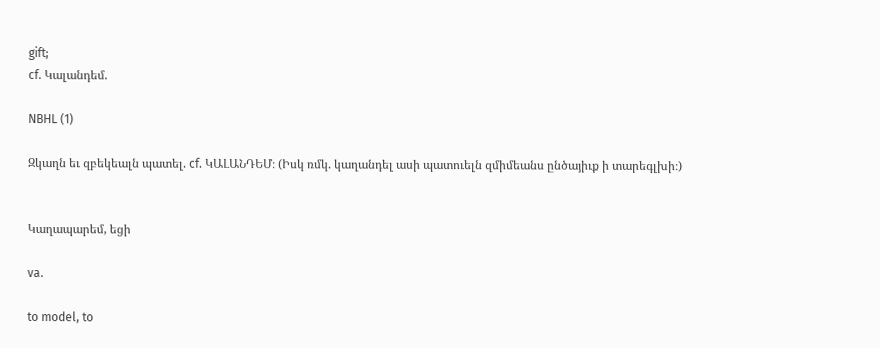gift;
cf. Կալանդեմ.

NBHL (1)

Զկաղն եւ զբեկեալն պատել. cf. ԿԱԼԱՆԴԵՄ։ (Իսկ ռմկ. կաղանդել ասի պատուելն զմիմեանս ընծայիւք ի տարեգլխի։)


Կաղապարեմ, եցի

va.

to model, to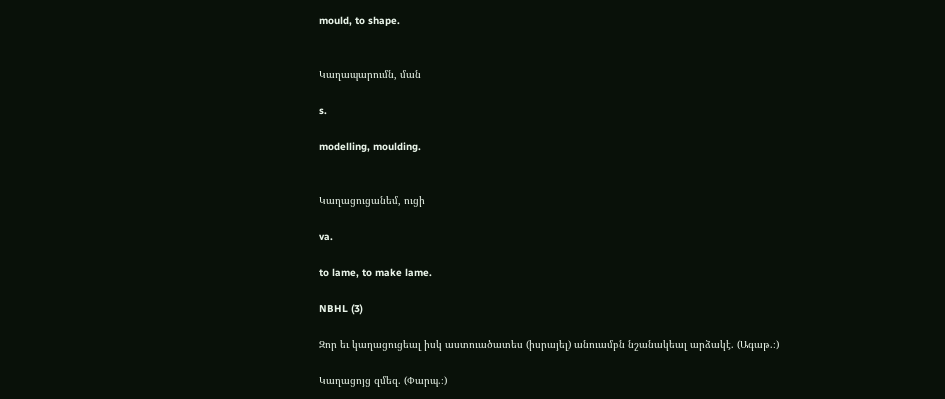mould, to shape.


Կաղապարումն, ման

s.

modelling, moulding.


Կաղացուցանեմ, ուցի

va.

to lame, to make lame.

NBHL (3)

Զոր եւ կաղացուցեալ իսկ աստուածատես (իսրայել) անուամբն նշանակեալ արձակէ. (Ագաթ.։)

Կաղացոյց զմեզ. (Փարպ.։)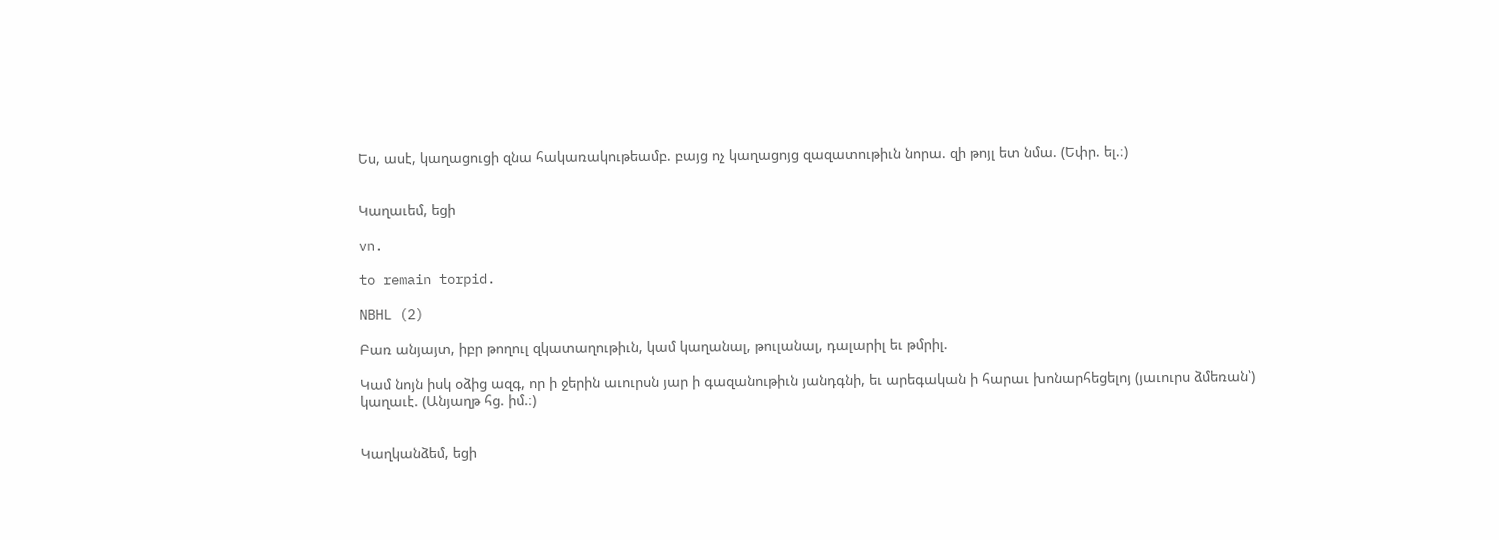Ես, ասէ, կաղացուցի զնա հակառակութեամբ. բայց ոչ կաղացոյց զազատութիւն նորա. զի թոյլ ետ նմա. (Եփր. ել.։)


Կաղաւեմ, եցի

vn.

to remain torpid.

NBHL (2)

Բառ անյայտ, իբր թողուլ զկատաղութիւն, կամ կաղանալ, թուլանալ, դալարիլ եւ թմրիլ.

Կամ նոյն իսկ օձից ազգ, որ ի ջերին աւուրսն յար ի գազանութիւն յանդգնի, եւ արեգական ի հարաւ խոնարհեցելոյ (յաւուրս ձմեռան՝) կաղաւէ. (Անյաղթ հց. իմ.։)


Կաղկանձեմ, եցի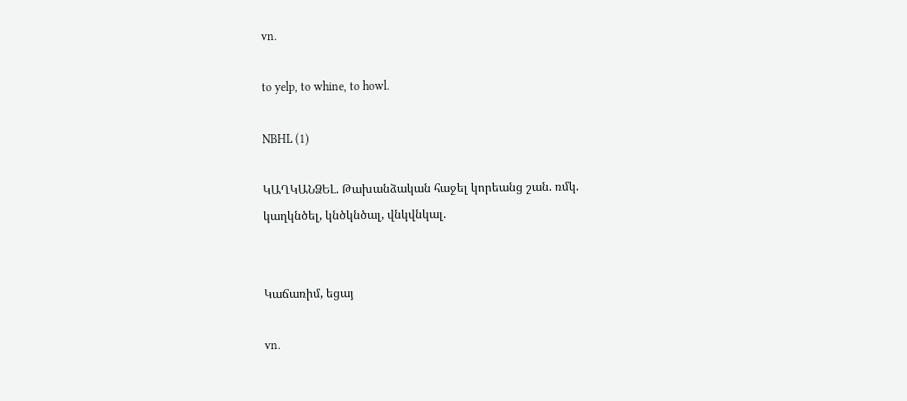vn.

to yelp, to whine, to howl.

NBHL (1)

ԿԱՂԿԱՆՁԵԼ. Թախանձական հաջել կորեանց շան. ռմկ. կաղկնծել, կնծկնծալ, վնկվնկալ.


Կաճառիմ, եցայ

vn.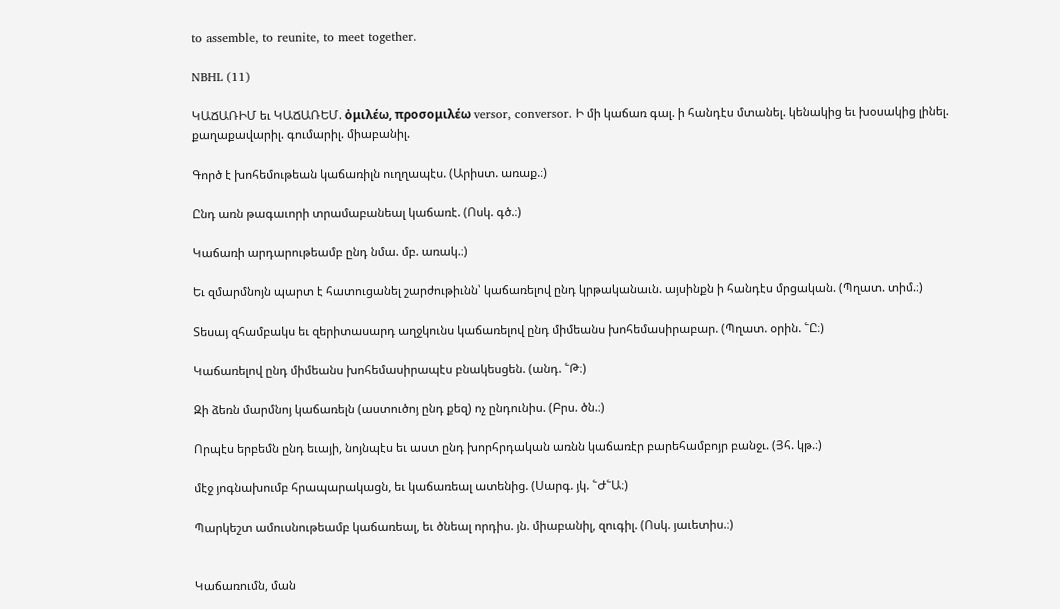to assemble, to reunite, to meet together.

NBHL (11)

ԿԱՃԱՌԻՄ եւ ԿԱՃԱՌԵՄ. ὀμιλέω, προσομιλέω versor, conversor. Ի մի կաճառ գալ. ի հանդէս մտանել. կենակից եւ խօսակից լինել. քաղաքավարիլ. գումարիլ. միաբանիլ.

Գործ է խոհեմութեան կաճառիլն ուղղապէս. (Արիստ. առաք.։)

Ընդ առն թագաւորի տրամաբանեալ կաճառէ. (Ոսկ. գծ.։)

Կաճառի արդարութեամբ ընդ նմա. մբ. առակ.։)

Եւ զմարմնոյն պարտ է հատուցանել շարժութիւնն՝ կաճառելով ընդ կրթականաւն. այսինքն ի հանդէս մրցական. (Պղատ. տիմ.։)

Տեսայ զհամբակս եւ զերիտասարդ աղջկունս կաճառելով ընդ միմեանս խոհեմասիրաբար. (Պղատ. օրին. ՟Ը։)

Կաճառելով ընդ միմեանս խոհեմասիրապէս բնակեսցեն. (անդ. ՟Թ։)

Զի ձեռն մարմնոյ կաճառելն (աստուծոյ ընդ քեզ) ոչ ընդունիս. (Բրս. ծն.։)

Որպէս երբեմն ընդ եւայի, նոյնպէս եւ աստ ընդ խորհրդական առնն կաճառէր բարեհամբոյր բանջւ. (Յհ. կթ.։)

մէջ յոգնախումբ հրապարակացն, եւ կաճառեալ ատենից. (Սարգ. յկ. ՟Ժ՟Ա։)

Պարկեշտ ամուսնութեամբ կաճառեալ, եւ ծնեալ որդիս. յն. միաբանիլ, զուգիլ. (Ոսկ. յաւետիս.։)


Կաճառումն, ման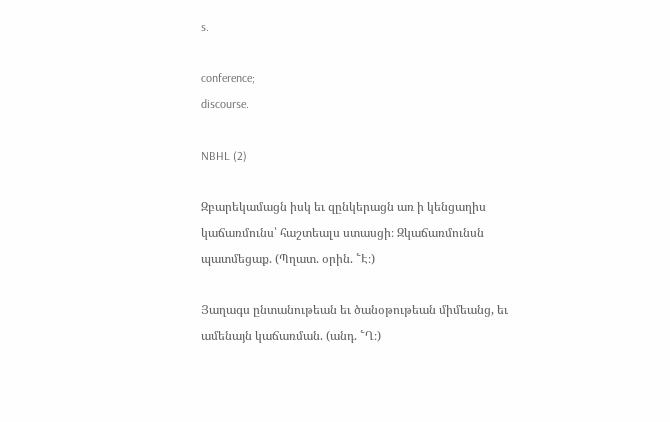s.

conference;
discourse.

NBHL (2)

Զբարեկամացն իսկ եւ զընկերացն առ ի կենցաղիս կաճառմունս՝ հաշտեալս ստասցի։ Զկաճառմունսն պատմեցաք. (Պղատ. օրին. ՟Է։)

Յաղագս ընտանութեան եւ ծանօթութեան միմեանց, եւ ամենայն կաճառման. (անդ. ՟Ղ։)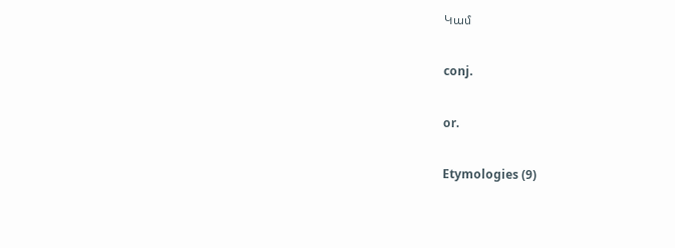Կամ

conj.

or.

Etymologies (9)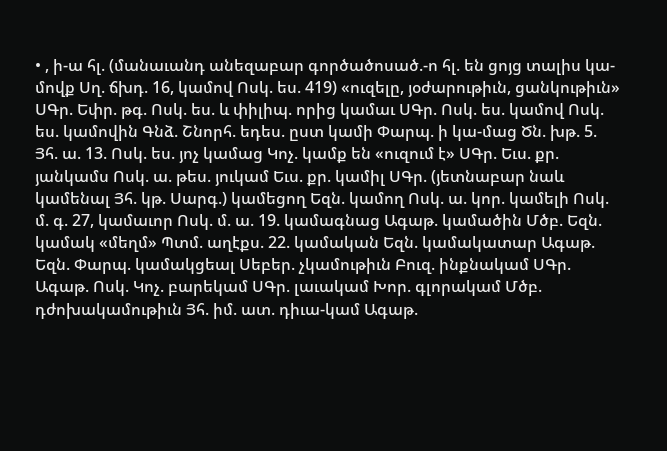• , ի-ա հլ. (մանաւանդ անեզաբար գործածոսած.-ո հլ. են ցոյց տալիս կա-մովք Սղ. ճխդ. 16, կամով Ոսկ. ես. 419) «ուզելը, յօժարութիւն, ցանկութիւն» ՍԳր. Եփր. թգ. Ոսկ. ես. և փիլիպ. որից կամաւ ՍԳր. Ոսկ. ես. կամով Ոսկ. ես. կամովին Գնձ. Շնորհ. եդես. ըստ կամի Փարպ. ի կա-մաց Ծն. խթ. 5. Յհ. ա. 13. Ոսկ. ես. յոչ կամաց Կոչ. կամք են «ուզում է» ՍԳր. Եւս. քր. յանկամս Ոսկ. ա. թես. յուկամ Եւս. քր. կամիլ ՍԳր. (յետնաբար նաև կամենալ Յհ. կթ. Սարգ.) կամեցող Եզն. կամող Ոսկ. ա. կոր. կամելի Ոսկ. մ. գ. 27, կամաւոր Ոսկ. մ. ա. 19. կամագնաց Ագաթ. կամածին Մծբ. Եզն. կամակ «մեղմ» Պտմ. աղէքս. 22. կամական Եզն. կամակատար Ագաթ. Եզն. Փարպ. կամակցեալ Սեբեր. չկամութիւն Բուզ. ինքնակամ ՍԳր. Ագաթ. Ոսկ. Կոչ. բարեկամ ՍԳր. լաւակամ Խոր. գլորակամ Մծբ. դժոխակամութիւն Յհ. իմ. ատ. դիւա-կամ Ագաթ.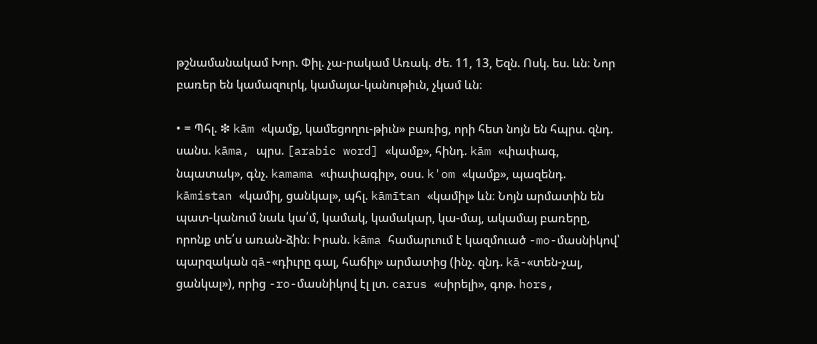թշնամանակամ Խոր. Փիլ. չա-րակամ Առակ. ժե. 11, 13, Եզն. Ոսկ. ես. ևն։ Նոր բառեր են կամազուրկ, կամայա-կանութիւն, չկամ ևն։

• = Պհլ. ❇ kām «կամք, կամեցողու-թիւն» բառից, որի հետ նոյն են հպրս. զնդ. սանս. kāma, պրս. [arabic word] «կամք», հինդ. kām «փափագ, նպատակ», գնչ. kamama «փափագիլ», օսս. k'om «կամք», պազենդ. kāmistan «կամիլ, ցանկալ», պհլ. kāmītan «կամիլ» ևն։ Նոյն արմատին են պատ-կանում նաև կա՛մ, կամակ, կամակար, կա-մայ, ակամայ բառերը, որոնք տե՛ս առան-ձին։ Իրան. kāma համարւում է կազմուած -mo-մասնիկով՝ պարզական qā-«դիւրը գալ, հաճիլ» արմատից (ինչ. զնդ. kā-«տեն-չալ, ցանկալ»), որից -ro-մասնիկով էլ լտ. carus «սիրելի», գոթ. hors,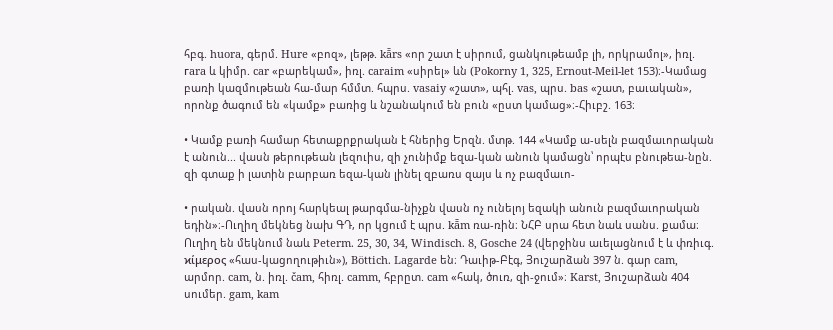հբգ. huora, գերմ. Hure «բոզ», լեթթ. kā̄rs «որ շատ է սիրում, ցանկութեամբ լի, որկրամոլ», իռլ. гara և կիմր. car «բարեկամ», իռլ. caraim «սիրել» ևն (Pokorny 1, 325, Ernout-Meil-let 153)։-Կամաց բառի կազմութեան հա-մար հմմտ. հպրս. vasaiy «շատ», պհլ. vas, պրս. bas «շատ, բաւական», որոնք ծագում են «կամք» բառից և նշանակում են բուն «ըստ կամաց»։-Հիւբշ. 163։

• Կամք բառի համար հետաքրքրական է հներից Երզն. մտթ. 144 «Կամք ա-սելն բազմաւորական է անուն... վասն թերութեան լեզուիս, զի չունիմք եզա-կան անուն կամացն՝ որպէս բնութեա-նըն. զի գտաք ի լատին բարբառ եզա-կան լինել զբառս զայս և ոչ բազմաւո-

• րական. վասն որոյ հարկեալ թարգմա-նիչքն վասն ոչ ունելոյ եզակի անուն բազմաւորական եդին»։-Ուղիղ մեկնեց նախ ԳԴ, որ կցում է պրս. kā̄m ռա-ռին։ ՆՀԲ սրա հետ նաև սանս. քամա։ Ուղիղ են մեկնում նաև Peterm. 25, 30, 34, Windisch. 8, Gosche 24 (վերջինս աւելացնում է և փռիւգ. ϰίμερος «հաս-կացողութիւն»), Böttich. Lagarde են։ Դաւիթ-Բէգ, Յուշարձան 397 ն. գար cam, արմոր. cam, ն. իռլ. čam, հիռլ. camm, հբրըտ. cam «հակ, ծուռ, զի-ջում»։ Karst, Յուշարձան 404 սումեր. gam, kam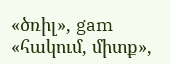«ծռիլ», gam «հակում, միտք»,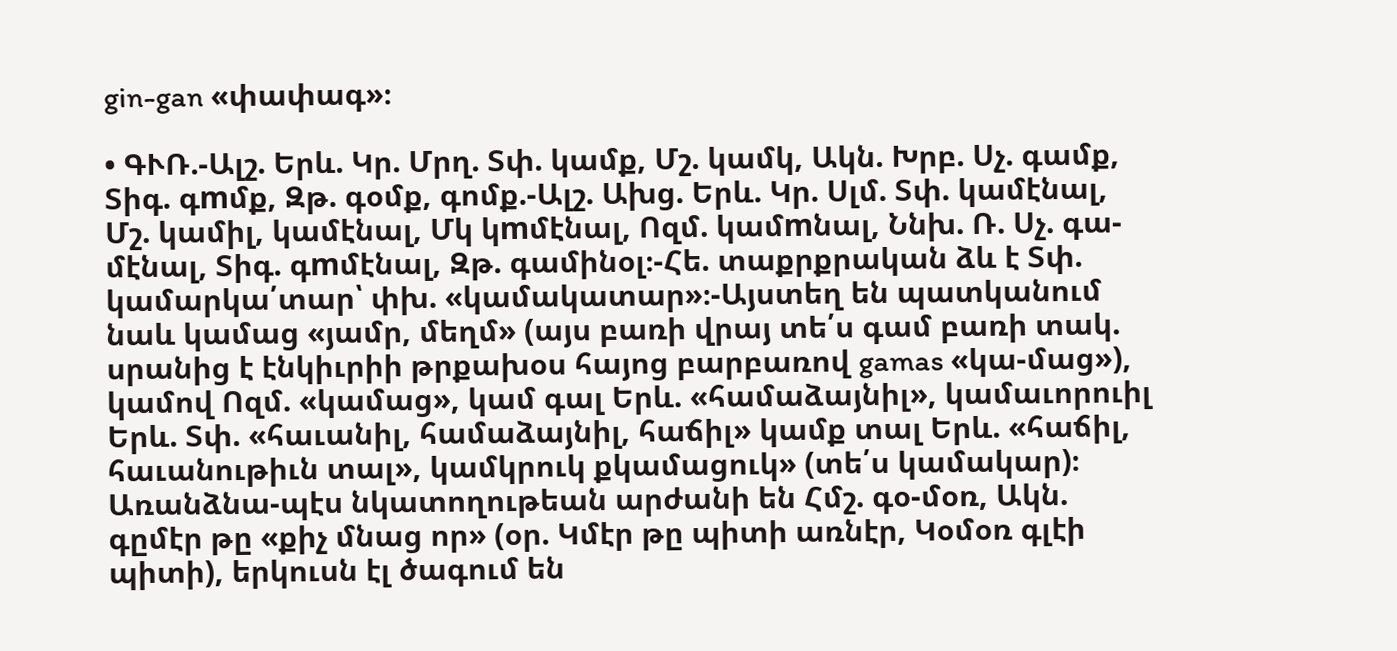gin-gan «փափագ»։

• ԳՒՌ.-Ալշ. Երև. Կր. Մրղ. Տփ. կամք, Մշ. կամկ, Ակն. Խրբ. Սչ. գամք, Տիգ. գmմք, Զթ. գօմք, գոմք.-Ալշ. Ախց. Երև. Կր. Սլմ. Տփ. կամէնալ, Մշ. կամիլ, կամէնալ, Մկ կmմէնալ, Ոզմ. կամmնալ, Ննխ. Ռ. Սչ. գա-մէնալ, Տիգ. գmմէնալ, Զթ. գամինօլ։-Հե. տաքրքրական ձև է Տփ. կամարկա՛տար՝ փխ. «կամակատար»։-Այստեղ են պատկանում նաև կամաց «յամր, մեղմ» (այս բառի վրայ տե՛ս գամ բառի տակ. սրանից է էնկիւրիի թրքախօս հայոց բարբառով gamas «կա-մաց»), կամով Ոզմ. «կամաց», կամ գալ Երև. «համաձայնիլ», կամաւորուիլ Երև. Տփ. «հաւանիլ, համաձայնիլ, հաճիլ» կամք տալ Երև. «հաճիլ, հաւանութիւն տալ», կամկրուկ քկամացուկ» (տե՛ս կամակար)։ Առանձնա-պէս նկատողութեան արժանի են Հմշ. գօ-մօռ, Ակն. գըմէր թը «քիչ մնաց որ» (օր. Կմէր թը պիտի առնէր, Կօմօռ գլէի պիտի), երկուսն էլ ծագում են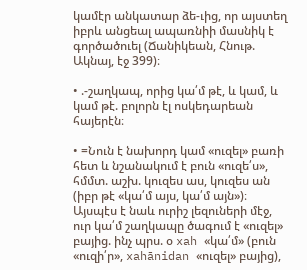կամէր անկատար ձե-ւից, որ այստեղ իբրև անցեալ ապառնիի մասնիկ է գործածուել (Ճանիկեան, Հնութ. Ակնայ, էջ 399)։

• .-շաղկապ, որից կա՛մ թէ, և կամ, և կամ թէ. բոլորն էլ ոսկեդարեան հայերէն։

• =Նուն է նախորդ կամ «ուզել» բառի հետ և նշանակում է բուն «ուզե՛ս», հմմտ. աշխ. կուզես աս, կուզես ան (իբր թէ «կա՛մ այս, կա՛մ այն»)։ Այսպէս է նաև ուրիշ լեզուների մէջ, ուր կա՛մ շաղկապը ծագում է «ուզել» բայից. ինչ պրս. օ xah «կա՛մ» (բուն «ուզի՛ր», xahānidan «ուզել» բայից),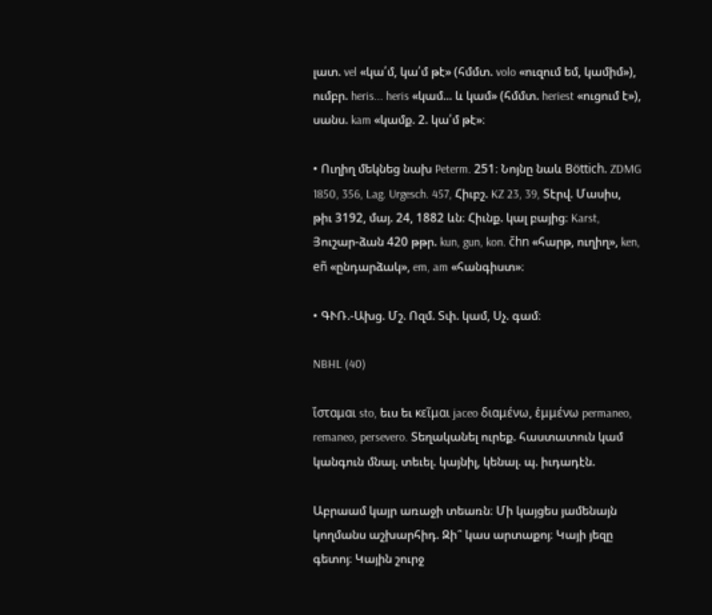լատ. vel «կա՛մ, կա՛մ թէ» (հմմտ. volo «ուզում եմ, կամիմ»), ումբր. heris... heris «կամ... և կամ» (հմմտ. heriest «ուցում է»), սանս. kam «կամք. 2. կա՛մ թէ»։

• Ուղիղ մեկնեց նախ Peterm. 251։ Նոյնը նաև Böttich. ZDMG 1850, 356, Lag. Urgesch. 457, Հիւբշ. KZ 23, 39, Տէրվ. Մասիս, թիւ 3192, մայ. 24, 1882 ևն։ Հիւնք. կալ բայից։ Karst, Յուշար-ձան 420 թթր. kun, gun, kon. čhn «հարթ, ուղիղ», ken, eñ «ընդարձակ», em, am «հանգիստ»։

• ԳՒՌ.-Ախց. Մշ. Ոզմ. Տփ. կամ, Սչ. գամ։

NBHL (40)

ἴσταμαι sto, եւս եւ κεῖμαι jaceo διαμένω, ἑμμένω permaneo, remaneo, persevero. Տեղականել ուրեք. հաստատուն կամ կանգուն մնալ. տեւել. կայնիլ, կենալ. պ. իւդադէն.

Աբրաամ կայր առաջի տեառն։ Մի կայցես յամենայն կողմանս աշխարհիդ. Զի՞ կաս արտաքոյ։ Կայի յեզը գետոյ։ Կային շուրջ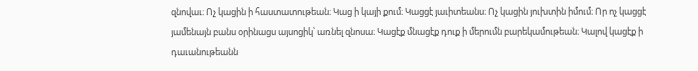զնովաւ։ Ոչ կացին ի հաստատութեան։ Կաց ի կայի քում։ Կացցէ յաւիտեանս։ Ոչ կացին յուխտին իմում։ Որ ոչ կացցէ յամենայն բանս օրինացս այսոցիկ՝ առնել զնոսա։ Կացէք մնացէք դուք ի մերումն բարեկամութեան։ Կալով կացէք ի դաւանութեանն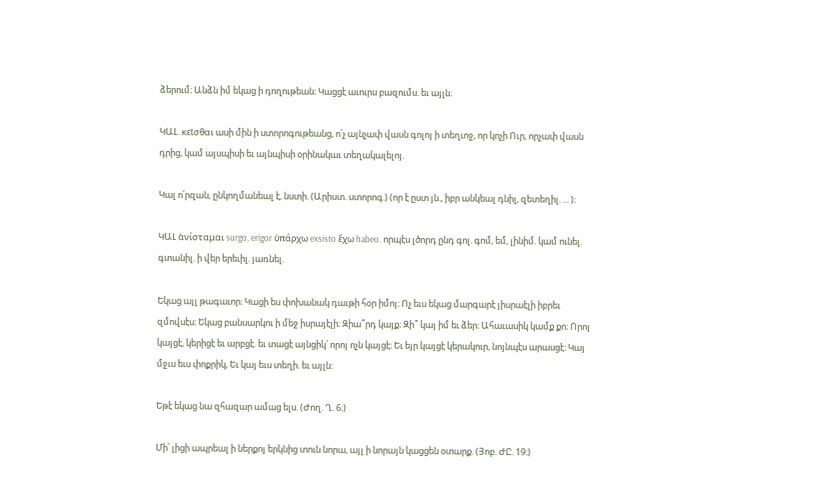ձերում։ Անձն իմ եկաց ի դողութեան։ Կացցէ աւուրս բազումս. եւ այլն։

ԿԱԼ. κεῖσθαι ասի մին ի ստորոգութեանց, ո՛չ այնչափ վասն գոլոյ ի տեղւոջ, որ կոչի Ուր, որչափ վասն դրից, կամ այսպիսի եւ այնպիսի օրինակաւ տեղակալելոյ.

Կալ ո՛րզան, ընկողմանեալ է, նստի. (Արիստ. ստորոգ.) (որ է ըստ յն., իբր անկեալ դնիլ, զետեղիլ. ... )։

ԿԱԼ ἁνίσταμαι surgo, erigor ὐπάρχω exsisto ἕχω habeo. որպէս լծորդ ընդ գոլ. գոմ, եմ, լինիմ. կամ ունել. գտանիլ. ի վեր երեւիլ. յառնել.

Եկաց այլ թագաւոր։ Կացի ես փոխանակ դաւթի հօր իմոյ։ Ոչ եւս եկաց մարգարէ յիսրաէլի իբրեւ զմովսէս։ Եկաց բանսարկու ի մեջ իսրայէլի։ Զիա՞րդ կայք։ Զի՞ կայ իմ եւ ձեր։ Ահաւասիկ կամք քո։ Որոյ կայցէ, կերիցէ եւ արբցէ. եւ տացէ այնցիկ՝ որոյ ոչն կայցէ։ Եւ եյր կայցէ կերակուր, նոյնպէս արասցէ։ Կայ մջւս եւս փոքրիկ, Եւ կայ եւս տեղի. եւ այլն։

Եթէ եկաց նա զհազար ամաց ելս. (Ժող. Ղ. 6։)

Մի՛ լիցի ապրեալ ի ներքոյ երկնից տուն նորա, այլ ի նորայն կացցեն օտարք. (Յոբ. ԺԸ. 19։)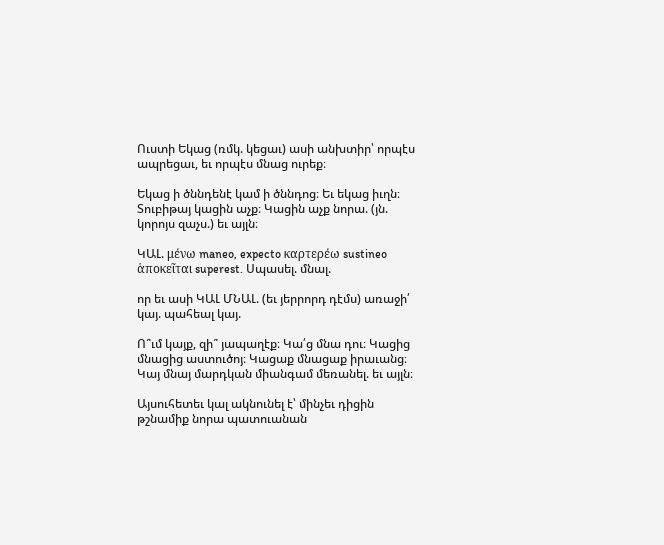Ուստի Եկաց (ռմկ. կեցաւ) ասի անխտիր՝ որպէս ապրեցաւ, եւ որպէս մնաց ուրեք։

Եկաց ի ծննդենէ կամ ի ծննդոց։ Եւ եկաց իւղն։ Տուբիթայ կացին աչք։ Կացին աչք նորա. (յն. կորոյս զաչս.) եւ այլն։

ԿԱԼ. μένω maneo, expecto καρτερέω sustineo ἁποκεῖται superest. Սպասել. մնալ.

որ եւ ասի ԿԱԼ ՄՆԱԼ. (եւ յերրորդ դէմս) առաջի՛ կայ. պահեալ կայ.

Ո՞ւմ կայք, զի՞ յապաղէք։ Կա՛ց մնա դու։ Կացից մնացից աստուծոյ։ Կացաք մնացաք իրաւանց։ Կայ մնայ մարդկան միանգամ մեռանել. եւ այլն։

Այսուհետեւ կալ ակնունել է՝ մինչեւ դիցին թշնամիք նորա պատուանան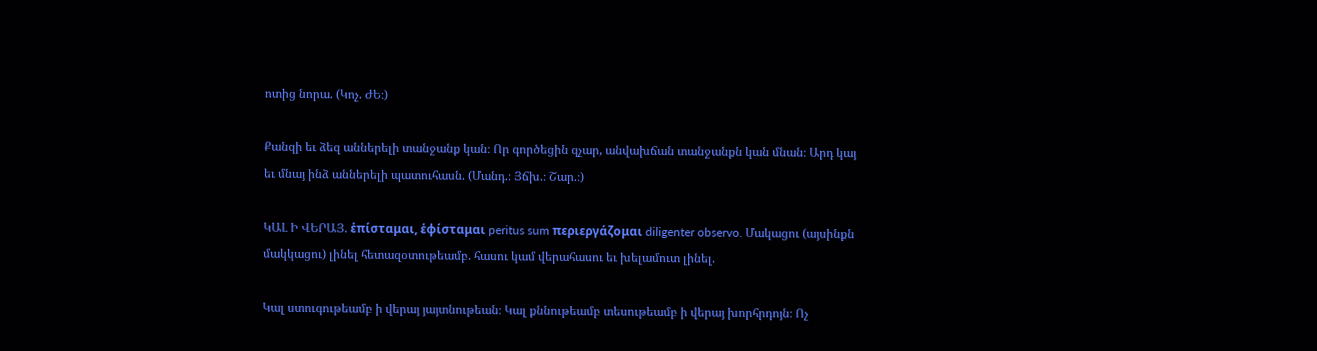ոտից նորա. (Կոչ. ԺԵ։)

Քանզի եւ ձեզ աններելի տանջանք կան։ Որ գործեցին զչար, անվախճան տանջանքն կան մնան։ Արդ կայ եւ մնայ ինձ աններելի պատուհասն. (Մանդ.։ Յճխ.։ Շար.։)

ԿԱԼ Ի ՎԵՐԱՅ. ἑπίσταμαι, ἑφίσταμαι peritus sum περιεργάζομαι diligenter observo. Մակացու (այսինքն մակկացու) լինել հետազօտութեամբ. հասու կամ վերահասու եւ խելամուտ լինել.

Կալ ստուգութեամբ ի վերայ յայտնութեան։ Կալ քննութեամբ տեսութեամբ ի վերայ խորհրդոյն։ Ոչ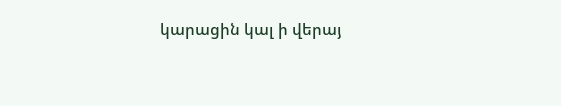կարացին կալ ի վերայ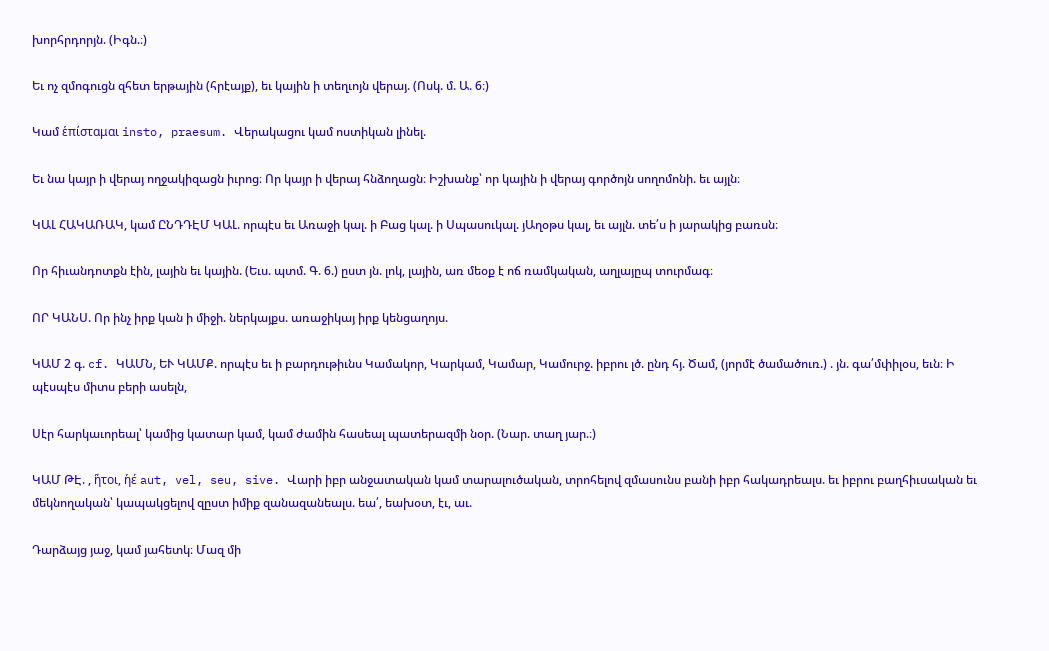խորհրդորյն. (Իգն.։)

Եւ ոչ զմոգուցն զհետ երթային (հրէայք), եւ կային ի տեղւոյն վերայ. (Ոսկ. մ. Ա. 6։)

Կամ ἑπίσταμαι insto, praesum. Վերակացու կամ ոստիկան լինել.

Եւ նա կայր ի վերայ ողջակիզացն իւրոց։ Որ կայր ի վերայ հնձողացն։ Իշխանք՝ որ կային ի վերայ գործոյն սողոմոնի. եւ այլն։

ԿԱԼ ՀԱԿԱՌԱԿ, կամ ԸՆԴԴԷՄ ԿԱԼ. որպէս եւ Առաջի կալ. ի Բաց կալ. ի Սպասուկալ. յԱղօթս կալ, եւ այլն. տե՛ս ի յարակից բառսն։

Որ հիւանդոտքն էին, լային եւ կային. (Եւս. պտմ. Գ. 6.) ըստ յն. լոկ, լային, առ մեօք է ոճ ռամկական, աղլայըպ տուրմագ։

ՈՐ ԿԱՆՍ. Որ ինչ իրք կան ի միջի. ներկայքս. առաջիկայ իրք կենցաղոյս.

ԿԱՄ 2 գ. cf. ԿԱՄՆ, ԵՒ ԿԱՄՔ. որպէս եւ ի բարդութիւնս Կամակոր, Կարկամ, Կամար, Կամուրջ. իբրու լծ. ընդ հյ. Ծամ, (յորմէ ծամածուռ.) . յն. գա՛մփիլօս, եւն։ Ի պէսպէս միտս բերի ասելն,

Սէր հարկաւորեալ՝ կամից կատար կամ, կամ ժամին հասեալ պատերազմի նօր. (Նար. տաղ յար.։)

ԿԱՄ ԹԷ. , ἥτοι, ἡέ aut, vel, seu, sive. Վարի իբր անջատական կամ տարալուծական, տրոհելով զմասունս բանի իբր հակադրեալս. եւ իբրու բաղհիւսական եւ մեկնողական՝ կապակցելով զըստ իմիք զանազանեալս. եա՛, եախօտ, էւ, աւ.

Դարձայց յաջ, կամ յահետկ։ Մազ մի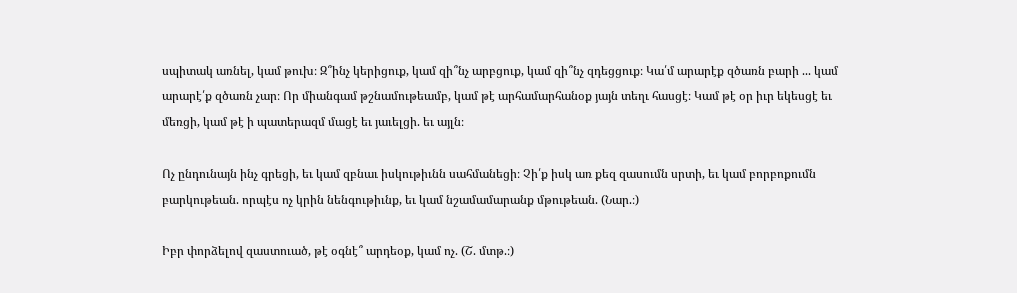սպիտակ առնել, կամ թուխ։ Զ՞ինչ կերիցուք, կամ զի՞նչ արբցուք, կամ զի՞նչ զդեցցուք։ Կա՛մ արարէք զծառն բարի ... կամ արարէ՛ք զծառն չար։ Որ միանգամ թշնամութեամբ, կամ թէ արհամարհանօք յայն տեղւ հասցէ։ Կամ թէ օր իւր եկեսցէ եւ մեռցի, կամ թէ ի պատերազմ մացէ եւ յաւելցի. եւ այլն։

Ոչ ընդունայն ինչ գրեցի, եւ կամ զբնաւ իսկութիւնն սահմանեցի։ Չի՛ք իսկ առ քեզ զասումն սրտի, եւ կամ բորբոքումն բարկութեան. որպէս ոչ կրին նենգութիւնք, եւ կամ նշամամարանք մթութեան. (Նար.։)

Իբր փորձելով զաստուած, թէ օգնէ՞ արդեօք, կամ ոչ. (Շ. մտթ.։)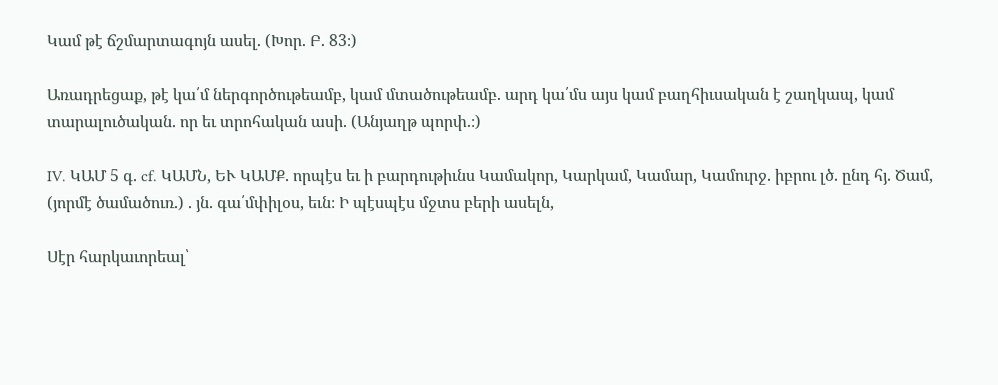Կամ թէ ճշմարտագոյն ասել. (Խոր. Բ. 83։)

Առադրեցաք, թէ կա՛մ ներգործութեամբ, կամ մտածութեամբ. արդ կա՛մս այս կամ բաղհիւսական է շաղկապ, կամ տարալուծական. որ եւ տրոհական ասի. (Անյաղթ պորփ.։)

IV. ԿԱՄ 5 գ. cf. ԿԱՄՆ, ԵՒ ԿԱՄՔ. որպէս եւ ի բարդութիւնս Կամակոր, Կարկամ, Կամար, Կամուրջ. իբրու լծ. ընդ հյ. Ծամ, (յորմէ ծամածուռ.) . յն. գա՛մփիլօս, եւն։ Ի պէսպէս մջտս բերի ասելն,

Սէր հարկաւորեալ՝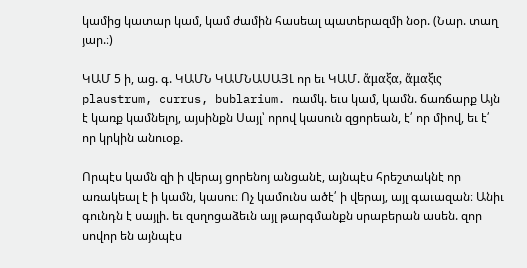կամից կատար կամ, կամ ժամին հասեալ պատերազմի նօր. (Նար. տաղ յար.։)

ԿԱՄ 5 ի, աց. գ. ԿԱՄՆ ԿԱՄՆԱՍԱՅԼ որ եւ ԿԱՄ. ἄμαξα, ἄμαξις plaustrum, currus, bublarium. ռամկ. եւս կամ, կամն. ճառճարք Այն է կառք կամնելոյ, այսինքն Սայլ՝ որով կասուն զցորեան, է՛ որ միով, եւ է՛ որ կրկին անուօք.

Որպէս կամն զի ի վերայ ցորենոյ անցանէ, այնպէս հրեշտակնէ որ առակեալ է ի կամն, կասու։ Ոչ կամունս ածէ՛ ի վերայ, այլ գաւազան։ Անիւ գունդն է սայլի. եւ զսղոցաձեւն այլ թարգմանքն սրաբերան ասեն. զոր սովոր են այնպէս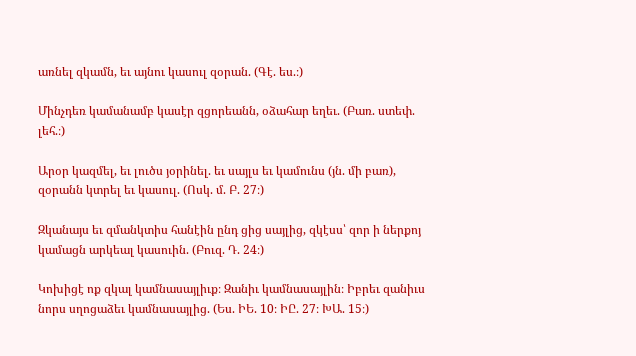առնել զկամն, եւ այնու կասուլ զօրան. (Գէ. ես.։)

Մինչդեռ կամանամբ կասէր զցորեանն, օձահար եղեւ. (Բառ. ստեփ. լեհ.։)

Արօր կազմել, եւ լուծս յօրինել. եւ սայլս եւ կամունս (յն. մի բառ), զօրանն կտրել եւ կասուլ. (Ոսկ. մ. Բ. 27։)

Զկանայս եւ զմանկտիս հանէին ընդ ցից սայլից, զկէսս՝ զոր ի ներքոյ կամացն արկեալ կասուին. (Բուզ. Դ. 24։)

Կոխիցէ ոք զկալ կամնասայլիւք։ Զանիւ կամնասայլին։ Իբրեւ զանիւս նորս սղոցաձեւ կամնասայլից. (Ես. ԻԵ. 10։ ԻԸ. 27։ ԽԱ. 15։)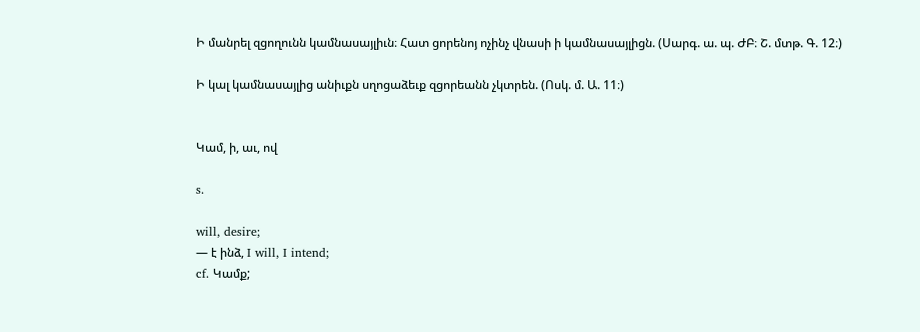Ի մանրել զցողունն կամնասայլիւն։ Հատ ցորենոյ ոչինչ վնասի ի կամնասայլիցն. (Սարգ. ա. պ. ԺԲ։ Շ. մտթ. Գ. 12։)

Ի կալ կամնասայլից անիւքն սղոցաձեւք զցորեանն չկտրեն. (Ոսկ. մ. Ա. 11։)


Կամ, ի, աւ, ով

s.

will, desire;
— է ինձ, I will, I intend;
cf. Կամք;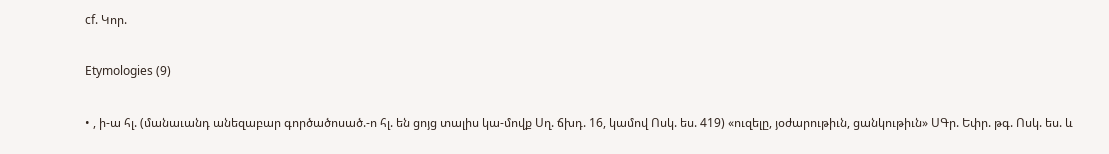cf. Կոր.

Etymologies (9)

• , ի-ա հլ. (մանաւանդ անեզաբար գործածոսած.-ո հլ. են ցոյց տալիս կա-մովք Սղ. ճխդ. 16, կամով Ոսկ. ես. 419) «ուզելը, յօժարութիւն, ցանկութիւն» ՍԳր. Եփր. թգ. Ոսկ. ես. և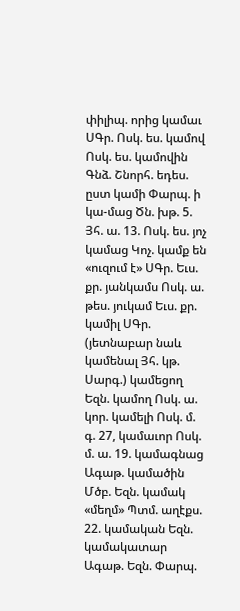փիլիպ. որից կամաւ ՍԳր. Ոսկ. ես. կամով Ոսկ. ես. կամովին Գնձ. Շնորհ. եդես. ըստ կամի Փարպ. ի կա-մաց Ծն. խթ. 5. Յհ. ա. 13. Ոսկ. ես. յոչ կամաց Կոչ. կամք են «ուզում է» ՍԳր. Եւս. քր. յանկամս Ոսկ. ա. թես. յուկամ Եւս. քր. կամիլ ՍԳր. (յետնաբար նաև կամենալ Յհ. կթ. Սարգ.) կամեցող Եզն. կամող Ոսկ. ա. կոր. կամելի Ոսկ. մ. գ. 27, կամաւոր Ոսկ. մ. ա. 19. կամագնաց Ագաթ. կամածին Մծբ. Եզն. կամակ «մեղմ» Պտմ. աղէքս. 22. կամական Եզն. կամակատար Ագաթ. Եզն. Փարպ.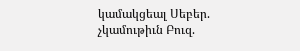կամակցեալ Սեբեր. չկամութիւն Բուզ.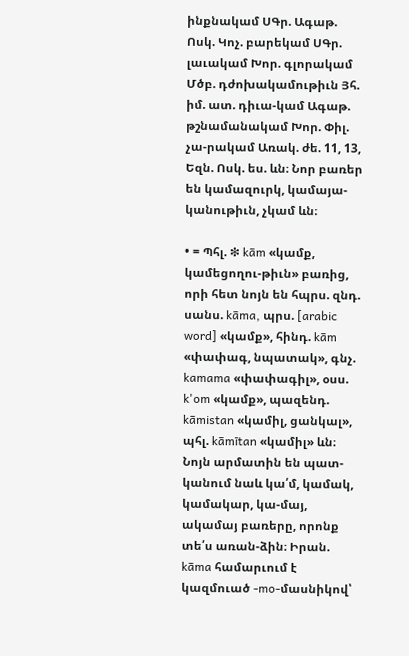ինքնակամ ՍԳր. Ագաթ. Ոսկ. Կոչ. բարեկամ ՍԳր. լաւակամ Խոր. գլորակամ Մծբ. դժոխակամութիւն Յհ. իմ. ատ. դիւա-կամ Ագաթ. թշնամանակամ Խոր. Փիլ. չա-րակամ Առակ. ժե. 11, 13, Եզն. Ոսկ. ես. ևն։ Նոր բառեր են կամազուրկ, կամայա-կանութիւն, չկամ ևն։

• = Պհլ. ❇ kām «կամք, կամեցողու-թիւն» բառից, որի հետ նոյն են հպրս. զնդ. սանս. kāma, պրս. [arabic word] «կամք», հինդ. kām «փափագ, նպատակ», գնչ. kamama «փափագիլ», օսս. k'om «կամք», պազենդ. kāmistan «կամիլ, ցանկալ», պհլ. kāmītan «կամիլ» ևն։ Նոյն արմատին են պատ-կանում նաև կա՛մ, կամակ, կամակար, կա-մայ, ակամայ բառերը, որոնք տե՛ս առան-ձին։ Իրան. kāma համարւում է կազմուած -mo-մասնիկով՝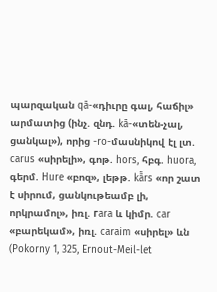պարզական qā-«դիւրը գալ, հաճիլ» արմատից (ինչ. զնդ. kā-«տեն-չալ, ցանկալ»), որից -ro-մասնիկով էլ լտ. carus «սիրելի», գոթ. hors, հբգ. huora, գերմ. Hure «բոզ», լեթթ. kā̄rs «որ շատ է սիրում, ցանկութեամբ լի, որկրամոլ», իռլ. гara և կիմր. car «բարեկամ», իռլ. caraim «սիրել» ևն (Pokorny 1, 325, Ernout-Meil-let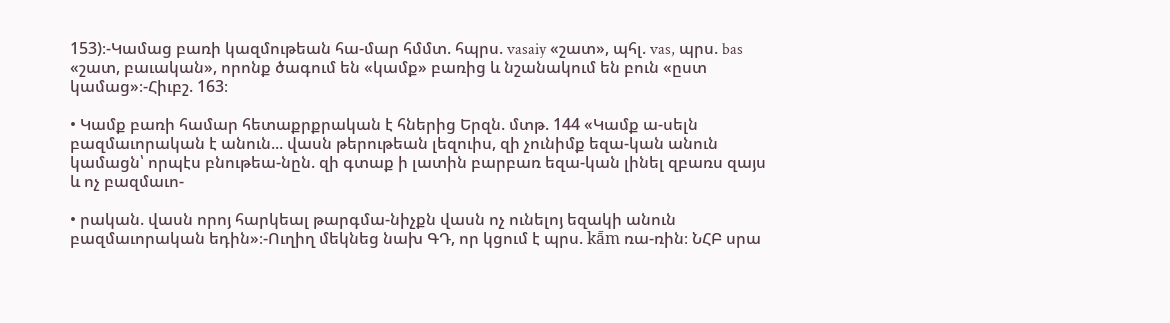153)։-Կամաց բառի կազմութեան հա-մար հմմտ. հպրս. vasaiy «շատ», պհլ. vas, պրս. bas «շատ, բաւական», որոնք ծագում են «կամք» բառից և նշանակում են բուն «ըստ կամաց»։-Հիւբշ. 163։

• Կամք բառի համար հետաքրքրական է հներից Երզն. մտթ. 144 «Կամք ա-սելն բազմաւորական է անուն... վասն թերութեան լեզուիս, զի չունիմք եզա-կան անուն կամացն՝ որպէս բնութեա-նըն. զի գտաք ի լատին բարբառ եզա-կան լինել զբառս զայս և ոչ բազմաւո-

• րական. վասն որոյ հարկեալ թարգմա-նիչքն վասն ոչ ունելոյ եզակի անուն բազմաւորական եդին»։-Ուղիղ մեկնեց նախ ԳԴ, որ կցում է պրս. kā̄m ռա-ռին։ ՆՀԲ սրա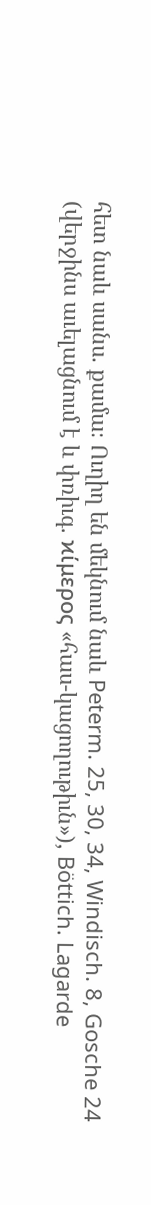հետ նաև սանս. քամա։ Ուղիղ են մեկնում նաև Peterm. 25, 30, 34, Windisch. 8, Gosche 24 (վերջինս աւելացնում է և փռիւգ. ϰίμερος «հաս-կացողութիւն»), Böttich. Lagarde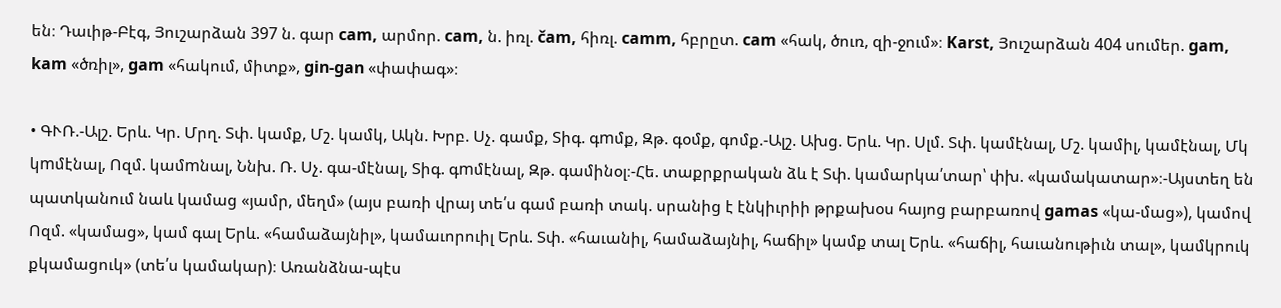են։ Դաւիթ-Բէգ, Յուշարձան 397 ն. գար cam, արմոր. cam, ն. իռլ. čam, հիռլ. camm, հբրըտ. cam «հակ, ծուռ, զի-ջում»։ Karst, Յուշարձան 404 սումեր. gam, kam «ծռիլ», gam «հակում, միտք», gin-gan «փափագ»։

• ԳՒՌ.-Ալշ. Երև. Կր. Մրղ. Տփ. կամք, Մշ. կամկ, Ակն. Խրբ. Սչ. գամք, Տիգ. գmմք, Զթ. գօմք, գոմք.-Ալշ. Ախց. Երև. Կր. Սլմ. Տփ. կամէնալ, Մշ. կամիլ, կամէնալ, Մկ կmմէնալ, Ոզմ. կամmնալ, Ննխ. Ռ. Սչ. գա-մէնալ, Տիգ. գmմէնալ, Զթ. գամինօլ։-Հե. տաքրքրական ձև է Տփ. կամարկա՛տար՝ փխ. «կամակատար»։-Այստեղ են պատկանում նաև կամաց «յամր, մեղմ» (այս բառի վրայ տե՛ս գամ բառի տակ. սրանից է էնկիւրիի թրքախօս հայոց բարբառով gamas «կա-մաց»), կամով Ոզմ. «կամաց», կամ գալ Երև. «համաձայնիլ», կամաւորուիլ Երև. Տփ. «հաւանիլ, համաձայնիլ, հաճիլ» կամք տալ Երև. «հաճիլ, հաւանութիւն տալ», կամկրուկ քկամացուկ» (տե՛ս կամակար)։ Առանձնա-պէս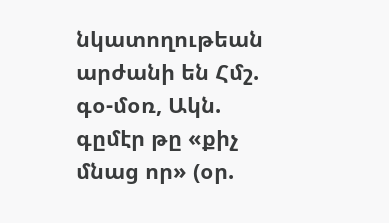նկատողութեան արժանի են Հմշ. գօ-մօռ, Ակն. գըմէր թը «քիչ մնաց որ» (օր.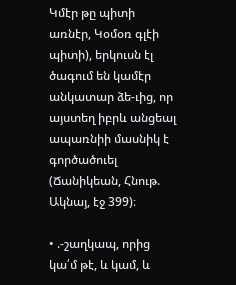Կմէր թը պիտի առնէր, Կօմօռ գլէի պիտի), երկուսն էլ ծագում են կամէր անկատար ձե-ւից, որ այստեղ իբրև անցեալ ապառնիի մասնիկ է գործածուել (Ճանիկեան, Հնութ. Ակնայ, էջ 399)։

• .-շաղկապ, որից կա՛մ թէ, և կամ, և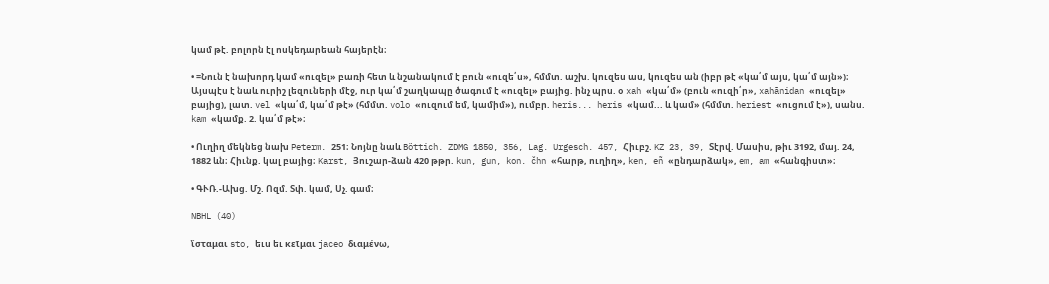կամ թէ. բոլորն էլ ոսկեդարեան հայերէն։

• =Նուն է նախորդ կամ «ուզել» բառի հետ և նշանակում է բուն «ուզե՛ս», հմմտ. աշխ. կուզես աս, կուզես ան (իբր թէ «կա՛մ այս, կա՛մ այն»)։ Այսպէս է նաև ուրիշ լեզուների մէջ, ուր կա՛մ շաղկապը ծագում է «ուզել» բայից. ինչ պրս. օ xah «կա՛մ» (բուն «ուզի՛ր», xahānidan «ուզել» բայից), լատ. vel «կա՛մ, կա՛մ թէ» (հմմտ. volo «ուզում եմ, կամիմ»), ումբր. heris... heris «կամ... և կամ» (հմմտ. heriest «ուցում է»), սանս. kam «կամք. 2. կա՛մ թէ»։

• Ուղիղ մեկնեց նախ Peterm. 251։ Նոյնը նաև Böttich. ZDMG 1850, 356, Lag. Urgesch. 457, Հիւբշ. KZ 23, 39, Տէրվ. Մասիս, թիւ 3192, մայ. 24, 1882 ևն։ Հիւնք. կալ բայից։ Karst, Յուշար-ձան 420 թթր. kun, gun, kon. čhn «հարթ, ուղիղ», ken, eñ «ընդարձակ», em, am «հանգիստ»։

• ԳՒՌ.-Ախց. Մշ. Ոզմ. Տփ. կամ, Սչ. գամ։

NBHL (40)

ἴσταμαι sto, եւս եւ κεῖμαι jaceo διαμένω,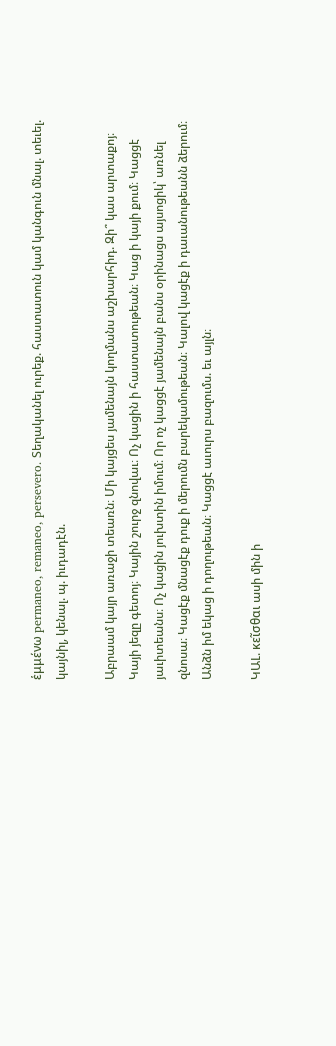ἑμμένω permaneo, remaneo, persevero. Տեղականել ուրեք. հաստատուն կամ կանգուն մնալ. տեւել. կայնիլ, կենալ. պ. իւդադէն.

Աբրաամ կայր առաջի տեառն։ Մի կայցես յամենայն կողմանս աշխարհիդ. Զի՞ կաս արտաքոյ։ Կայի յեզը գետոյ։ Կային շուրջ զնովաւ։ Ոչ կացին ի հաստատութեան։ Կաց ի կայի քում։ Կացցէ յաւիտեանս։ Ոչ կացին յուխտին իմում։ Որ ոչ կացցէ յամենայն բանս օրինացս այսոցիկ՝ առնել զնոսա։ Կացէք մնացէք դուք ի մերումն բարեկամութեան։ Կալով կացէք ի դաւանութեանն ձերում։ Անձն իմ եկաց ի դողութեան։ Կացցէ աւուրս բազումս. եւ այլն։

ԿԱԼ. κεῖσθαι ասի մին ի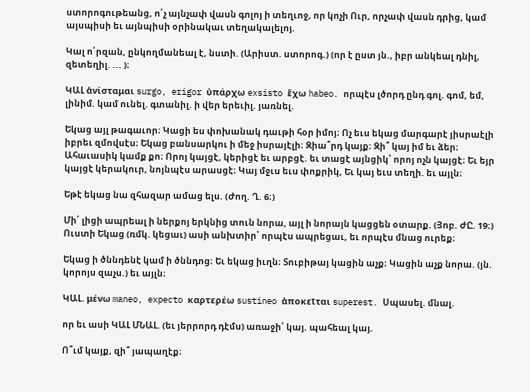ստորոգութեանց, ո՛չ այնչափ վասն գոլոյ ի տեղւոջ, որ կոչի Ուր, որչափ վասն դրից, կամ այսպիսի եւ այնպիսի օրինակաւ տեղակալելոյ.

Կալ ո՛րզան, ընկողմանեալ է, նստի. (Արիստ. ստորոգ.) (որ է ըստ յն., իբր անկեալ դնիլ, զետեղիլ. ... )։

ԿԱԼ ἁνίσταμαι surgo, erigor ὐπάρχω exsisto ἕχω habeo. որպէս լծորդ ընդ գոլ. գոմ, եմ, լինիմ. կամ ունել. գտանիլ. ի վեր երեւիլ. յառնել.

Եկաց այլ թագաւոր։ Կացի ես փոխանակ դաւթի հօր իմոյ։ Ոչ եւս եկաց մարգարէ յիսրաէլի իբրեւ զմովսէս։ Եկաց բանսարկու ի մեջ իսրայէլի։ Զիա՞րդ կայք։ Զի՞ կայ իմ եւ ձեր։ Ահաւասիկ կամք քո։ Որոյ կայցէ, կերիցէ եւ արբցէ. եւ տացէ այնցիկ՝ որոյ ոչն կայցէ։ Եւ եյր կայցէ կերակուր, նոյնպէս արասցէ։ Կայ մջւս եւս փոքրիկ, Եւ կայ եւս տեղի. եւ այլն։

Եթէ եկաց նա զհազար ամաց ելս. (Ժող. Ղ. 6։)

Մի՛ լիցի ապրեալ ի ներքոյ երկնից տուն նորա, այլ ի նորայն կացցեն օտարք. (Յոբ. ԺԸ. 19։) Ուստի Եկաց (ռմկ. կեցաւ) ասի անխտիր՝ որպէս ապրեցաւ, եւ որպէս մնաց ուրեք։

Եկաց ի ծննդենէ կամ ի ծննդոց։ Եւ եկաց իւղն։ Տուբիթայ կացին աչք։ Կացին աչք նորա. (յն. կորոյս զաչս.) եւ այլն։

ԿԱԼ. μένω maneo, expecto καρτερέω sustineo ἁποκεῖται superest. Սպասել. մնալ.

որ եւ ասի ԿԱԼ ՄՆԱԼ. (եւ յերրորդ դէմս) առաջի՛ կայ. պահեալ կայ.

Ո՞ւմ կայք, զի՞ յապաղէք։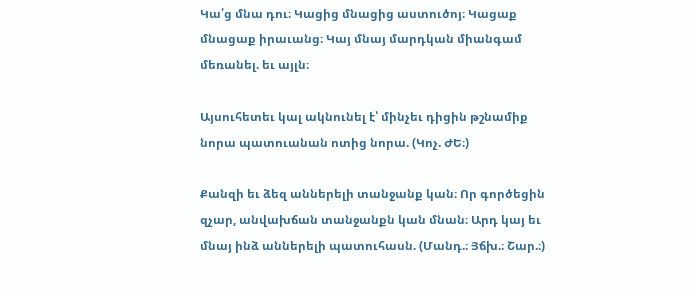Կա՛ց մնա դու։ Կացից մնացից աստուծոյ։ Կացաք մնացաք իրաւանց։ Կայ մնայ մարդկան միանգամ մեռանել. եւ այլն։

Այսուհետեւ կալ ակնունել է՝ մինչեւ դիցին թշնամիք նորա պատուանան ոտից նորա. (Կոչ. ԺԵ։)

Քանզի եւ ձեզ աններելի տանջանք կան։ Որ գործեցին զչար, անվախճան տանջանքն կան մնան։ Արդ կայ եւ մնայ ինձ աններելի պատուհասն. (Մանդ.։ Յճխ.։ Շար.։)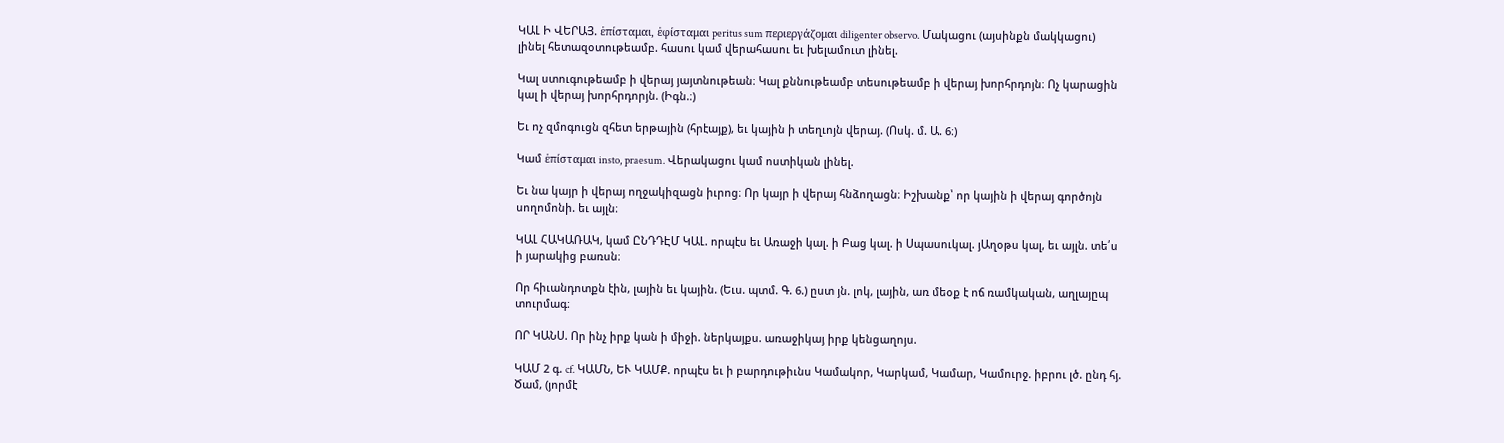ԿԱԼ Ի ՎԵՐԱՅ. ἑπίσταμαι, ἑφίσταμαι peritus sum περιεργάζομαι diligenter observo. Մակացու (այսինքն մակկացու) լինել հետազօտութեամբ. հասու կամ վերահասու եւ խելամուտ լինել.

Կալ ստուգութեամբ ի վերայ յայտնութեան։ Կալ քննութեամբ տեսութեամբ ի վերայ խորհրդոյն։ Ոչ կարացին կալ ի վերայ խորհրդորյն. (Իգն.։)

Եւ ոչ զմոգուցն զհետ երթային (հրէայք), եւ կային ի տեղւոյն վերայ. (Ոսկ. մ. Ա. 6։)

Կամ ἑπίσταμαι insto, praesum. Վերակացու կամ ոստիկան լինել.

Եւ նա կայր ի վերայ ողջակիզացն իւրոց։ Որ կայր ի վերայ հնձողացն։ Իշխանք՝ որ կային ի վերայ գործոյն սողոմոնի. եւ այլն։

ԿԱԼ ՀԱԿԱՌԱԿ, կամ ԸՆԴԴԷՄ ԿԱԼ. որպէս եւ Առաջի կալ. ի Բաց կալ. ի Սպասուկալ. յԱղօթս կալ, եւ այլն. տե՛ս ի յարակից բառսն։

Որ հիւանդոտքն էին, լային եւ կային. (Եւս. պտմ. Գ. 6.) ըստ յն. լոկ, լային, առ մեօք է ոճ ռամկական, աղլայըպ տուրմագ։

ՈՐ ԿԱՆՍ. Որ ինչ իրք կան ի միջի. ներկայքս. առաջիկայ իրք կենցաղոյս.

ԿԱՄ 2 գ. cf. ԿԱՄՆ, ԵՒ ԿԱՄՔ. որպէս եւ ի բարդութիւնս Կամակոր, Կարկամ, Կամար, Կամուրջ. իբրու լծ. ընդ հյ. Ծամ, (յորմէ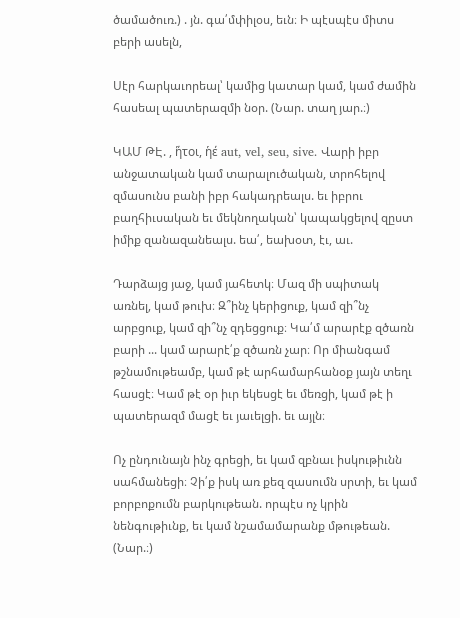ծամածուռ.) . յն. գա՛մփիլօս, եւն։ Ի պէսպէս միտս բերի ասելն,

Սէր հարկաւորեալ՝ կամից կատար կամ, կամ ժամին հասեալ պատերազմի նօր. (Նար. տաղ յար.։)

ԿԱՄ ԹԷ. , ἥτοι, ἡέ aut, vel, seu, sive. Վարի իբր անջատական կամ տարալուծական, տրոհելով զմասունս բանի իբր հակադրեալս. եւ իբրու բաղհիւսական եւ մեկնողական՝ կապակցելով զըստ իմիք զանազանեալս. եա՛, եախօտ, էւ, աւ.

Դարձայց յաջ, կամ յահետկ։ Մազ մի սպիտակ առնել, կամ թուխ։ Զ՞ինչ կերիցուք, կամ զի՞նչ արբցուք, կամ զի՞նչ զդեցցուք։ Կա՛մ արարէք զծառն բարի ... կամ արարէ՛ք զծառն չար։ Որ միանգամ թշնամութեամբ, կամ թէ արհամարհանօք յայն տեղւ հասցէ։ Կամ թէ օր իւր եկեսցէ եւ մեռցի, կամ թէ ի պատերազմ մացէ եւ յաւելցի. եւ այլն։

Ոչ ընդունայն ինչ գրեցի, եւ կամ զբնաւ իսկութիւնն սահմանեցի։ Չի՛ք իսկ առ քեզ զասումն սրտի, եւ կամ բորբոքումն բարկութեան. որպէս ոչ կրին նենգութիւնք, եւ կամ նշամամարանք մթութեան. (Նար.։)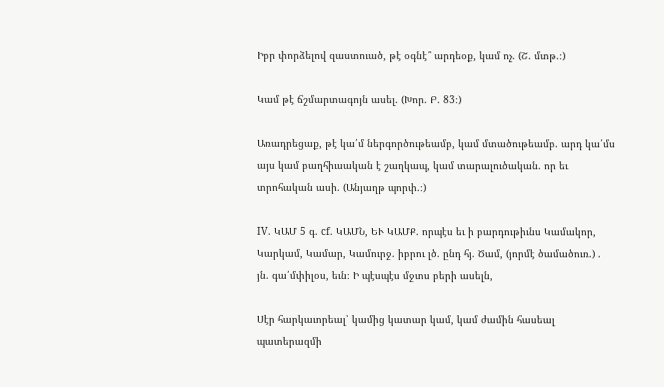Իբր փորձելով զաստուած, թէ օգնէ՞ արդեօք, կամ ոչ. (Շ. մտթ.։)

Կամ թէ ճշմարտագոյն ասել. (Խոր. Բ. 83։)

Առադրեցաք, թէ կա՛մ ներգործութեամբ, կամ մտածութեամբ. արդ կա՛մս այս կամ բաղհիւսական է շաղկապ, կամ տարալուծական. որ եւ տրոհական ասի. (Անյաղթ պորփ.։)

IV. ԿԱՄ 5 գ. cf. ԿԱՄՆ, ԵՒ ԿԱՄՔ. որպէս եւ ի բարդութիւնս Կամակոր, Կարկամ, Կամար, Կամուրջ. իբրու լծ. ընդ հյ. Ծամ, (յորմէ ծամածուռ.) . յն. գա՛մփիլօս, եւն։ Ի պէսպէս մջտս բերի ասելն,

Սէր հարկաւորեալ՝ կամից կատար կամ, կամ ժամին հասեալ պատերազմի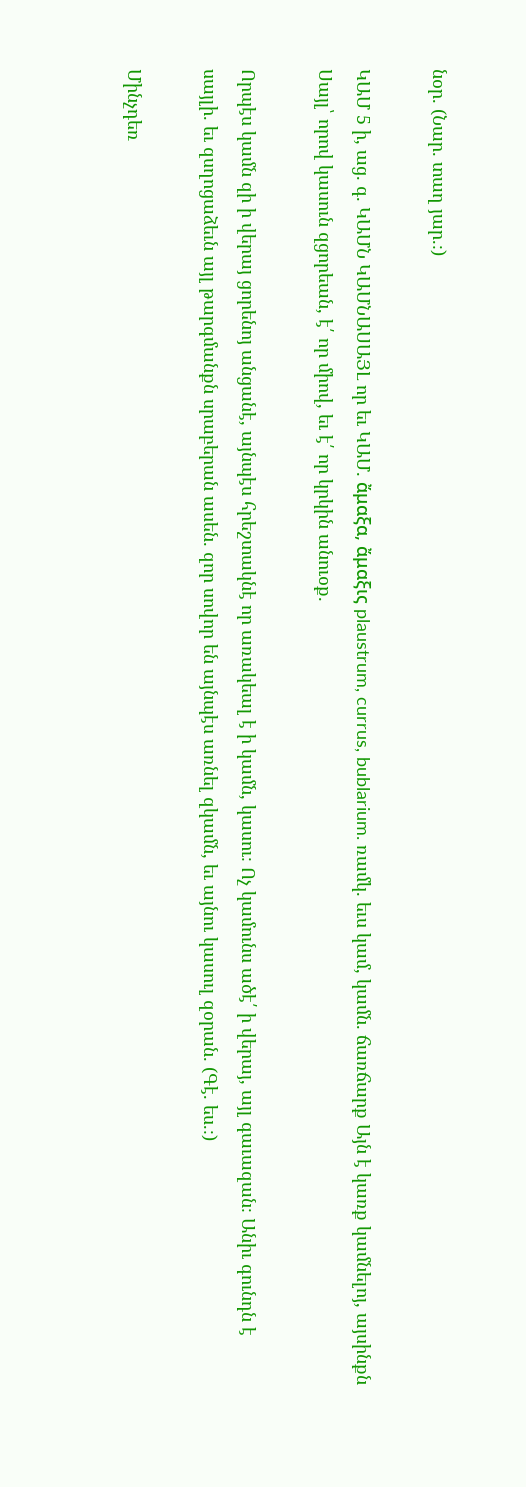նօր. (Նար. տաղ յար.։)

ԿԱՄ 5 ի, աց. գ. ԿԱՄՆ ԿԱՄՆԱՍԱՅԼ որ եւ ԿԱՄ. ἄμαξα, ἄμαξις plaustrum, currus, bublarium. ռամկ. եւս կամ, կամն. ճառճարք Այն է կառք կամնելոյ, այսինքն Սայլ՝ որով կասուն զցորեան, է՛ որ միով, եւ է՛ որ կրկին անուօք.

Որպէս կամն զի ի վերայ ցորենոյ անցանէ, այնպէս հրեշտակնէ որ առակեալ է ի կամն, կասու։ Ոչ կամունս ածէ՛ ի վերայ, այլ գաւազան։ Անիւ գունդն է սայլի. եւ զսղոցաձեւն այլ թարգմանքն սրաբերան ասեն. զոր սովոր են այնպէս առնել զկամն, եւ այնու կասուլ զօրան. (Գէ. ես.։)

Մինչդեռ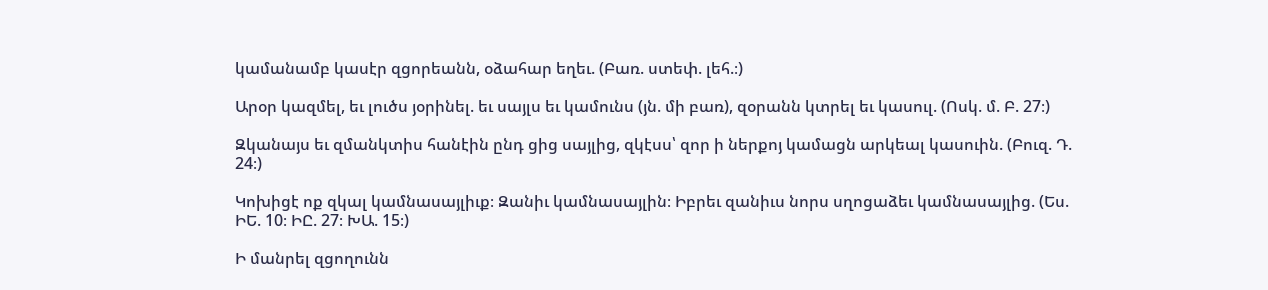կամանամբ կասէր զցորեանն, օձահար եղեւ. (Բառ. ստեփ. լեհ.։)

Արօր կազմել, եւ լուծս յօրինել. եւ սայլս եւ կամունս (յն. մի բառ), զօրանն կտրել եւ կասուլ. (Ոսկ. մ. Բ. 27։)

Զկանայս եւ զմանկտիս հանէին ընդ ցից սայլից, զկէսս՝ զոր ի ներքոյ կամացն արկեալ կասուին. (Բուզ. Դ. 24։)

Կոխիցէ ոք զկալ կամնասայլիւք։ Զանիւ կամնասայլին։ Իբրեւ զանիւս նորս սղոցաձեւ կամնասայլից. (Ես. ԻԵ. 10։ ԻԸ. 27։ ԽԱ. 15։)

Ի մանրել զցողունն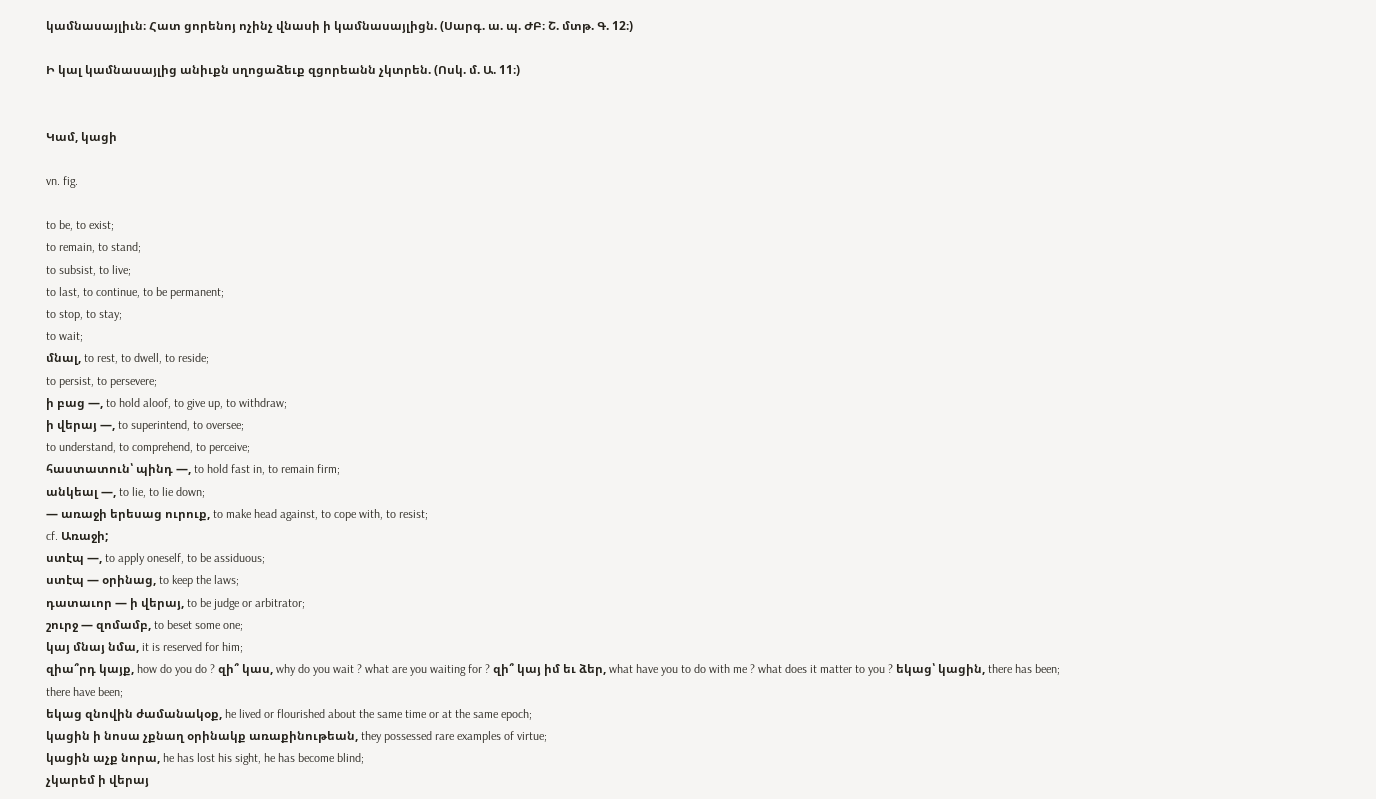կամնասայլիւն։ Հատ ցորենոյ ոչինչ վնասի ի կամնասայլիցն. (Սարգ. ա. պ. ԺԲ։ Շ. մտթ. Գ. 12։)

Ի կալ կամնասայլից անիւքն սղոցաձեւք զցորեանն չկտրեն. (Ոսկ. մ. Ա. 11։)


Կամ, կացի

vn. fig.

to be, to exist;
to remain, to stand;
to subsist, to live;
to last, to continue, to be permanent;
to stop, to stay;
to wait;
մնալ, to rest, to dwell, to reside;
to persist, to persevere;
ի բաց —, to hold aloof, to give up, to withdraw;
ի վերայ —, to superintend, to oversee;
to understand, to comprehend, to perceive;
հաստատուն՝ պինդ —, to hold fast in, to remain firm;
անկեալ —, to lie, to lie down;
— առաջի երեսաց ուրուք, to make head against, to cope with, to resist;
cf. Առաջի;
ստէպ —, to apply oneself, to be assiduous;
ստէպ — օրինաց, to keep the laws;
դատաւոր — ի վերայ, to be judge or arbitrator;
շուրջ — զոմամբ, to beset some one;
կայ մնայ նմա, it is reserved for him;
զիա՞րդ կայք, how do you do ? զի՞ կաս, why do you wait ? what are you waiting for ? զի՞ կայ իմ եւ ձեր, what have you to do with me ? what does it matter to you ? եկաց՝ կացին, there has been;
there have been;
եկաց զնովին ժամանակօք, he lived or flourished about the same time or at the same epoch;
կացին ի նոսա չքնաղ օրինակք առաքինութեան, they possessed rare examples of virtue;
կացին աչք նորա, he has lost his sight, he has become blind;
չկարեմ ի վերայ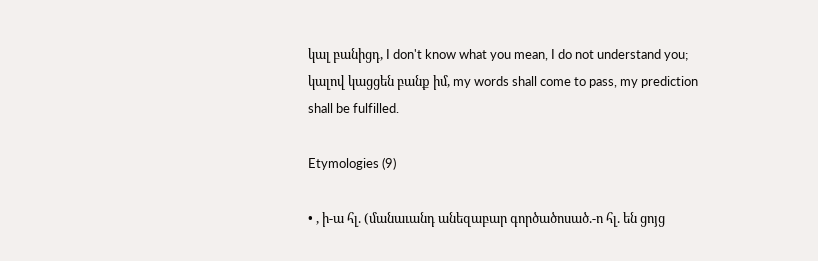կալ բանիցդ, I don't know what you mean, I do not understand you;
կալով կացցեն բանք իմ, my words shall come to pass, my prediction shall be fulfilled.

Etymologies (9)

• , ի-ա հլ. (մանաւանդ անեզաբար գործածոսած.-ո հլ. են ցոյց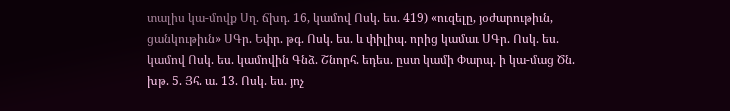տալիս կա-մովք Սղ. ճխդ. 16, կամով Ոսկ. ես. 419) «ուզելը, յօժարութիւն, ցանկութիւն» ՍԳր. Եփր. թգ. Ոսկ. ես. և փիլիպ. որից կամաւ ՍԳր. Ոսկ. ես. կամով Ոսկ. ես. կամովին Գնձ. Շնորհ. եդես. ըստ կամի Փարպ. ի կա-մաց Ծն. խթ. 5. Յհ. ա. 13. Ոսկ. ես. յոչ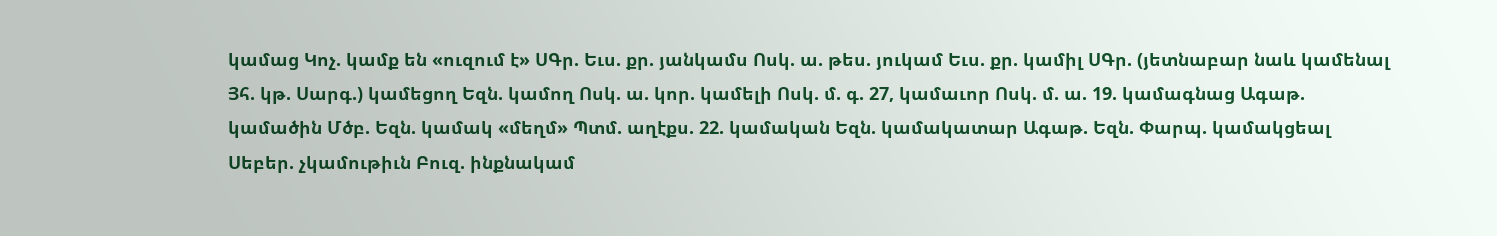կամաց Կոչ. կամք են «ուզում է» ՍԳր. Եւս. քր. յանկամս Ոսկ. ա. թես. յուկամ Եւս. քր. կամիլ ՍԳր. (յետնաբար նաև կամենալ Յհ. կթ. Սարգ.) կամեցող Եզն. կամող Ոսկ. ա. կոր. կամելի Ոսկ. մ. գ. 27, կամաւոր Ոսկ. մ. ա. 19. կամագնաց Ագաթ. կամածին Մծբ. Եզն. կամակ «մեղմ» Պտմ. աղէքս. 22. կամական Եզն. կամակատար Ագաթ. Եզն. Փարպ. կամակցեալ Սեբեր. չկամութիւն Բուզ. ինքնակամ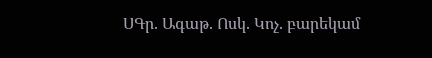ՍԳր. Ագաթ. Ոսկ. Կոչ. բարեկամ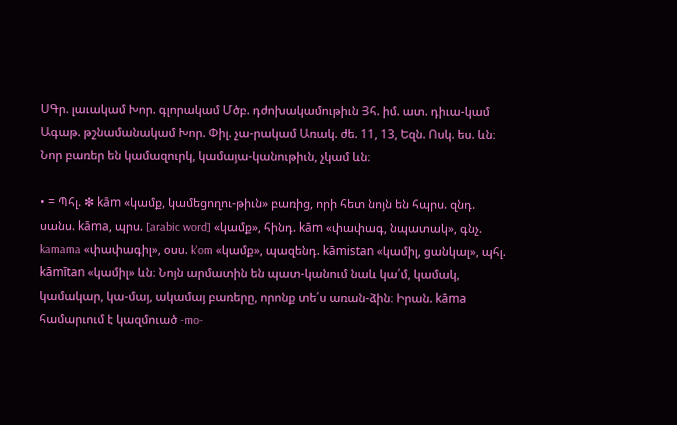ՍԳր. լաւակամ Խոր. գլորակամ Մծբ. դժոխակամութիւն Յհ. իմ. ատ. դիւա-կամ Ագաթ. թշնամանակամ Խոր. Փիլ. չա-րակամ Առակ. ժե. 11, 13, Եզն. Ոսկ. ես. ևն։ Նոր բառեր են կամազուրկ, կամայա-կանութիւն, չկամ ևն։

• = Պհլ. ❇ kām «կամք, կամեցողու-թիւն» բառից, որի հետ նոյն են հպրս. զնդ. սանս. kāma, պրս. [arabic word] «կամք», հինդ. kām «փափագ, նպատակ», գնչ. kamama «փափագիլ», օսս. k'om «կամք», պազենդ. kāmistan «կամիլ, ցանկալ», պհլ. kāmītan «կամիլ» ևն։ Նոյն արմատին են պատ-կանում նաև կա՛մ, կամակ, կամակար, կա-մայ, ակամայ բառերը, որոնք տե՛ս առան-ձին։ Իրան. kāma համարւում է կազմուած -mo-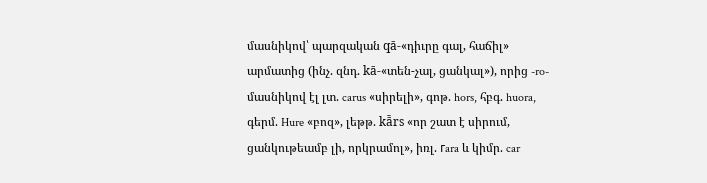մասնիկով՝ պարզական qā-«դիւրը գալ, հաճիլ» արմատից (ինչ. զնդ. kā-«տեն-չալ, ցանկալ»), որից -ro-մասնիկով էլ լտ. carus «սիրելի», գոթ. hors, հբգ. huora, գերմ. Hure «բոզ», լեթթ. kā̄rs «որ շատ է սիրում, ցանկութեամբ լի, որկրամոլ», իռլ. гara և կիմր. car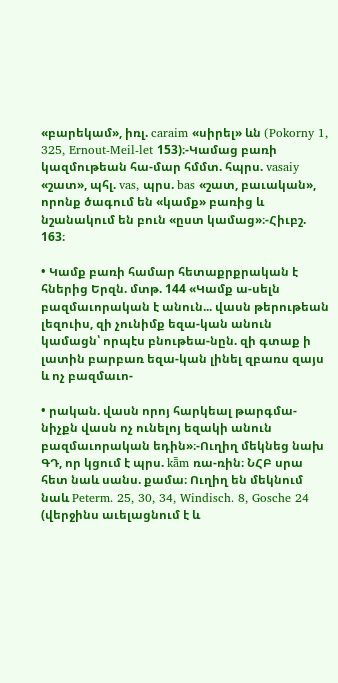«բարեկամ», իռլ. caraim «սիրել» ևն (Pokorny 1, 325, Ernout-Meil-let 153)։-Կամաց բառի կազմութեան հա-մար հմմտ. հպրս. vasaiy «շատ», պհլ. vas, պրս. bas «շատ, բաւական», որոնք ծագում են «կամք» բառից և նշանակում են բուն «ըստ կամաց»։-Հիւբշ. 163։

• Կամք բառի համար հետաքրքրական է հներից Երզն. մտթ. 144 «Կամք ա-սելն բազմաւորական է անուն... վասն թերութեան լեզուիս, զի չունիմք եզա-կան անուն կամացն՝ որպէս բնութեա-նըն. զի գտաք ի լատին բարբառ եզա-կան լինել զբառս զայս և ոչ բազմաւո-

• րական. վասն որոյ հարկեալ թարգմա-նիչքն վասն ոչ ունելոյ եզակի անուն բազմաւորական եդին»։-Ուղիղ մեկնեց նախ ԳԴ, որ կցում է պրս. kā̄m ռա-ռին։ ՆՀԲ սրա հետ նաև սանս. քամա։ Ուղիղ են մեկնում նաև Peterm. 25, 30, 34, Windisch. 8, Gosche 24 (վերջինս աւելացնում է և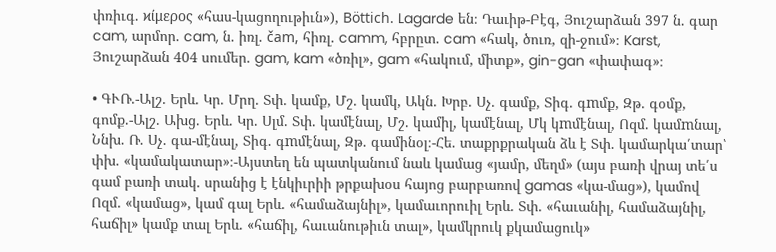փռիւգ. ϰίμερος «հաս-կացողութիւն»), Böttich. Lagarde են։ Դաւիթ-Բէգ, Յուշարձան 397 ն. գար cam, արմոր. cam, ն. իռլ. čam, հիռլ. camm, հբրըտ. cam «հակ, ծուռ, զի-ջում»։ Karst, Յուշարձան 404 սումեր. gam, kam «ծռիլ», gam «հակում, միտք», gin-gan «փափագ»։

• ԳՒՌ.-Ալշ. Երև. Կր. Մրղ. Տփ. կամք, Մշ. կամկ, Ակն. Խրբ. Սչ. գամք, Տիգ. գmմք, Զթ. գօմք, գոմք.-Ալշ. Ախց. Երև. Կր. Սլմ. Տփ. կամէնալ, Մշ. կամիլ, կամէնալ, Մկ կmմէնալ, Ոզմ. կամmնալ, Ննխ. Ռ. Սչ. գա-մէնալ, Տիգ. գmմէնալ, Զթ. գամինօլ։-Հե. տաքրքրական ձև է Տփ. կամարկա՛տար՝ փխ. «կամակատար»։-Այստեղ են պատկանում նաև կամաց «յամր, մեղմ» (այս բառի վրայ տե՛ս գամ բառի տակ. սրանից է էնկիւրիի թրքախօս հայոց բարբառով gamas «կա-մաց»), կամով Ոզմ. «կամաց», կամ գալ Երև. «համաձայնիլ», կամաւորուիլ Երև. Տփ. «հաւանիլ, համաձայնիլ, հաճիլ» կամք տալ Երև. «հաճիլ, հաւանութիւն տալ», կամկրուկ քկամացուկ»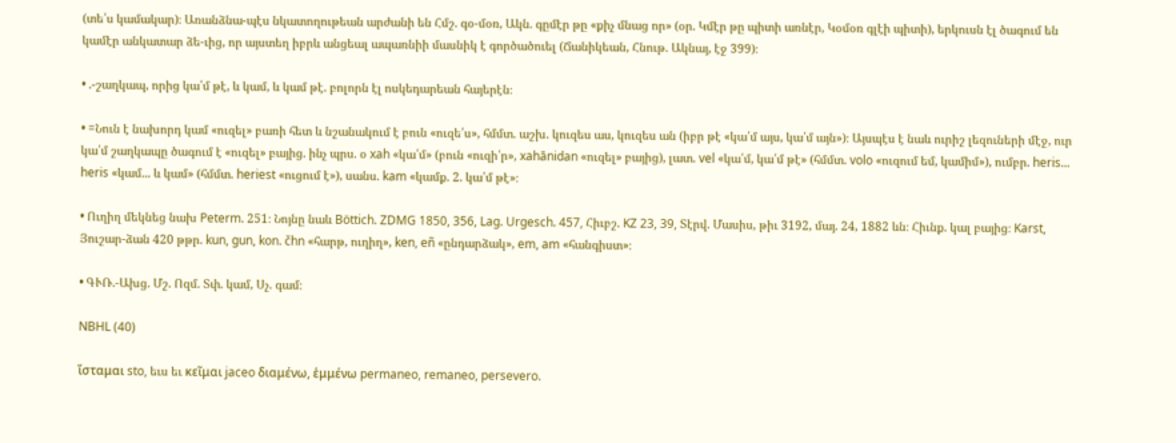(տե՛ս կամակար)։ Առանձնա-պէս նկատողութեան արժանի են Հմշ. գօ-մօռ, Ակն. գըմէր թը «քիչ մնաց որ» (օր. Կմէր թը պիտի առնէր, Կօմօռ գլէի պիտի), երկուսն էլ ծագում են կամէր անկատար ձե-ւից, որ այստեղ իբրև անցեալ ապառնիի մասնիկ է գործածուել (Ճանիկեան, Հնութ. Ակնայ, էջ 399)։

• .-շաղկապ, որից կա՛մ թէ, և կամ, և կամ թէ. բոլորն էլ ոսկեդարեան հայերէն։

• =Նուն է նախորդ կամ «ուզել» բառի հետ և նշանակում է բուն «ուզե՛ս», հմմտ. աշխ. կուզես աս, կուզես ան (իբր թէ «կա՛մ այս, կա՛մ այն»)։ Այսպէս է նաև ուրիշ լեզուների մէջ, ուր կա՛մ շաղկապը ծագում է «ուզել» բայից. ինչ պրս. օ xah «կա՛մ» (բուն «ուզի՛ր», xahānidan «ուզել» բայից), լատ. vel «կա՛մ, կա՛մ թէ» (հմմտ. volo «ուզում եմ, կամիմ»), ումբր. heris... heris «կամ... և կամ» (հմմտ. heriest «ուցում է»), սանս. kam «կամք. 2. կա՛մ թէ»։

• Ուղիղ մեկնեց նախ Peterm. 251։ Նոյնը նաև Böttich. ZDMG 1850, 356, Lag. Urgesch. 457, Հիւբշ. KZ 23, 39, Տէրվ. Մասիս, թիւ 3192, մայ. 24, 1882 ևն։ Հիւնք. կալ բայից։ Karst, Յուշար-ձան 420 թթր. kun, gun, kon. čhn «հարթ, ուղիղ», ken, eñ «ընդարձակ», em, am «հանգիստ»։

• ԳՒՌ.-Ախց. Մշ. Ոզմ. Տփ. կամ, Սչ. գամ։

NBHL (40)

ἴσταμαι sto, եւս եւ κεῖμαι jaceo διαμένω, ἑμμένω permaneo, remaneo, persevero.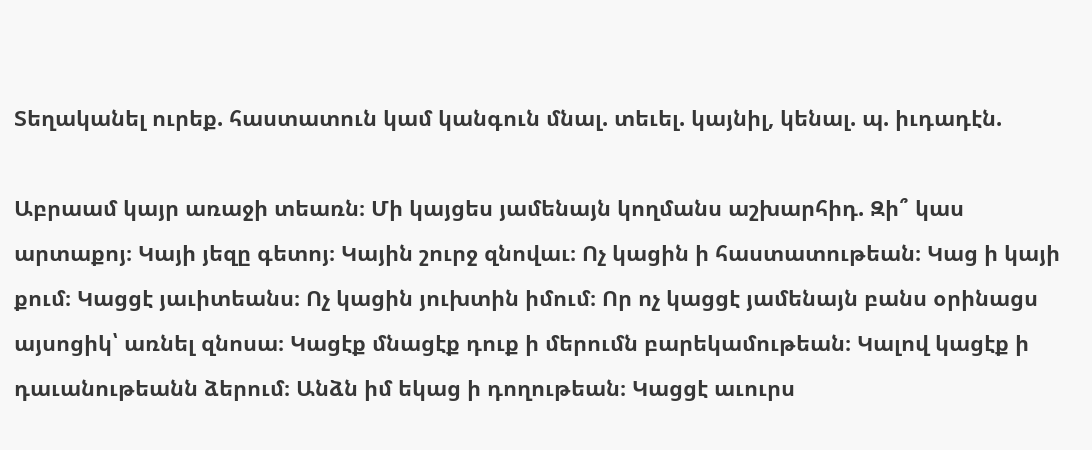Տեղականել ուրեք. հաստատուն կամ կանգուն մնալ. տեւել. կայնիլ, կենալ. պ. իւդադէն.

Աբրաամ կայր առաջի տեառն։ Մի կայցես յամենայն կողմանս աշխարհիդ. Զի՞ կաս արտաքոյ։ Կայի յեզը գետոյ։ Կային շուրջ զնովաւ։ Ոչ կացին ի հաստատութեան։ Կաց ի կայի քում։ Կացցէ յաւիտեանս։ Ոչ կացին յուխտին իմում։ Որ ոչ կացցէ յամենայն բանս օրինացս այսոցիկ՝ առնել զնոսա։ Կացէք մնացէք դուք ի մերումն բարեկամութեան։ Կալով կացէք ի դաւանութեանն ձերում։ Անձն իմ եկաց ի դողութեան։ Կացցէ աւուրս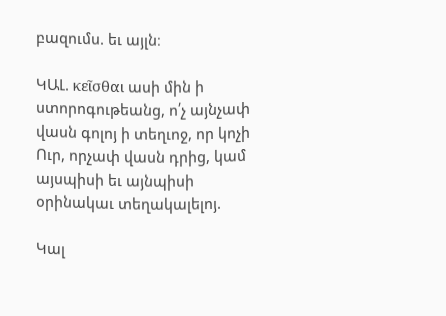բազումս. եւ այլն։

ԿԱԼ. κεῖσθαι ասի մին ի ստորոգութեանց, ո՛չ այնչափ վասն գոլոյ ի տեղւոջ, որ կոչի Ուր, որչափ վասն դրից, կամ այսպիսի եւ այնպիսի օրինակաւ տեղակալելոյ.

Կալ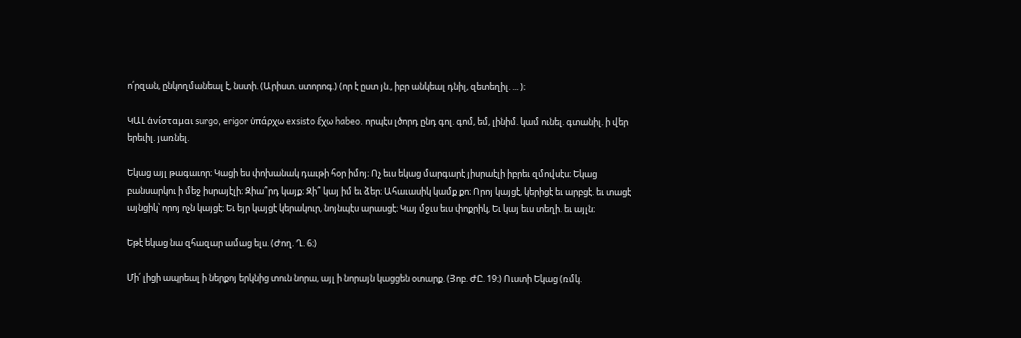ո՛րզան, ընկողմանեալ է, նստի. (Արիստ. ստորոգ.) (որ է ըստ յն., իբր անկեալ դնիլ, զետեղիլ. ... )։

ԿԱԼ ἁνίσταμαι surgo, erigor ὐπάρχω exsisto ἕχω habeo. որպէս լծորդ ընդ գոլ. գոմ, եմ, լինիմ. կամ ունել. գտանիլ. ի վեր երեւիլ. յառնել.

Եկաց այլ թագաւոր։ Կացի ես փոխանակ դաւթի հօր իմոյ։ Ոչ եւս եկաց մարգարէ յիսրաէլի իբրեւ զմովսէս։ Եկաց բանսարկու ի մեջ իսրայէլի։ Զիա՞րդ կայք։ Զի՞ կայ իմ եւ ձեր։ Ահաւասիկ կամք քո։ Որոյ կայցէ, կերիցէ եւ արբցէ. եւ տացէ այնցիկ՝ որոյ ոչն կայցէ։ Եւ եյր կայցէ կերակուր, նոյնպէս արասցէ։ Կայ մջւս եւս փոքրիկ, Եւ կայ եւս տեղի. եւ այլն։

Եթէ եկաց նա զհազար ամաց ելս. (Ժող. Ղ. 6։)

Մի՛ լիցի ապրեալ ի ներքոյ երկնից տուն նորա, այլ ի նորայն կացցեն օտարք. (Յոբ. ԺԸ. 19։) Ուստի Եկաց (ռմկ.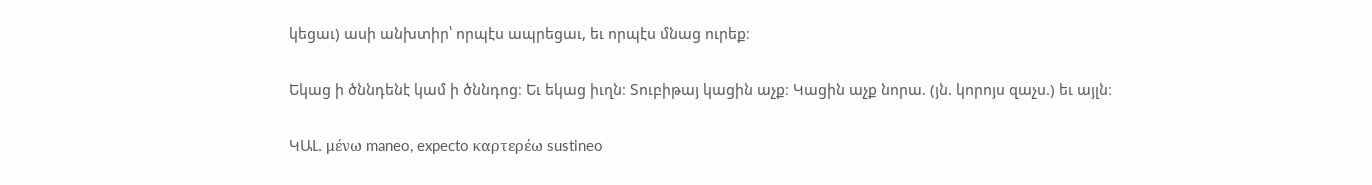կեցաւ) ասի անխտիր՝ որպէս ապրեցաւ, եւ որպէս մնաց ուրեք։

Եկաց ի ծննդենէ կամ ի ծննդոց։ Եւ եկաց իւղն։ Տուբիթայ կացին աչք։ Կացին աչք նորա. (յն. կորոյս զաչս.) եւ այլն։

ԿԱԼ. μένω maneo, expecto καρτερέω sustineo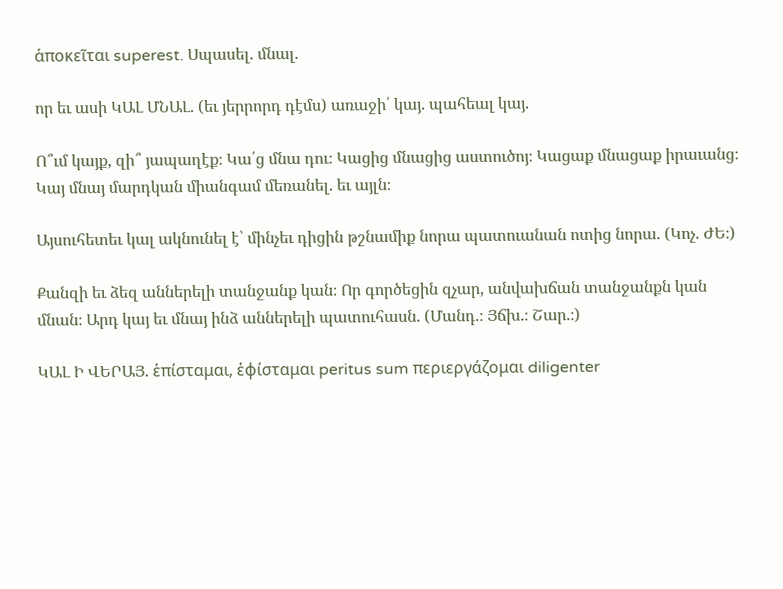ἁποκεῖται superest. Սպասել. մնալ.

որ եւ ասի ԿԱԼ ՄՆԱԼ. (եւ յերրորդ դէմս) առաջի՛ կայ. պահեալ կայ.

Ո՞ւմ կայք, զի՞ յապաղէք։ Կա՛ց մնա դու։ Կացից մնացից աստուծոյ։ Կացաք մնացաք իրաւանց։ Կայ մնայ մարդկան միանգամ մեռանել. եւ այլն։

Այսուհետեւ կալ ակնունել է՝ մինչեւ դիցին թշնամիք նորա պատուանան ոտից նորա. (Կոչ. ԺԵ։)

Քանզի եւ ձեզ աններելի տանջանք կան։ Որ գործեցին զչար, անվախճան տանջանքն կան մնան։ Արդ կայ եւ մնայ ինձ աններելի պատուհասն. (Մանդ.։ Յճխ.։ Շար.։)

ԿԱԼ Ի ՎԵՐԱՅ. ἑπίσταμαι, ἑφίσταμαι peritus sum περιεργάζομαι diligenter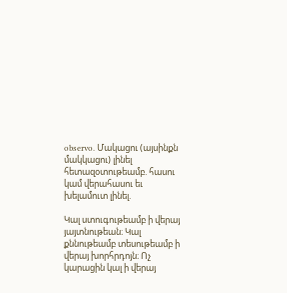observo. Մակացու (այսինքն մակկացու) լինել հետազօտութեամբ. հասու կամ վերահասու եւ խելամուտ լինել.

Կալ ստուգութեամբ ի վերայ յայտնութեան։ Կալ քննութեամբ տեսութեամբ ի վերայ խորհրդոյն։ Ոչ կարացին կալ ի վերայ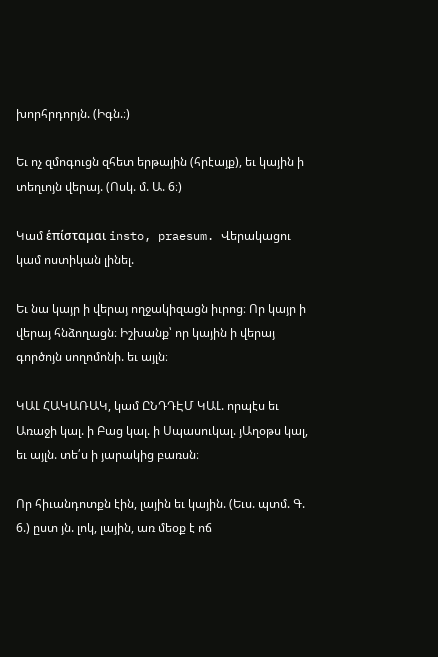խորհրդորյն. (Իգն.։)

Եւ ոչ զմոգուցն զհետ երթային (հրէայք), եւ կային ի տեղւոյն վերայ. (Ոսկ. մ. Ա. 6։)

Կամ ἑπίσταμαι insto, praesum. Վերակացու կամ ոստիկան լինել.

Եւ նա կայր ի վերայ ողջակիզացն իւրոց։ Որ կայր ի վերայ հնձողացն։ Իշխանք՝ որ կային ի վերայ գործոյն սողոմոնի. եւ այլն։

ԿԱԼ ՀԱԿԱՌԱԿ, կամ ԸՆԴԴԷՄ ԿԱԼ. որպէս եւ Առաջի կալ. ի Բաց կալ. ի Սպասուկալ. յԱղօթս կալ, եւ այլն. տե՛ս ի յարակից բառսն։

Որ հիւանդոտքն էին, լային եւ կային. (Եւս. պտմ. Գ. 6.) ըստ յն. լոկ, լային, առ մեօք է ոճ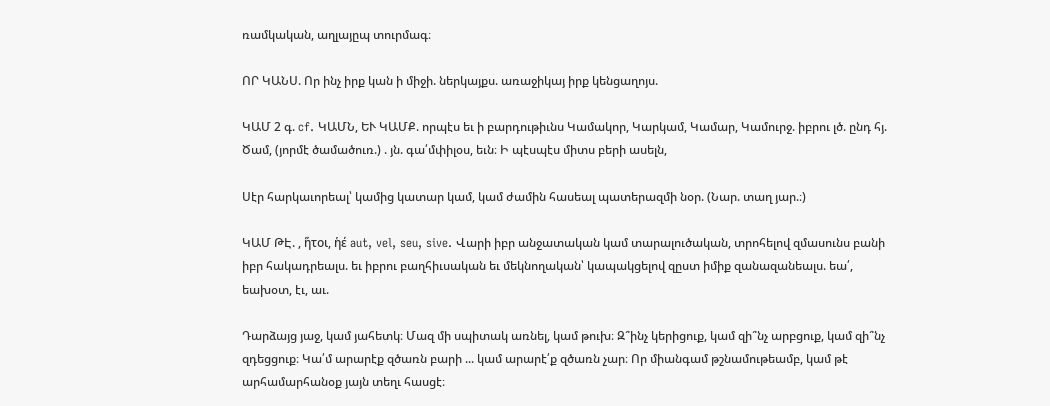ռամկական, աղլայըպ տուրմագ։

ՈՐ ԿԱՆՍ. Որ ինչ իրք կան ի միջի. ներկայքս. առաջիկայ իրք կենցաղոյս.

ԿԱՄ 2 գ. cf. ԿԱՄՆ, ԵՒ ԿԱՄՔ. որպէս եւ ի բարդութիւնս Կամակոր, Կարկամ, Կամար, Կամուրջ. իբրու լծ. ընդ հյ. Ծամ, (յորմէ ծամածուռ.) . յն. գա՛մփիլօս, եւն։ Ի պէսպէս միտս բերի ասելն,

Սէր հարկաւորեալ՝ կամից կատար կամ, կամ ժամին հասեալ պատերազմի նօր. (Նար. տաղ յար.։)

ԿԱՄ ԹԷ. , ἥτοι, ἡέ aut, vel, seu, sive. Վարի իբր անջատական կամ տարալուծական, տրոհելով զմասունս բանի իբր հակադրեալս. եւ իբրու բաղհիւսական եւ մեկնողական՝ կապակցելով զըստ իմիք զանազանեալս. եա՛, եախօտ, էւ, աւ.

Դարձայց յաջ, կամ յահետկ։ Մազ մի սպիտակ առնել, կամ թուխ։ Զ՞ինչ կերիցուք, կամ զի՞նչ արբցուք, կամ զի՞նչ զդեցցուք։ Կա՛մ արարէք զծառն բարի ... կամ արարէ՛ք զծառն չար։ Որ միանգամ թշնամութեամբ, կամ թէ արհամարհանօք յայն տեղւ հասցէ։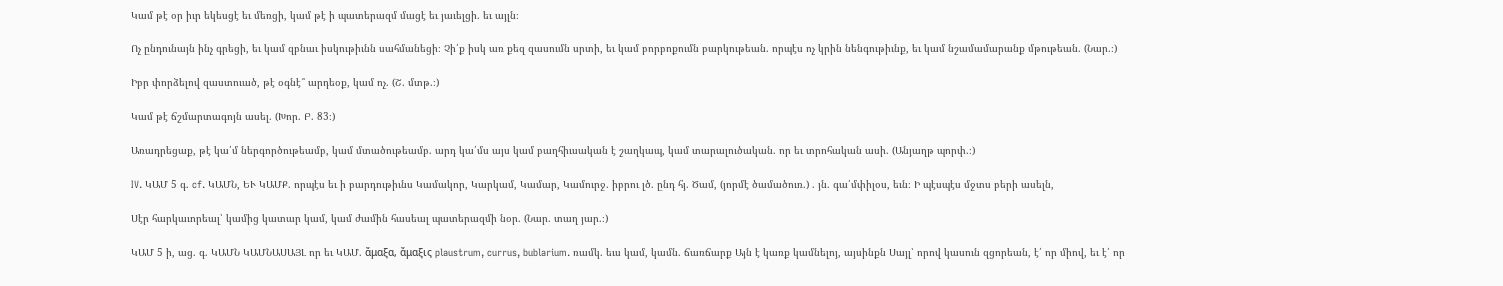Կամ թէ օր իւր եկեսցէ եւ մեռցի, կամ թէ ի պատերազմ մացէ եւ յաւելցի. եւ այլն։

Ոչ ընդունայն ինչ գրեցի, եւ կամ զբնաւ իսկութիւնն սահմանեցի։ Չի՛ք իսկ առ քեզ զասումն սրտի, եւ կամ բորբոքումն բարկութեան. որպէս ոչ կրին նենգութիւնք, եւ կամ նշամամարանք մթութեան. (Նար.։)

Իբր փորձելով զաստուած, թէ օգնէ՞ արդեօք, կամ ոչ. (Շ. մտթ.։)

Կամ թէ ճշմարտագոյն ասել. (Խոր. Բ. 83։)

Առադրեցաք, թէ կա՛մ ներգործութեամբ, կամ մտածութեամբ. արդ կա՛մս այս կամ բաղհիւսական է շաղկապ, կամ տարալուծական. որ եւ տրոհական ասի. (Անյաղթ պորփ.։)

IV. ԿԱՄ 5 գ. cf. ԿԱՄՆ, ԵՒ ԿԱՄՔ. որպէս եւ ի բարդութիւնս Կամակոր, Կարկամ, Կամար, Կամուրջ. իբրու լծ. ընդ հյ. Ծամ, (յորմէ ծամածուռ.) . յն. գա՛մփիլօս, եւն։ Ի պէսպէս մջտս բերի ասելն,

Սէր հարկաւորեալ՝ կամից կատար կամ, կամ ժամին հասեալ պատերազմի նօր. (Նար. տաղ յար.։)

ԿԱՄ 5 ի, աց. գ. ԿԱՄՆ ԿԱՄՆԱՍԱՅԼ որ եւ ԿԱՄ. ἄμαξα, ἄμαξις plaustrum, currus, bublarium. ռամկ. եւս կամ, կամն. ճառճարք Այն է կառք կամնելոյ, այսինքն Սայլ՝ որով կասուն զցորեան, է՛ որ միով, եւ է՛ որ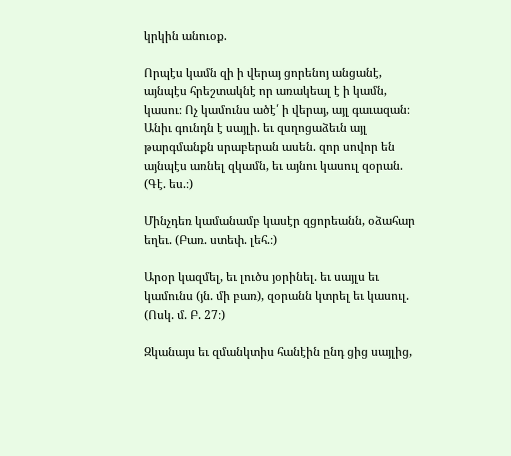կրկին անուօք.

Որպէս կամն զի ի վերայ ցորենոյ անցանէ, այնպէս հրեշտակնէ որ առակեալ է ի կամն, կասու։ Ոչ կամունս ածէ՛ ի վերայ, այլ գաւազան։ Անիւ գունդն է սայլի. եւ զսղոցաձեւն այլ թարգմանքն սրաբերան ասեն. զոր սովոր են այնպէս առնել զկամն, եւ այնու կասուլ զօրան. (Գէ. ես.։)

Մինչդեռ կամանամբ կասէր զցորեանն, օձահար եղեւ. (Բառ. ստեփ. լեհ.։)

Արօր կազմել, եւ լուծս յօրինել. եւ սայլս եւ կամունս (յն. մի բառ), զօրանն կտրել եւ կասուլ. (Ոսկ. մ. Բ. 27։)

Զկանայս եւ զմանկտիս հանէին ընդ ցից սայլից,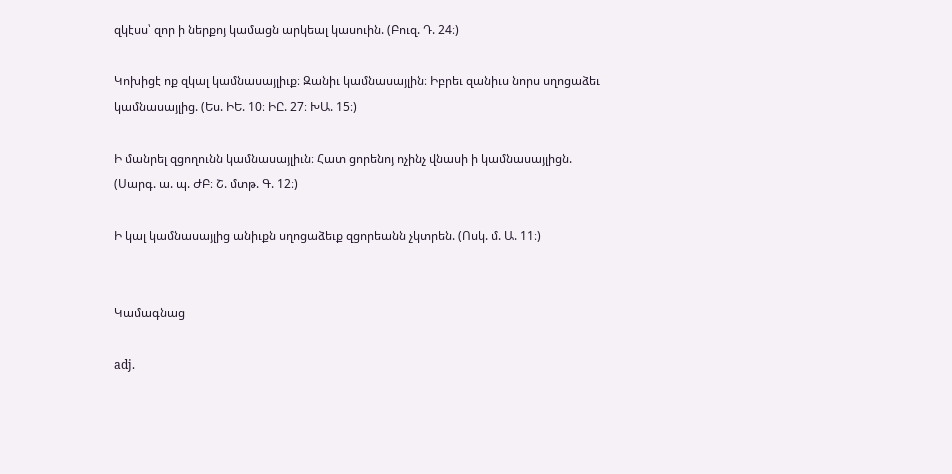զկէսս՝ զոր ի ներքոյ կամացն արկեալ կասուին. (Բուզ. Դ. 24։)

Կոխիցէ ոք զկալ կամնասայլիւք։ Զանիւ կամնասայլին։ Իբրեւ զանիւս նորս սղոցաձեւ կամնասայլից. (Ես. ԻԵ. 10։ ԻԸ. 27։ ԽԱ. 15։)

Ի մանրել զցողունն կամնասայլիւն։ Հատ ցորենոյ ոչինչ վնասի ի կամնասայլիցն. (Սարգ. ա. պ. ԺԲ։ Շ. մտթ. Գ. 12։)

Ի կալ կամնասայլից անիւքն սղոցաձեւք զցորեանն չկտրեն. (Ոսկ. մ. Ա. 11։)


Կամագնաց

adj.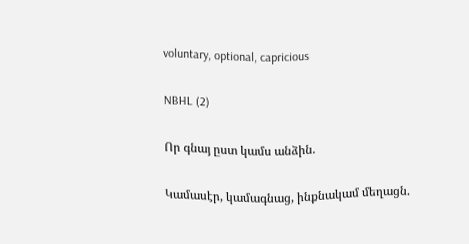voluntary, optional, capricious

NBHL (2)

Որ գնայ ըստ կամս անձին.

Կամասէր, կամագնաց, ինքնակամ մեղացն.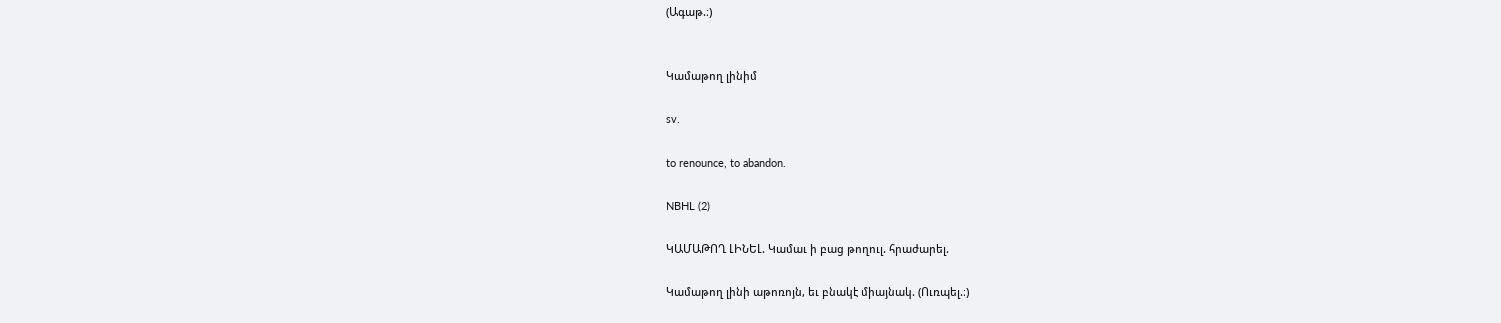(Ագաթ.։)


Կամաթող լինիմ

sv.

to renounce, to abandon.

NBHL (2)

ԿԱՄԱԹՈՂ ԼԻՆԵԼ. Կամաւ ի բաց թողուլ. հրաժարել.

Կամաթող լինի աթոռոյն, եւ բնակէ միայնակ. (Ուռպել.։)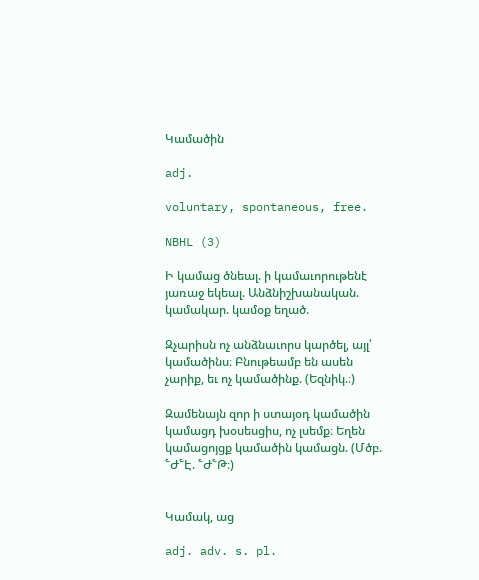Կամածին

adj.

voluntary, spontaneous, free.

NBHL (3)

Ի կամաց ծնեալ. ի կամաւորութենէ յառաջ եկեալ. Անձնիշխանական. կամակար. կամօք եղած.

Զչարիսն ոչ անձնաւորս կարծել, այլ՝ կամածինս։ Բնութեամբ են ասեն չարիք, եւ ոչ կամածինք. (Եզնիկ.։)

Զամենայն զոր ի ստայօդ կամածին կամացդ խօսեսցիս, ոչ լսեմք։ Եղեն կամացոյցք կամածին կամացն. (Մծբ. ՟Ժ՟Է. ՟Ժ՟Թ։)


Կամակ, աց

adj. adv. s. pl.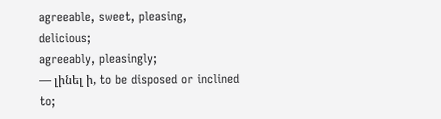agreeable, sweet, pleasing, delicious;
agreeably, pleasingly;
— լինել ի, to be disposed or inclined to;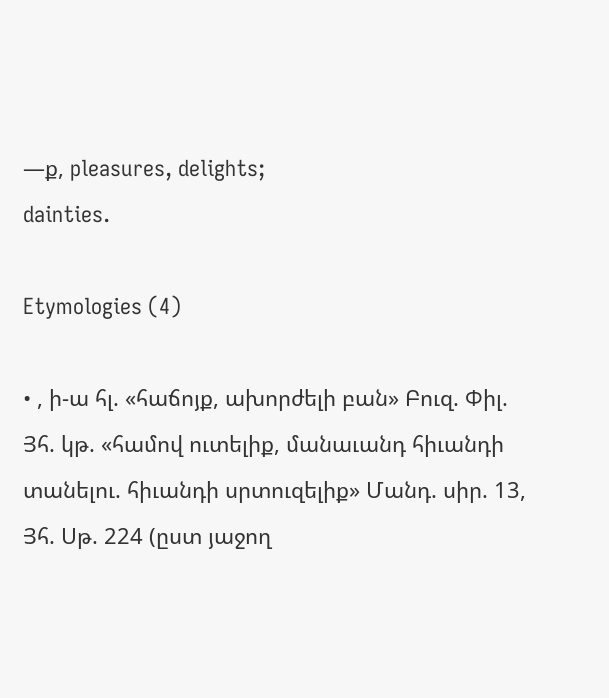—ք, pleasures, delights;
dainties.

Etymologies (4)

• , ի-ա հլ. «հաճոյք, ախորժելի բան» Բուզ. Փիլ. Յհ. կթ. «համով ուտելիք, մանաւանդ հիւանդի տանելու. հիւանդի սրտուզելիք» Մանդ. սիր. 13, Յհ. Սթ. 224 (ըստ յաջող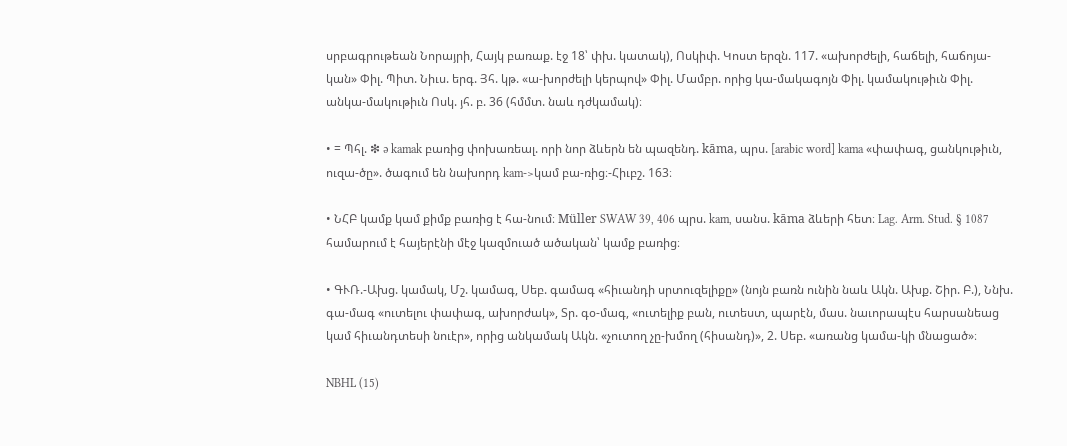սրբագրութեան Նորայրի, Հայկ բառաք. էջ 18՝ փխ. կատակ), Ոսկիփ. Կոստ երզն. 117. «ախորժելի, հաճելի, հաճոյա-կան» Փիլ. Պիտ. Նիւս. երգ. Յհ. կթ. «ա-խորժելի կերպով» Փիլ. Մամբր. որից կա-մակագոյն Փիլ. կամակութիւն Փիլ. անկա-մակութիւն Ոսկ. յհ. բ. 36 (հմմտ. նաև դժկամակ)։

• = Պհլ. ❇ ə kamak բառից փոխառեալ. որի նոր ձևերն են պազենդ. kāma, պրս. [arabic word] kama «փափագ, ցանկութիւն, ուզա-ծը». ծագում են նախորդ kam->կամ բա-ռից։-Հիւբշ. 163։

• ՆՀԲ կամք կամ քիմք բառից է հա-նում։ Müller SWAW 39, 406 պրս. kam, սանս. kāma ձևերի հետ։ Lag. Arm. Stud. § 1087 համարում է հայերէնի մէջ կազմուած ածական՝ կամք բառից։

• ԳՒՌ.-Ախց. կամակ, Մշ. կամագ, Սեբ. գամագ «հիւանդի սրտուզելիքը» (նոյն բառն ունին նաև Ակն. Ախք. Շիր. Բ.), Ննխ. գա-մագ «ուտելու փափագ, ախորժակ», Տր. գօ-մագ, «ուտելիք բան, ուտեստ, պարէն, մաս. նաւորապէս հարսանեաց կամ հիւանդտեսի նուէր», որից անկամակ Ակն. «չուտող չը-խմող (հիսանդ)», 2. Սեբ. «առանց կամա-կի մնացած»։

NBHL (15)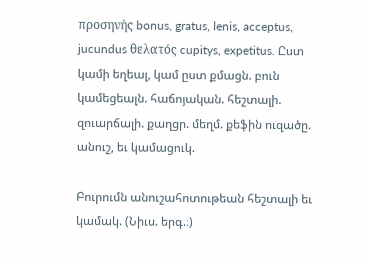προσηνής bonus, gratus, lenis, acceptus, jucundus θελατός cupitys, expetitus. Ըստ կամի եղեալ, կամ ըստ քմացն. բուն կամեցեալն. հաճոյական. հեշտալի. զուարճալի. քաղցր. մեղմ. քեֆին ուզածը. անուշ, եւ կամացուկ.

Բուրումն անուշահոտութեան հեշտալի եւ կամակ. (Նիւս. երգ.։)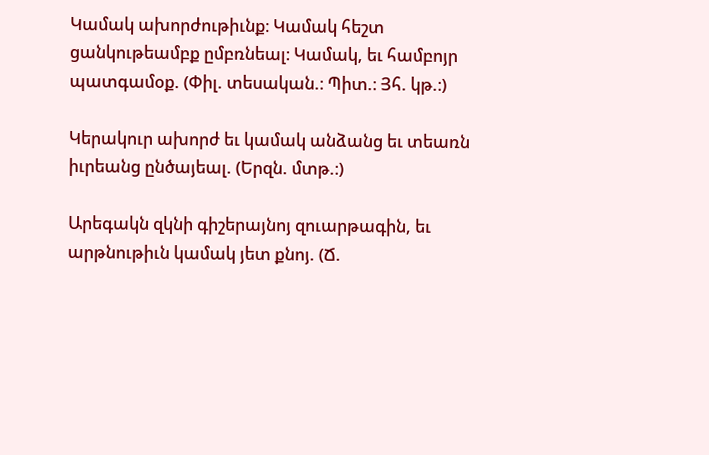Կամակ ախորժութիւնք։ Կամակ հեշտ ցանկութեամբք ըմբռնեալ։ Կամակ, եւ համբոյր պատգամօք. (Փիլ. տեսական.։ Պիտ.։ Յհ. կթ.։)

Կերակուր ախորժ եւ կամակ անձանց եւ տեառն իւրեանց ընծայեալ. (Երզն. մտթ.։)

Արեգակն զկնի գիշերայնոյ զուարթագին, եւ արթնութիւն կամակ յետ քնոյ. (Ճ.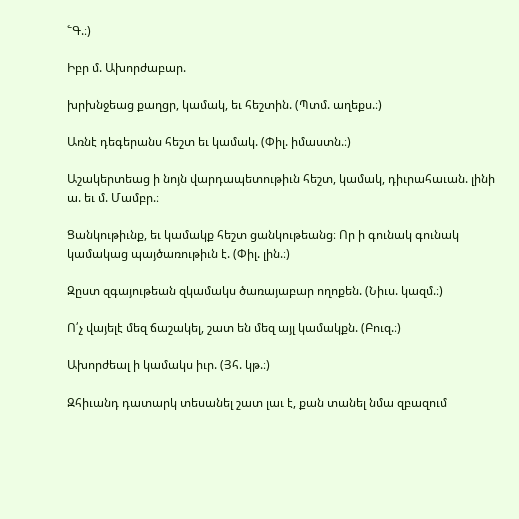՟Գ.։)

Իբր մ. Ախորժաբար.

խրխնջեաց քաղցր, կամակ, եւ հեշտին. (Պտմ. աղեքս.։)

Առնէ դեգերանս հեշտ եւ կամակ. (Փիլ. իմաստն.։)

Աշակերտեաց ի նոյն վարդապետութիւն հեշտ, կամակ, դիւրահաւան. լինի ա. եւ մ. Մամբր.։

Ցանկութիւնք, եւ կամակք հեշտ ցանկութեանց։ Որ ի գունակ գունակ կամակաց պայծառութիւն է. (Փիլ. լին.։)

Զըստ զգայութեան զկամակս ծառայաբար ողոքեն. (Նիւս. կազմ.։)

Ո՛չ վայելէ մեզ ճաշակել, շատ են մեզ այլ կամակքն. (Բուզ.։)

Ախորժեալ ի կամակս իւր. (Յհ. կթ.։)

Զհիւանդ դատարկ տեսանել շատ լաւ է, քան տանել նմա զբազում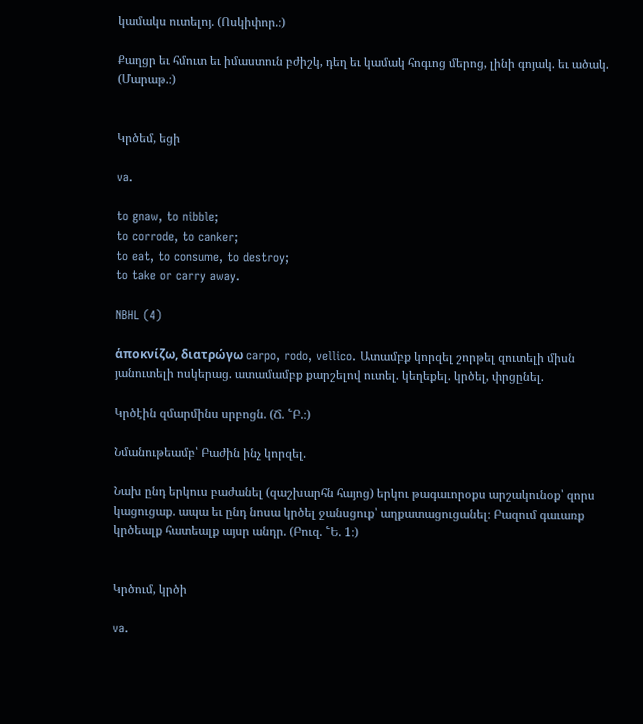կամակս ուտելոյ. (Ոսկիփոր.։)

Քաղցր եւ հմուտ եւ իմաստուն բժիշկ, դեղ եւ կամակ հոգւոց մերոց, լինի գոյակ. եւ ածակ. (Մարաթ.։)


Կրծեմ, եցի

va.

to gnaw, to nibble;
to corrode, to canker;
to eat, to consume, to destroy;
to take or carry away.

NBHL (4)

ἁποκνίζω, διατρώγω carpo, rodo, vellico. Ատամբք կորզել շորթել զուտելի միսն յանուտելի ոսկերաց. ատամամբք քարշելով ուտել. կեղեքել. կրծել, փրցընել.

Կրծէին զմարմինս սրբոցն. (Ճ. ՟Բ.։)

Նմանութեամբ՝ Բաժին ինչ կորզել.

Նախ ընդ երկուս բաժանել (զաշխարհն հայոց) երկու թագաւորօքս արշակունօք՝ զորս կացուցաք. ապա եւ ընդ նոսա կրծել ջանսցուք՝ աղքատացուցանել։ Բազում գաւառք կրծեալք հատեալք այսր անդր. (Բուզ. ՟Ե. 1։)


Կրծում, կրծի

va.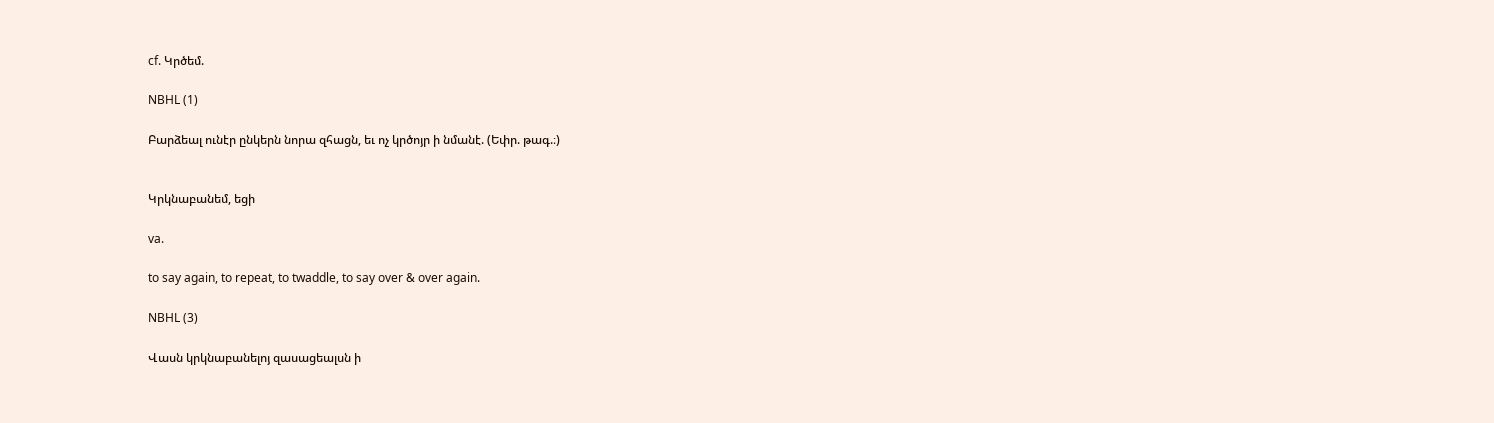cf. Կրծեմ.

NBHL (1)

Բարձեալ ունէր ընկերն նորա զհացն, եւ ոչ կրծոյր ի նմանէ. (Եփր. թագ.։)


Կրկնաբանեմ, եցի

va.

to say again, to repeat, to twaddle, to say over & over again.

NBHL (3)

Վասն կրկնաբանելոյ զասացեալսն ի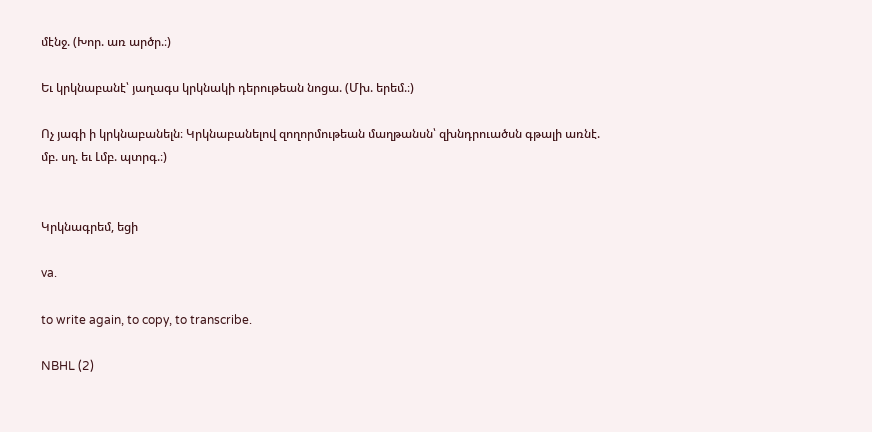մէնջ. (Խոր. առ արծր.։)

Եւ կրկնաբանէ՝ յաղագս կրկնակի դերութեան նոցա. (Մխ. երեմ.։)

Ոչ յագի ի կրկնաբանելն։ Կրկնաբանելով զողորմութեան մաղթանսն՝ զխնդրուածսն գթալի առնէ. մբ. սղ. եւ Լմբ. պտրգ.։)


Կրկնագրեմ, եցի

va.

to write again, to copy, to transcribe.

NBHL (2)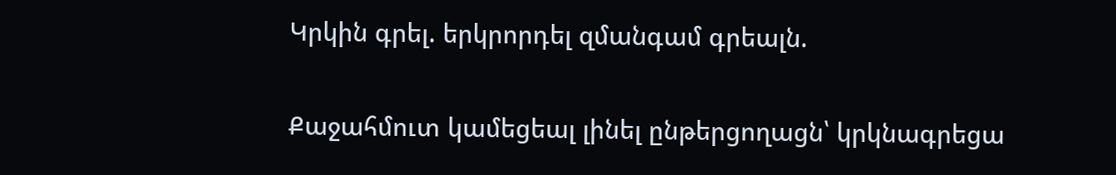Կրկին գրել. երկրորդել զմանգամ գրեալն.

Քաջահմուտ կամեցեալ լինել ընթերցողացն՝ կրկնագրեցա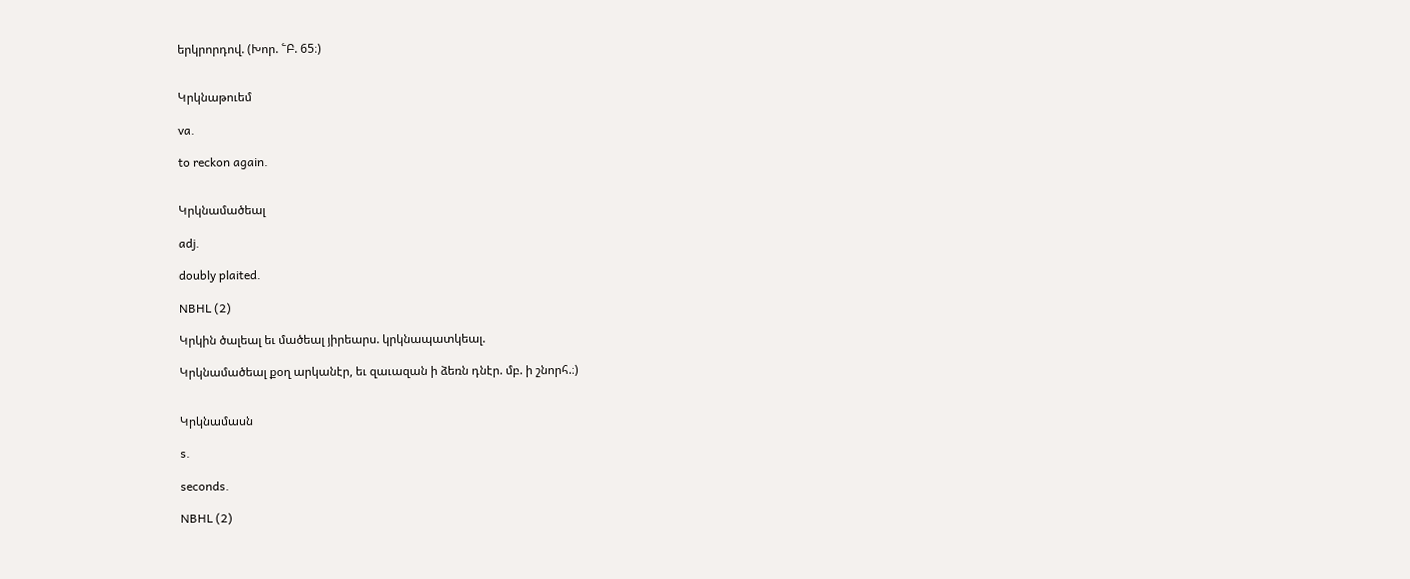երկրորդով. (Խոր. ՟Բ. 65։)


Կրկնաթուեմ

va.

to reckon again.


Կրկնամածեալ

adj.

doubly plaited.

NBHL (2)

Կրկին ծալեալ եւ մածեալ յիրեարս. կրկնապատկեալ.

Կրկնամածեալ քօղ արկանէր, եւ զաւազան ի ձեռն դնէր. մբ. ի շնորհ.։)


Կրկնամասն

s.

seconds.

NBHL (2)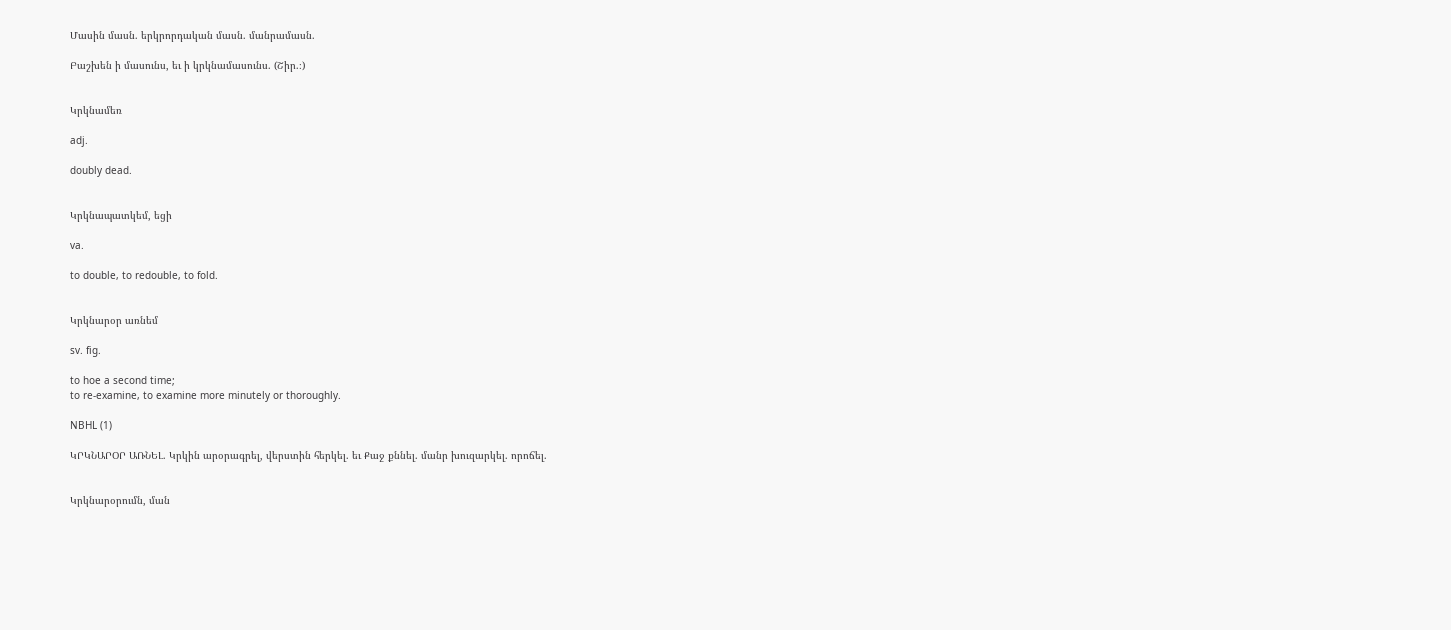Մասին մասն. երկրորդական մասն. մանրամասն.

Բաշխեն ի մասունս, եւ ի կրկնամասունս. (Շիր.։)


Կրկնամեռ

adj.

doubly dead.


Կրկնապատկեմ, եցի

va.

to double, to redouble, to fold.


Կրկնարօր առնեմ

sv. fig.

to hoe a second time;
to re-examine, to examine more minutely or thoroughly.

NBHL (1)

ԿՐԿՆԱՐՕՐ ԱՌՆԵԼ. Կրկին արօրագրել, վերստին հերկել. եւ Քաջ քննել. մանր խուզարկել. որոճել.


Կրկնարօրումն, ման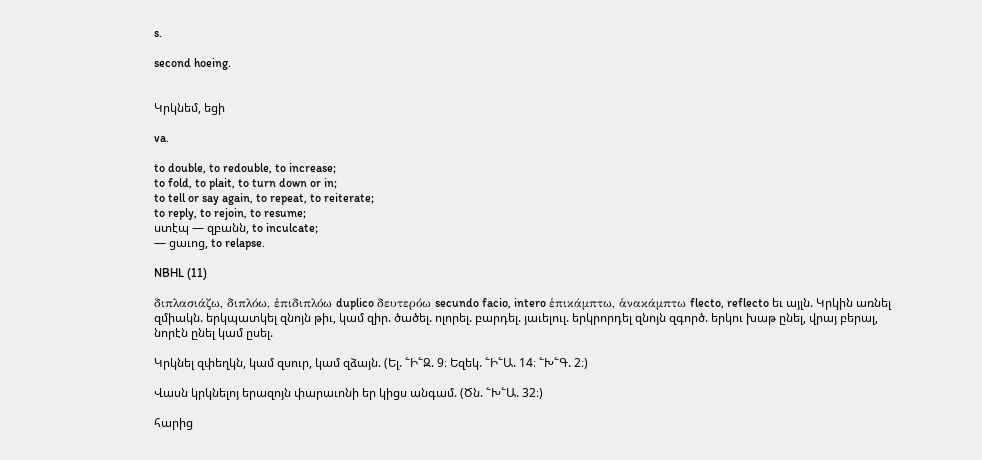s.

second hoeing.


Կրկնեմ, եցի

va.

to double, to redouble, to increase;
to fold, to plait, to turn down or in;
to tell or say again, to repeat, to reiterate;
to reply, to rejoin, to resume;
ստէպ — զբանն, to inculcate;
— ցաւոց, to relapse.

NBHL (11)

διπλασιάζω, διπλόω, ἑπιδιπλόω duplico δευτερόω secundo facio, intero ἑπικάμπτω, ἁνακάμπτω flecto, reflecto եւ այլն. Կրկին առնել զմիակն. երկպատկել զնոյն թիւ, կամ զիր. ծածել. ոլորել. բարդել. յաւելուլ. երկրորդել զնոյն զգործ. երկու խաթ ընել, վրայ բերալ, նորէն ընել կամ ըսել.

Կրկնել զփեղկն, կամ զսուր, կամ զձայն. (Ել. ՟Ի՟Զ. 9։ Եզեկ. ՟Ի՟Ա. 14։ ՟Խ՟Գ. 2։)

Վասն կրկնելոյ երազոյն փարաւոնի եր կիցս անգամ. (Ծն. ՟Խ՟Ա. 32։)

հարից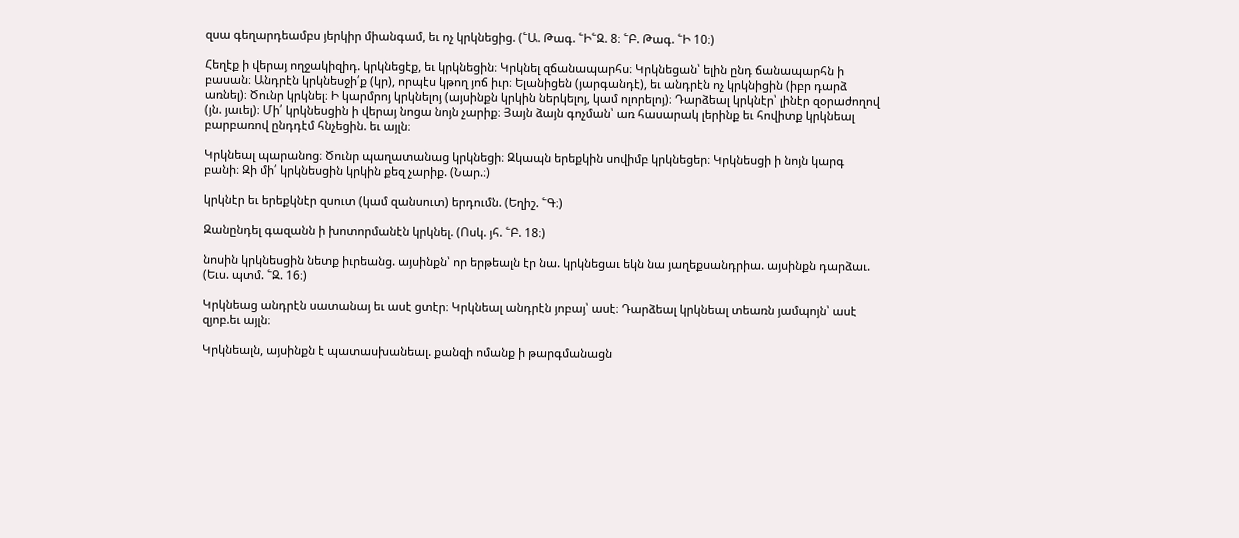զսա գեղարդեամբս յերկիր միանգամ, եւ ոչ կրկնեցից. (՟Ա. Թագ. ՟Ի՟Զ. 8։ ՟Բ. Թագ. ՟Ի 10։)

Հեղէք ի վերայ ողջակիզիդ. կրկնեցէք, եւ կրկնեցին։ Կրկնել զճանապարհս։ Կրկնեցան՝ ելին ընդ ճանապարհն ի բասան։ Անդրէն կրկնեսջի՛ք (կր), որպէս կթող յոճ իւր։ Ելանիցեն (յարգանդէ), եւ անդրէն ոչ կրկնիցին (իբր դարձ առնել)։ Ծունր կրկնել։ Ի կարմրոյ կրկնելոյ (այսինքն կրկին ներկելոյ, կամ ոլորելոյ)։ Դարձեալ կրկնէր՝ լինէր զօրաժողով (յն. յաւել)։ Մի՛ կրկնեսցին ի վերայ նոցա նոյն չարիք։ Յայն ձայն գոչման՝ առ հասարակ լերինք եւ հովիտք կրկնեալ բարբառով ընդդէմ հնչեցին. եւ այլն։

Կրկնեալ պարանոց։ Ծունր պաղատանաց կրկնեցի։ Զկապն երեքկին սովիմբ կրկնեցեր։ Կրկնեսցի ի նոյն կարգ բանի։ Զի մի՛ կրկնեսցին կրկին քեզ չարիք. (Նար.։)

կրկնէր եւ երեքկնէր զսուտ (կամ զանսուտ) երդումն. (Եղիշ. ՟Գ։)

Զանընդել գազանն ի խոտորմանէն կրկնել. (Ոսկ. յհ. ՟Բ. 18։)

նոսին կրկնեսցին նետք իւրեանց. այսինքն՝ որ երթեալն էր նա. կրկնեցաւ եկն նա յաղեքսանդրիա. այսինքն դարձաւ. (Եւս. պտմ. ՟Զ. 16։)

Կրկնեաց անդրէն սատանայ եւ ասէ ցտէր։ Կրկնեալ անդրէն յոբայ՝ ասէ։ Դարձեալ կրկնեալ տեառն յամպոյն՝ ասէ զյոբ.եւ այլն։

Կրկնեալն, այսինքն է պատասխանեալ. քանզի ոմանք ի թարգմանացն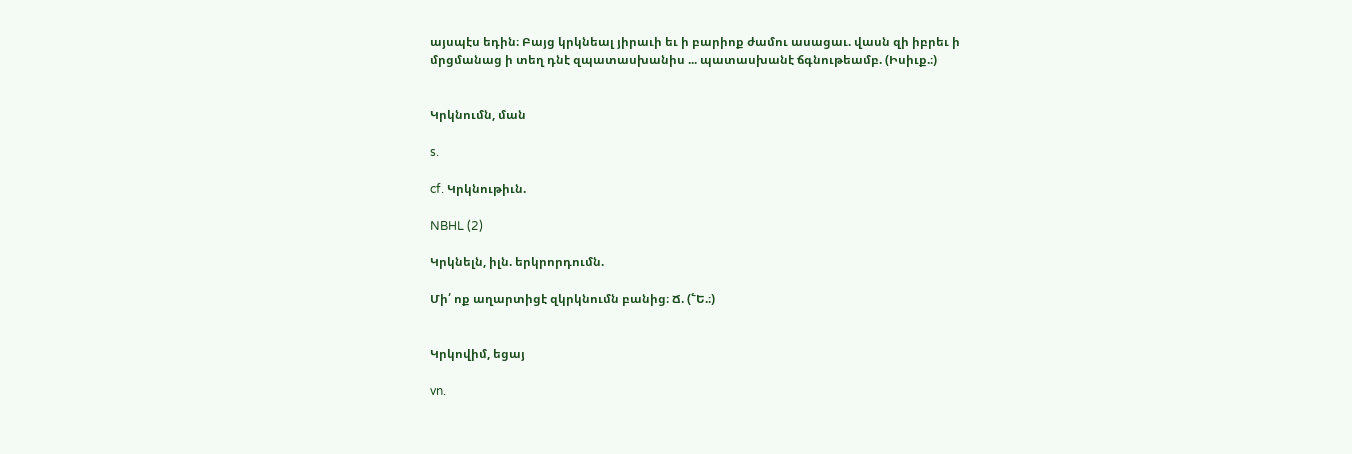այսպէս եդին։ Բայց կրկնեալ յիրաւի եւ ի բարիոք ժամու ասացաւ. վասն զի իբրեւ ի մրցմանաց ի տեղ դնէ զպատասխանիս ... պատասխանէ ճգնութեամբ. (Իսիւք.։)


Կրկնումն, ման

s.

cf. Կրկնութիւն.

NBHL (2)

Կրկնելն, իլն. երկրորդումն.

Մի՛ ոք աղարտիցէ զկրկնումն բանից։ Ճ. (՟Ե.։)


Կրկովիմ, եցայ

vn.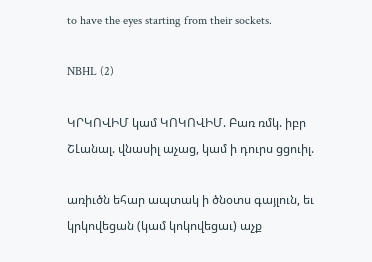to have the eyes starting from their sockets.

NBHL (2)

ԿՐԿՈՎԻՄ կամ ԿՈԿՈՎԻՄ. Բառ ռմկ. իբր ՇԼանալ. վնասիլ աչաց, կամ ի դուրս ցցուիլ.

առիւծն եհար ապտակ ի ծնօտս գայլուն, եւ կրկովեցան (կամ կոկովեցաւ) աչք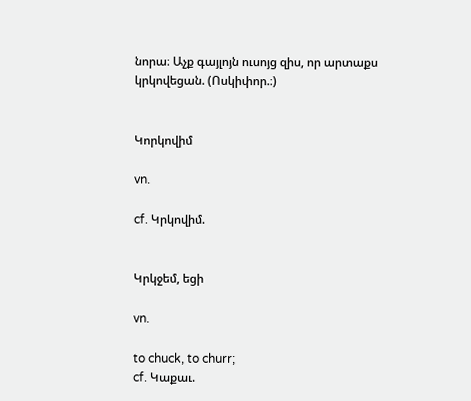նորա։ Աչք գայլոյն ուսոյց զիս, որ արտաքս կրկովեցան. (Ոսկիփոր.։)


Կորկովիմ

vn.

cf. Կրկովիմ.


Կրկջեմ, եցի

vn.

to chuck, to churr;
cf. Կաքաւ.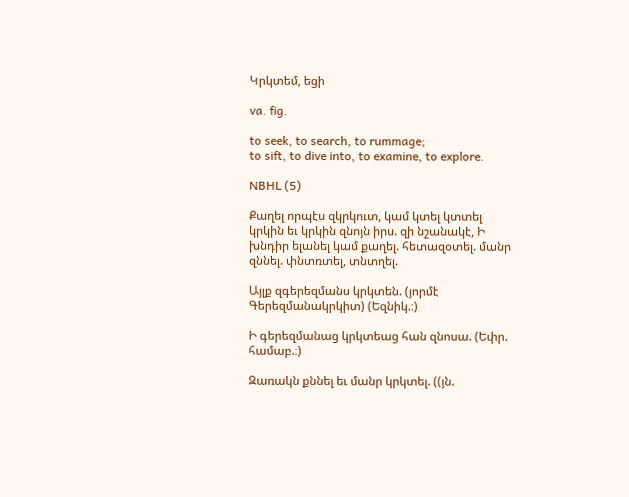Կրկտեմ, եցի

va. fig.

to seek, to search, to rummage;
to sift, to dive into, to examine, to explore.

NBHL (5)

Քաղել որպէս զկրկուտ, կամ կտել կտտել կրկին եւ կրկին զնոյն իրս. զի նշանակէ, Ի խնդիր ելանել կամ քաղել. հետազօտել. մանր զննել. փնտռտել, տնտղել.

Այլք զգերեզմանս կրկտեն. (յորմէ Գերեզմանակրկիտ) (Եզնիկ.։)

Ի գերեզմանաց կրկտեաց հան զնոսա. (Եփր. համաբ.։)

Զառակն քննել եւ մանր կրկտել. ((յն.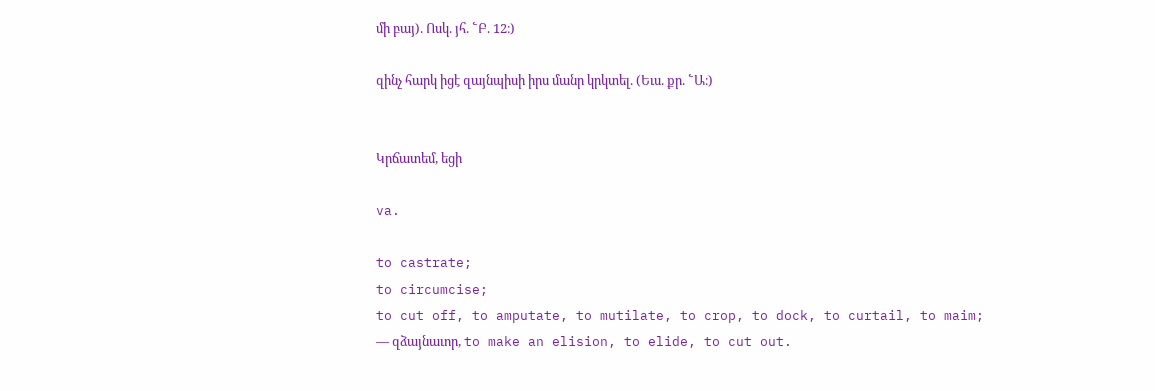մի բայ). Ոսկ. յհ. ՟Բ. 12։)

զինչ հարկ իցէ զայնպիսի իրս մանր կրկտել. (Եւս. քր. ՟Ա։)


Կրճատեմ, եցի

va.

to castrate;
to circumcise;
to cut off, to amputate, to mutilate, to crop, to dock, to curtail, to maim;
— զձայնաւոր, to make an elision, to elide, to cut out.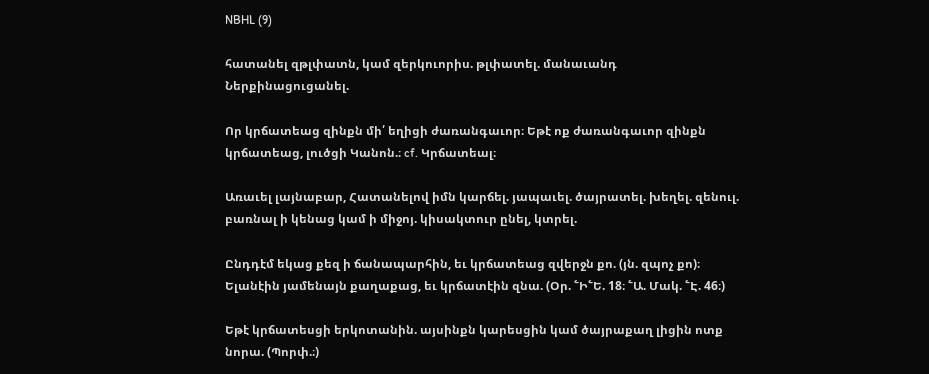NBHL (9)

հատանել զթլփատն, կամ զերկուորիս. թլփատել. մանաւանդ Ներքինացուցանել.

Որ կրճատեաց զինքն մի՛ եղիցի ժառանգաւոր։ Եթէ ոք ժառանգաւոր զինքն կրճատեաց, լուծցի Կանոն.։ cf. Կրճատեալ։

Առաւել լայնաբար, Հատանելով իմն կարճել. յապաւել. ծայրատել. խեղել. զենուլ. բառնալ ի կենաց կամ ի միջոյ. կիսակտուր ընել, կտրել.

Ընդդէմ եկաց քեզ ի ճանապարհին, եւ կրճատեաց զվերջն քո. (յն. զպոչ քո)։ Ելանէին յամենայն քաղաքաց, եւ կրճատէին զնա. (Օր. ՟Ի՟Ե. 18։ ՟Ա. Մակ. ՟Է. 46։)

Եթէ կրճատեսցի երկոտանին. այսինքն կարեսցին կամ ծայրաքաղ լիցին ոտք նորա. (Պորփ.։)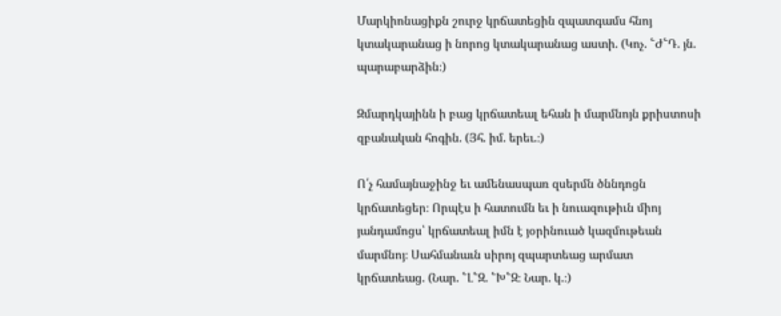Մարկիոնացիքն շուրջ կրճատեցին զպատգամս հնոյ կտակարանաց ի նորոց կտակարանաց աստի. (Կոչ. ՟Ժ՟Դ. յն. պարաբարձին։)

Զմարդկայինն ի բաց կրճատեալ եհան ի մարմնոյն քրիստոսի զբանական հոգին. (Յհ. իմ. երեւ.։)

Ո՛չ համայնաջինջ եւ ամենասպառ զսերմն ծննդոցն կրճատեցեր։ Որպէս ի հատումն եւ ի նուազութիւն միոյ յանդամոցս՝ կրճատեալ իմն է յօրինուած կազմութեան մարմնոյ։ Սահմանաւն սիրոյ զպարտեաց արմատ կրճատեաց. (Նար. ՟Լ՟Զ. ՟Խ՟Զ։ Նար. կ.։)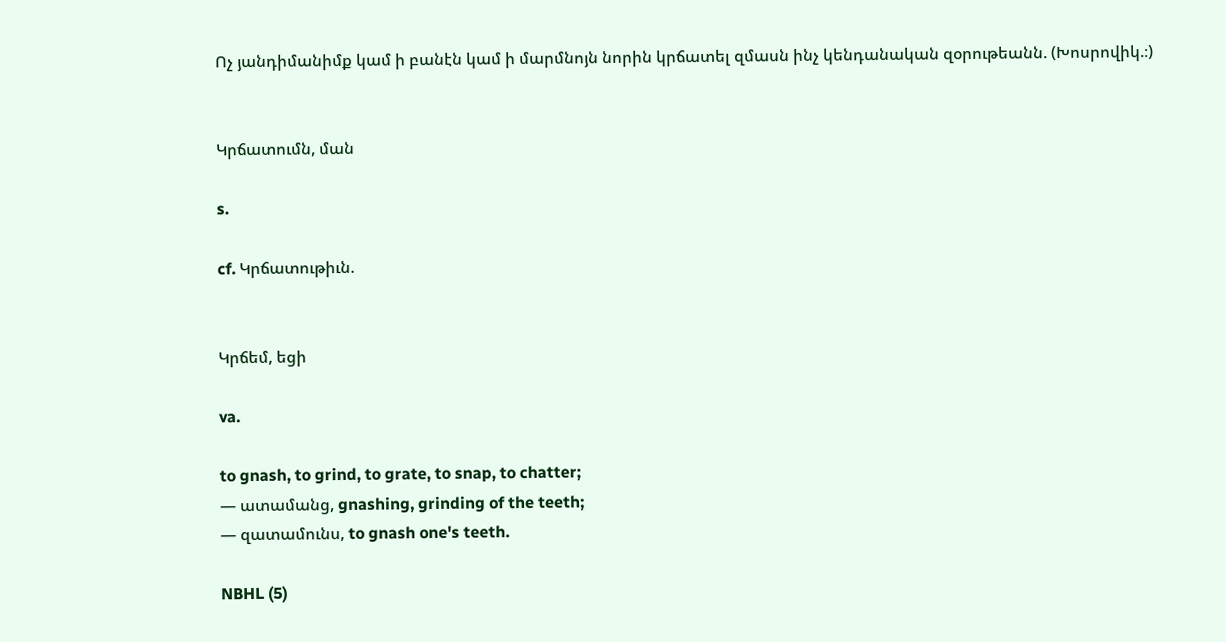Ոչ յանդիմանիմք կամ ի բանէն կամ ի մարմնոյն նորին կրճատել զմասն ինչ կենդանական զօրութեանն. (Խոսրովիկ.։)


Կրճատումն, ման

s.

cf. Կրճատութիւն.


Կրճեմ, եցի

va.

to gnash, to grind, to grate, to snap, to chatter;
— ատամանց, gnashing, grinding of the teeth;
— զատամունս, to gnash one's teeth.

NBHL (5)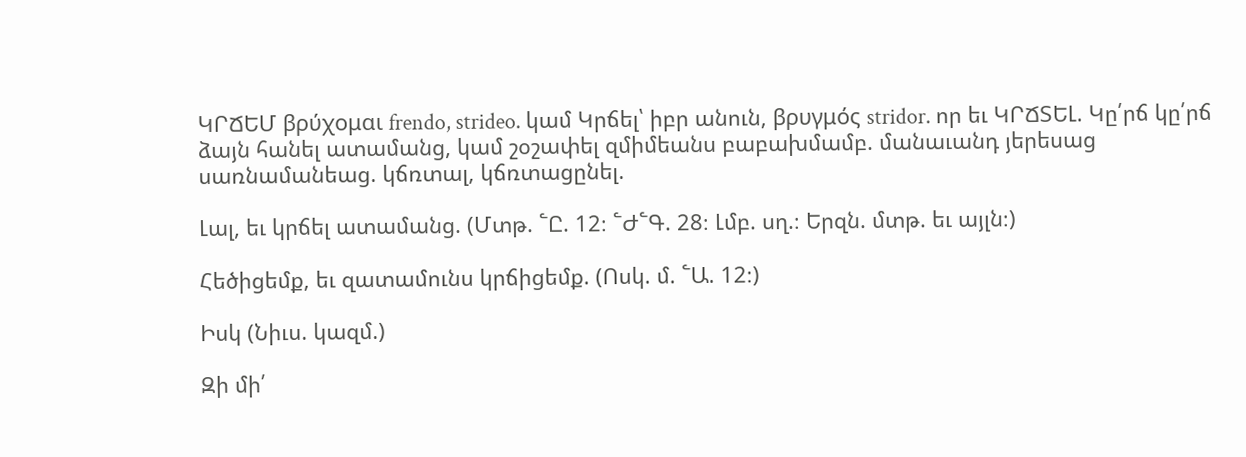ԿՐՃԵՄ βρύχομαι frendo, strideo. կամ Կրճել՝ իբր անուն, βρυγμός stridor. որ եւ ԿՐՃՏԵԼ. Կը՛րճ կը՛րճ ձայն հանել ատամանց, կամ շօշափել զմիմեանս բաբախմամբ. մանաւանդ յերեսաց սառնամանեաց. կճռտալ, կճռտացընել.

Լալ, եւ կրճել ատամանց. (Մտթ. ՟Ը. 12։ ՟Ժ՟Գ. 28։ Լմբ. սղ.։ Երզն. մտթ. եւ այլն։)

Հեծիցեմք, եւ զատամունս կրճիցեմք. (Ոսկ. մ. ՟Ա. 12։)

Իսկ (Նիւս. կազմ.)

Զի մի՛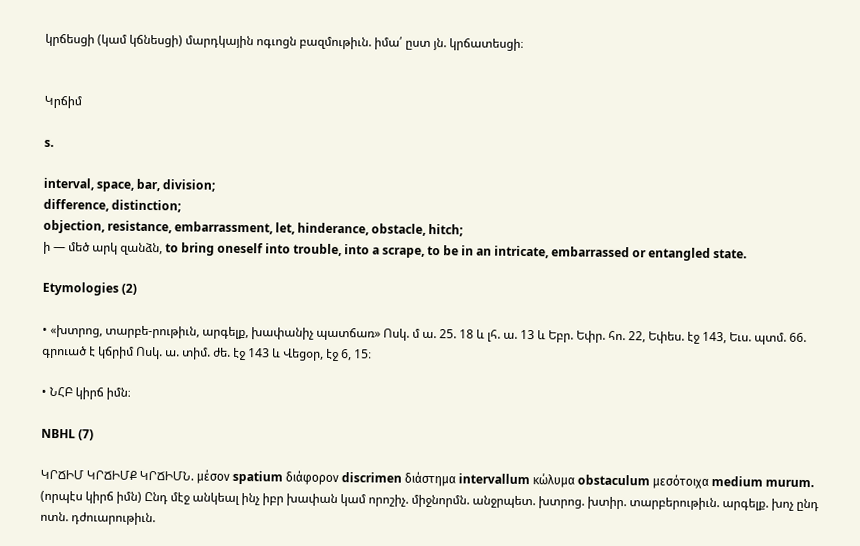կրճեսցի (կամ կճնեսցի) մարդկային ոգւոցն բազմութիւն. իմա՛ ըստ յն. կրճատեսցի։


Կրճիմ

s.

interval, space, bar, division;
difference, distinction;
objection, resistance, embarrassment, let, hinderance, obstacle, hitch;
ի — մեծ արկ զանձն, to bring oneself into trouble, into a scrape, to be in an intricate, embarrassed or entangled state.

Etymologies (2)

• «խտրոց, տարբե-րութիւն, արգելք, խափանիչ պատճառ» Ոսկ. մ ա. 25. 18 և լհ. ա. 13 և Եբր. Եփր. հո. 22, Եփես. էջ 143, Եւս. պտմ. 66. գրուած է կճրիմ Ոսկ. ա. տիմ. ժե. էջ 143 և Վեցօր, էջ 6, 15։

• ՆՀԲ կիրճ իմն։

NBHL (7)

ԿՐՃԻՄ ԿՐՃԻՄՔ ԿՐՃԻՄՆ. μέσον spatium διάφορον discrimen διάστημα intervallum κώλυμα obstaculum μεσότοιχα medium murum. (որպէս կիրճ իմն) Ընդ մէջ անկեալ ինչ իբր խափան կամ որոշիչ. միջնորմն. անջրպետ. խտրոց. խտիր. տարբերութիւն. արգելք. խոչ ընդ ոտն. դժուարութիւն.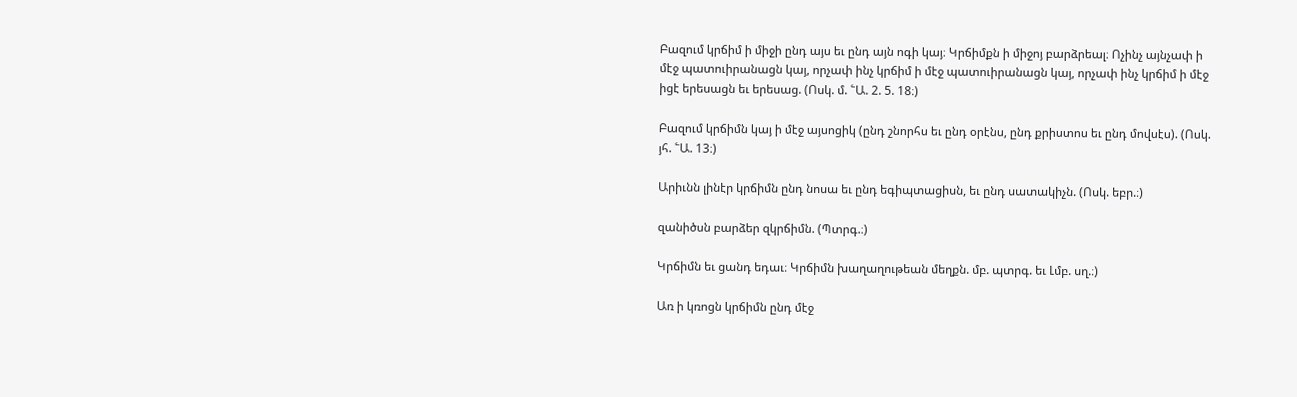Բազում կրճիմ ի միջի ընդ այս եւ ընդ այն ոգի կայ։ Կրճիմքն ի միջոյ բարձրեալ։ Ոչինչ այնչափ ի մէջ պատուիրանացն կայ, որչափ ինչ կրճիմ ի մէջ պատուիրանացն կայ, որչափ ինչ կրճիմ ի մէջ իցէ երեսացն եւ երեսաց. (Ոսկ. մ. ՟Ա. 2. 5. 18։)

Բազում կրճիմն կայ ի մէջ այսոցիկ (ընդ շնորհս եւ ընդ օրէնս, ընդ քրիստոս եւ ընդ մովսէս). (Ոսկ. յհ. ՟Ա. 13։)

Արիւնն լինէր կրճիմն ընդ նոսա եւ ընդ եգիպտացիսն, եւ ընդ սատակիչն. (Ոսկ. եբր.։)

զանիծսն բարձեր զկրճիմն. (Պտրգ.։)

Կրճիմն եւ ցանդ եդաւ։ Կրճիմն խաղաղութեան մեղքն. մբ. պտրգ. եւ Լմբ. սղ.։)

Առ ի կռոցն կրճիմն ընդ մէջ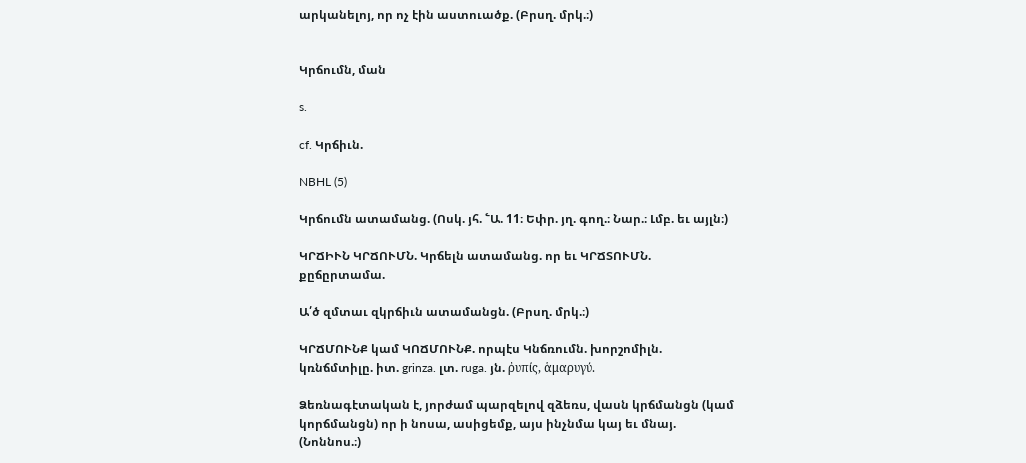արկանելոյ, որ ոչ էին աստուածք. (Բրսղ. մրկ.։)


Կրճումն, ման

s.

cf. Կրճիւն.

NBHL (5)

Կրճումն ատամանց. (Ոսկ. յհ. ՟Ա. 11։ Եփր. յղ. գող.։ Նար.։ Լմբ. եւ այլն։)

ԿՐՃԻՒՆ ԿՐՃՈՒՄՆ. Կրճելն ատամանց. որ եւ ԿՐՃՏՈՒՄՆ. քըճըրտամա.

Ա՛ծ զմտաւ զկրճիւն ատամանցն. (Բրսղ. մրկ.։)

ԿՐՃՄՈՒՆՔ կամ ԿՈՃՄՈՒՆՔ. որպէս Կնճռումն. խորշոմիլն. կռնճմտիլը. իտ. grinza. լտ. ruga. յն. ῤυπίς, ἁμαρυγύ.

Ձեռնագէտական է, յորժամ պարզելով զձեռս, վասն կրճմանցն (կամ կորճմանցն) որ ի նոսա, ասիցեմք, այս ինչնմա կայ եւ մնայ. (Նոննոս.։)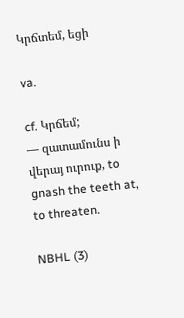Կրճտեմ, եցի

va.

cf. Կրճեմ;
— զատամունս ի վերայ ուրուք, to gnash the teeth at, to threaten.

NBHL (3)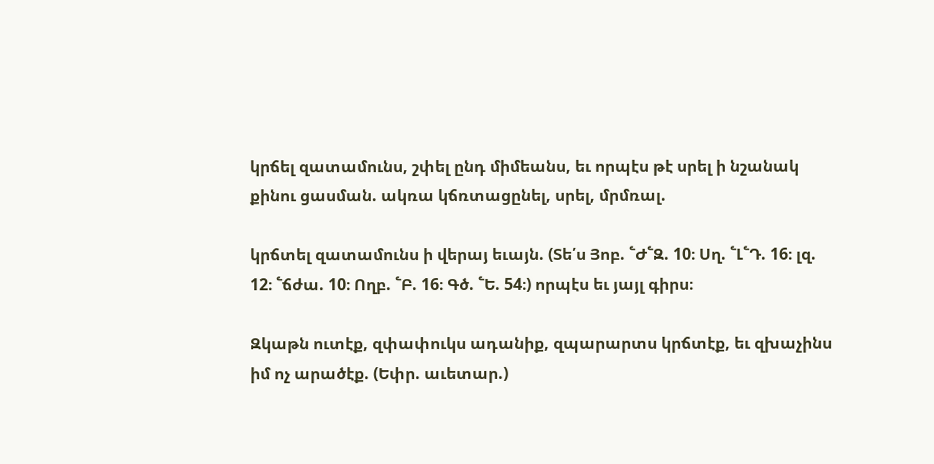կրճել զատամունս, շփել ընդ միմեանս, եւ որպէս թէ սրել ի նշանակ քինու ցասման. ակռա կճռտացընել, սրել, մրմռալ.

կրճտել զատամունս ի վերայ եւայն. (Տե՛ս Յոբ. ՟Ժ՟Զ. 10։ Սղ. ՟Լ՟Դ. 16։ լզ. 12։ ՟ճժա. 10։ Ողբ. ՟Բ. 16։ Գծ. ՟Ե. 54։) որպէս եւ յայլ գիրս։

Զկաթն ուտէք, զփափուկս ադանիք, զպարարտս կրճտէք, եւ զխաչինս իմ ոչ արածէք. (Եփր. աւետար.)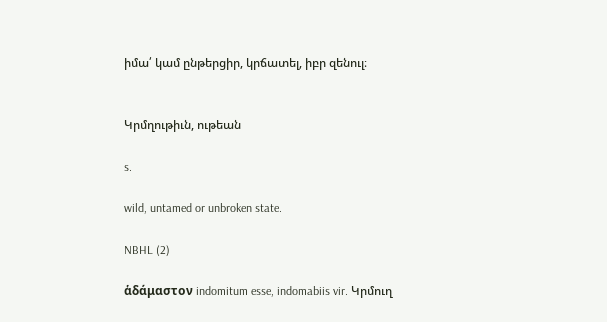իմա՛ կամ ընթերցիր, կրճատել, իբր զենուլ։


Կրմղութիւն, ութեան

s.

wild, untamed or unbroken state.

NBHL (2)

ἁδάμαστον indomitum esse, indomabiis vir. Կրմուղ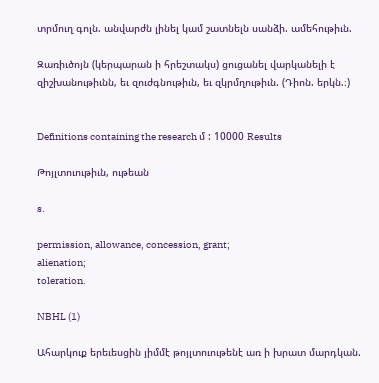տրմուղ գոլն. անվարժն լինել կամ շատնելն սանձի. ամեհութիւն.

Զառիւծոյն (կերպարան ի հրեշտակս) ցուցանել վարկանելի է զիշխանութիւնն, եւ զուժգնութիւն, եւ զկրմղութիւն. (Դիոն. երկն.։)


Definitions containing the research մ : 10000 Results

Թոյլտուութիւն, ութեան

s.

permission, allowance, concession, grant;
alienation;
toleration.

NBHL (1)

Ահարկուք երեւեսցին յիմմէ թոյլտուութենէ առ ի խրատ մարդկան.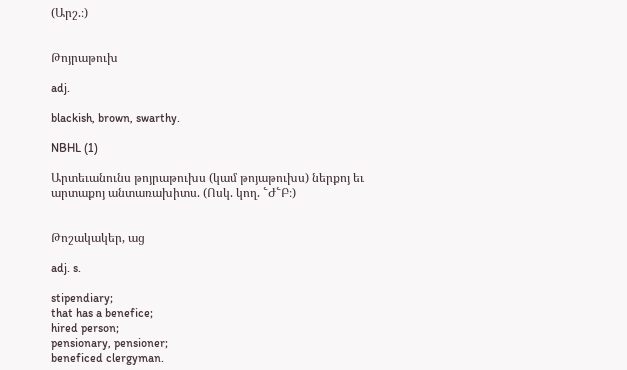(Արշ.։)


Թոյրաթուխ

adj.

blackish, brown, swarthy.

NBHL (1)

Արտեւանունս թոյրաթուխս (կամ թոյաթուխս) ներքոյ եւ արտաքոյ անտառախիտս. (Ոսկ. կող. ՟Ժ՟Բ։)


Թոշակակեր, աց

adj. s.

stipendiary;
that has a benefice;
hired person;
pensionary, pensioner;
beneficed clergyman.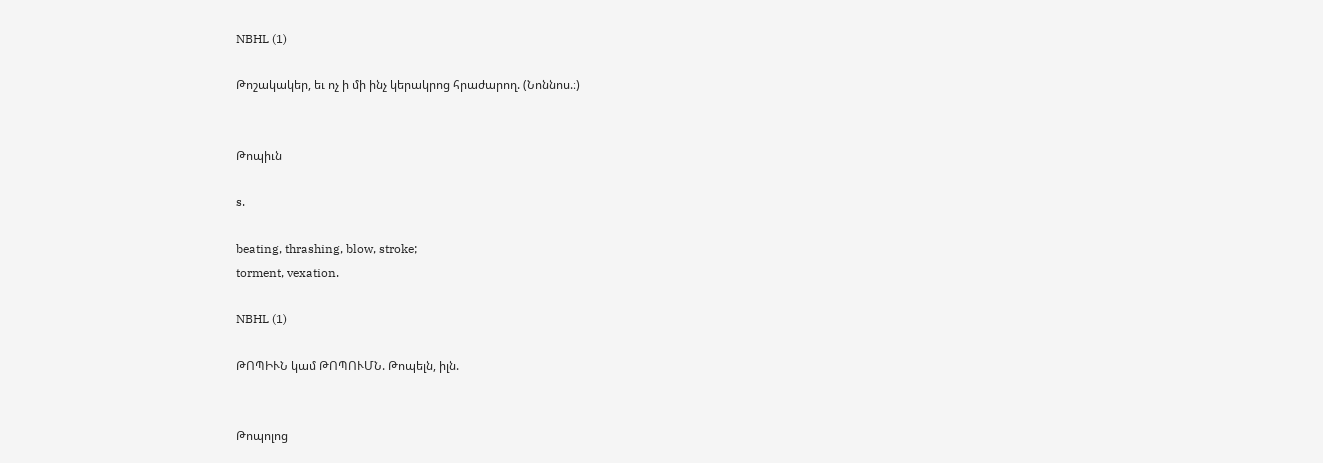NBHL (1)

Թոշակակեր, եւ ոչ ի մի ինչ կերակրոց հրաժարող. (Նոննոս.։)


Թոպիւն

s.

beating, thrashing, blow, stroke;
torment, vexation.

NBHL (1)

ԹՈՊԻՒՆ կամ ԹՈՊՈՒՄՆ. Թոպելն, իլն.


Թոպոլոց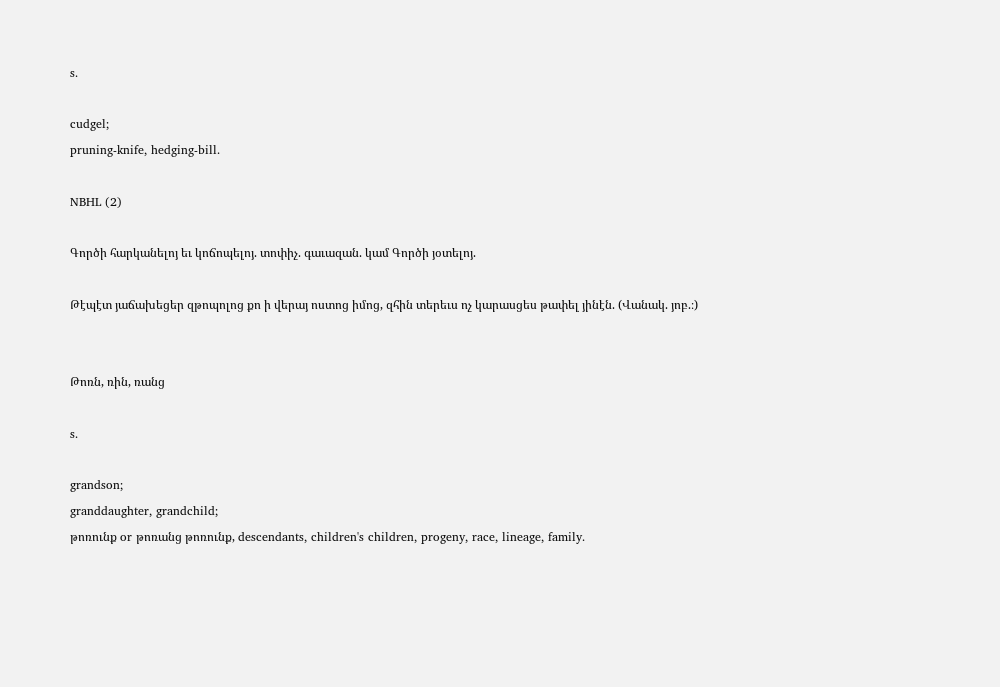s.

cudgel;
pruning-knife, hedging-bill.

NBHL (2)

Գործի հարկանելոյ եւ կոճոպելոյ. տոփիչ. գաւազան. կամ Գործի յօտելոյ.

Թէպէտ յաճախեցեր զթոպոլոց քո ի վերայ ոստոց իմոց, զհին տերեւս ոչ կարասցես թափել յինէն. (Վանակ. յոբ.։)


Թոռն, ռին, ռանց

s.

grandson;
granddaughter, grandchild;
թոռունք or թոռանց թոռունք, descendants, children's children, progeny, race, lineage, family.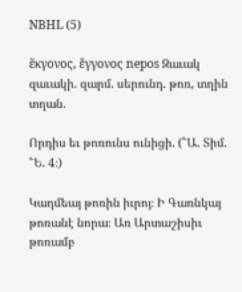NBHL (5)

ἕκγονος, ἕγγονος nepos Զաւակ զաւակի. զարմ. սերունդ. թոռ, տղին տղան.

Որդիս եւ թոռունս ունիցի. (՟Ա. Տիմ. ՟Ե. 4։)

Կադմեայ թոռին իւրոյ։ Ի Գառնկայ թոռանէ նորա։ Առ Արտաշիսիւ թոռամբ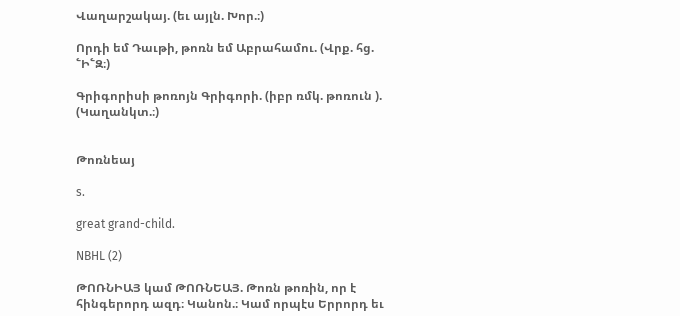Վաղարշակայ. (եւ այլն. Խոր.։)

Որդի եմ Դաւթի, թոռն եմ Աբրահամու. (Վրք. հց. ՟Ի՟Զ։)

Գրիգորիսի թոռոյն Գրիգորի. (իբր ռմկ. թոռուն ). (Կաղանկտ.։)


Թոռնեայ

s.

great grand-child.

NBHL (2)

ԹՈՌՆԻԱՅ կամ ԹՈՌՆԵԱՅ. Թոռն թոռին, որ է հինգերորդ ազդ։ Կանոն.։ Կամ որպէս Երրորդ եւ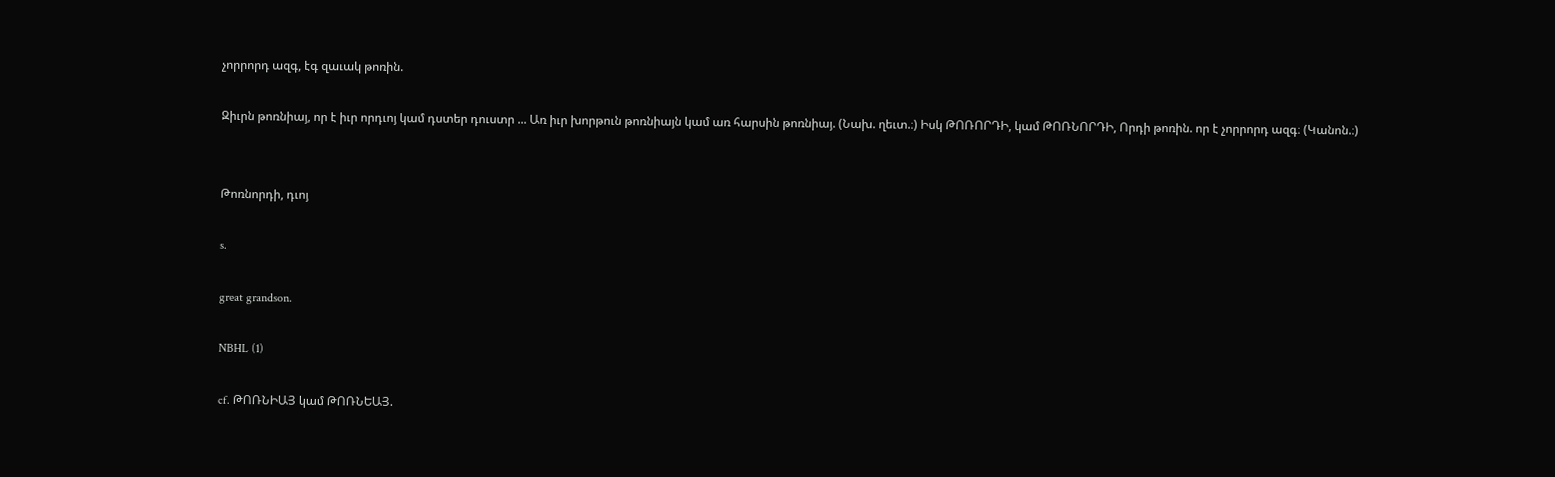չորրորդ ազգ, էգ զաւակ թոռին.

Զիւրն թոռնիայ, որ է իւր որդւոյ կամ դստեր դուստր ... Առ իւր խորթուն թոռնիայն կամ առ հարսին թոռնիայ. (Նախ. ղեւտ.։) Իսկ ԹՈՌՈՐԴԻ, կամ ԹՈՌՆՈՐԴԻ, Որդի թոռին. որ է չորրորդ ազգ։ (Կանոն.։)


Թոռնորդի, դւոյ

s.

great grandson.

NBHL (1)

cf. ԹՈՌՆԻԱՅ կամ ԹՈՌՆԵԱՅ.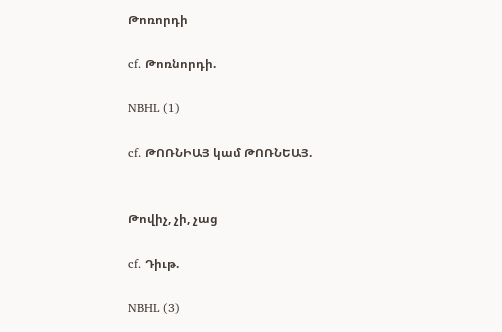Թոռորդի

cf. Թոռնորդի.

NBHL (1)

cf. ԹՈՌՆԻԱՅ կամ ԹՈՌՆԵԱՅ.


Թովիչ, չի, չաց

cf. Դիւթ.

NBHL (3)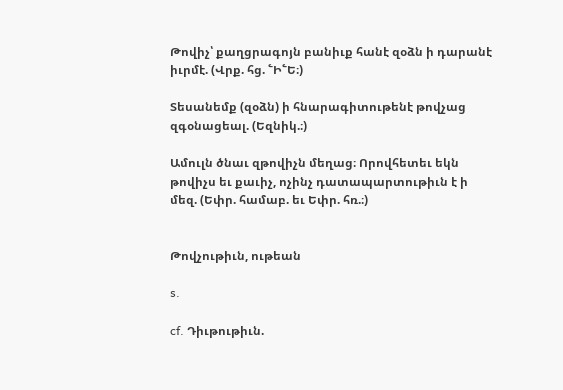Թովիչ՝ քաղցրագոյն բանիւք հանէ զօձն ի դարանէ իւրմէ. (Վրք. հց. ՟Ի՟Ե։)

Տեսանեմք (զօձն) ի հնարագիտութենէ թովչաց զգօնացեալ. (Եզնիկ.։)

Ամուլն ծնաւ զթովիչն մեղաց։ Որովհետեւ եկն թովիչս եւ քաւիչ, ոչինչ դատապարտութիւն է ի մեզ. (Եփր. համաբ. եւ Եփր. հռ.։)


Թովչութիւն, ութեան

s.

cf. Դիւթութիւն.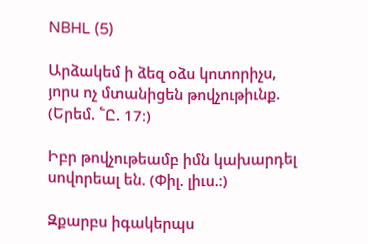NBHL (5)

Արձակեմ ի ձեզ օձս կոտորիչս, յորս ոչ մտանիցեն թովչութիւնք. (Երեմ. ՟Ը. 17։)

Իբր թովչութեամբ իմն կախարդել սովորեալ են. (Փիլ. լիւս.։)

Զքարբս իգակերպս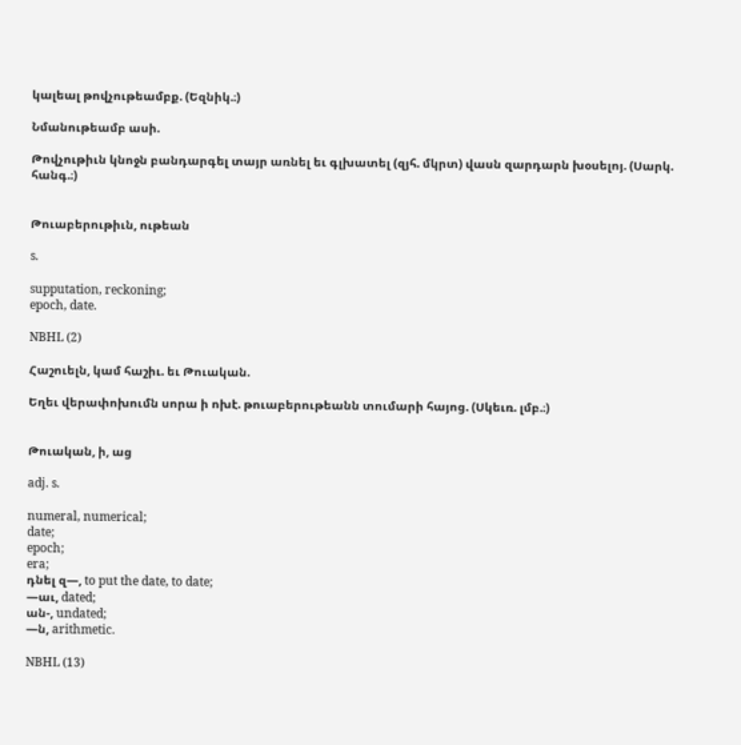կալեալ թովչութեամբք. (Եզնիկ.։)

Նմանութեամբ ասի.

Թովչութիւն կնոջն բանդարգել տայր առնել եւ գլխատել (զյհ. մկրտ) վասն զարդարն խօսելոյ. (Սարկ. հանգ.։)


Թուաբերութիւն, ութեան

s.

supputation, reckoning;
epoch, date.

NBHL (2)

Հաշուելն, կամ հաշիւ. եւ Թուական.

Եղեւ վերափոխումն սորա ի ոխէ. թուաբերութեանն տումարի հայոց. (Սկեւռ. լմբ.։)


Թուական, ի, աց

adj. s.

numeral, numerical;
date;
epoch;
era;
դնել զ—, to put the date, to date;
—աւ, dated;
ան-, undated;
—ն, arithmetic.

NBHL (13)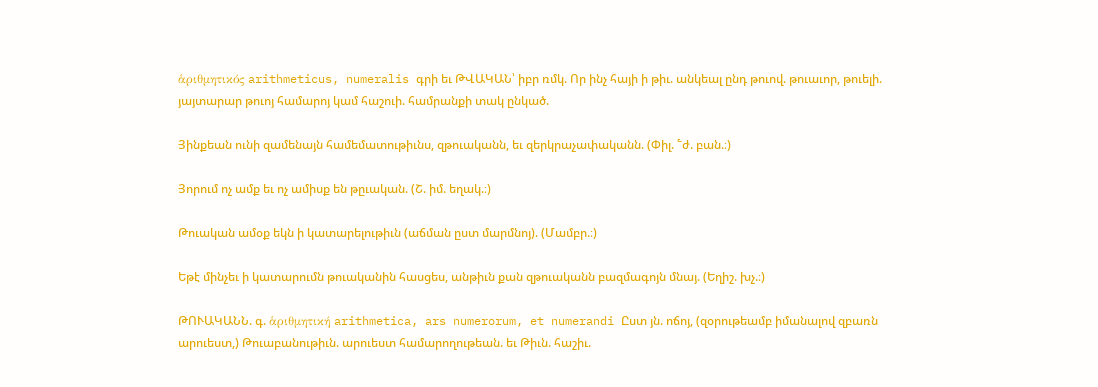ἁριθμητικός arithmeticus, numeralis գրի եւ ԹՎԱԿԱՆ՝ իբր ռմկ. Որ ինչ հայի ի թիւ. անկեալ ընդ թուով. թուաւոր, թուելի. յայտարար թուոյ համարոյ կամ հաշուի. համրանքի տակ ընկած.

Յինքեան ունի զամենայն համեմատութիւնս, զթուականն, եւ զերկրաչափականն. (Փիլ. ՟ժ. բան.։)

Յորում ոչ ամք եւ ոչ ամիսք են թըւական. (Շ. իմ. եղակ.։)

Թուական ամօք եկն ի կատարելութիւն (աճման ըստ մարմնոյ). (Մամբր.։)

Եթէ մինչեւ ի կատարումն թուականին հասցես, անթիւն քան զթուականն բազմագոյն մնայ. (Եղիշ. խչ.։)

ԹՈՒԱԿԱՆՆ. գ. ἁριθμητική arithmetica, ars numerorum, et numerandi Ըստ յն. ոճոյ, (զօրութեամբ իմանալով զբառն արուեստ,) Թուաբանութիւն. արուեստ համարողութեան. եւ Թիւն. հաշիւ.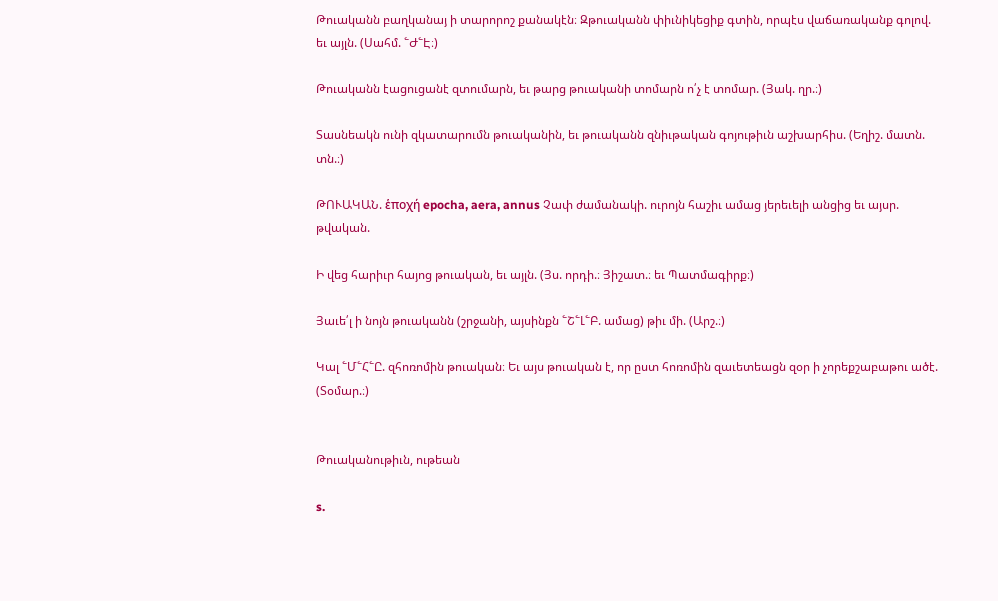Թուականն բաղկանայ ի տարորոշ քանակէն։ Զթուականն փիւնիկեցիք գտին, որպէս վաճառականք գոլով. եւ այլն. (Սահմ. ՟Ժ՟Է։)

Թուականն էացուցանէ զտումարն, եւ թարց թուականի տոմարն ո՛չ է տոմար. (Յակ. ղր.։)

Տասնեակն ունի զկատարումն թուականին, եւ թուականն զնիւթական գոյութիւն աշխարհիս. (Եղիշ. մատն. տն.։)

ԹՈՒԱԿԱՆ. ἑποχή epocha, aera, annus Չափ ժամանակի. ուրոյն հաշիւ ամաց յերեւելի անցից եւ այսր. թվական.

Ի վեց հարիւր հայոց թուական, եւ այլն. (Յս. որդի.։ Յիշատ.։ եւ Պատմագիրք։)

Յաւե՛լ ի նոյն թուականն (շրջանի, այսինքն ՟Շ՟Լ՟Բ. ամաց) թիւ մի. (Արշ.։)

Կալ ՟Մ՟Հ՟Ը. զհոռոմին թուական։ Եւ այս թուական է, որ ըստ հոռոմին զաւետեացն զօր ի չորեքշաբաթու ածէ. (Տօմար.։)


Թուականութիւն, ութեան

s.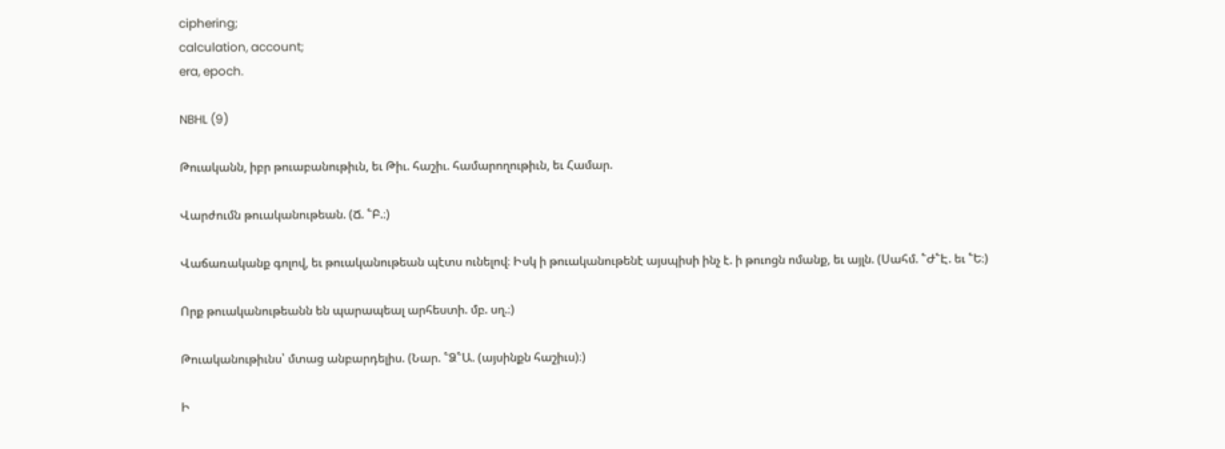ciphering;
calculation, account;
era, epoch.

NBHL (9)

Թուականն, իբր թուաբանութիւն, եւ Թիւ. հաշիւ. համարողութիւն, եւ Համար.

Վարժումն թուականութեան. (Ճ. ՟Բ.։)

Վաճառականք գոլով, եւ թուականութեան պէտս ունելով։ Իսկ ի թուականութենէ այսպիսի ինչ է. ի թուոցն ոմանք, եւ այլն. (Սահմ. ՟Ժ՟Է. եւ ՟Ե։)

Որք թուականութեանն են պարապեալ արհեստի. մբ. սղ.։)

Թուականութիւնս՝ մտաց անբարդելիս. (Նար. ՟Ձ՟Ա. (այսինքն հաշիւս)։)

Ի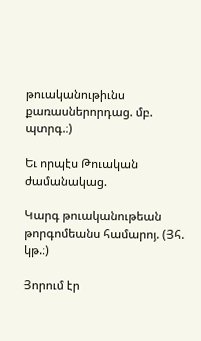թուականութիւնս քառասներորդաց. մբ. պտրգ.։)

Եւ որպէս Թուական ժամանակաց.

Կարգ թուականութեան թորգոմեանս համարոյ. (Յհ. կթ.։)

Յորում էր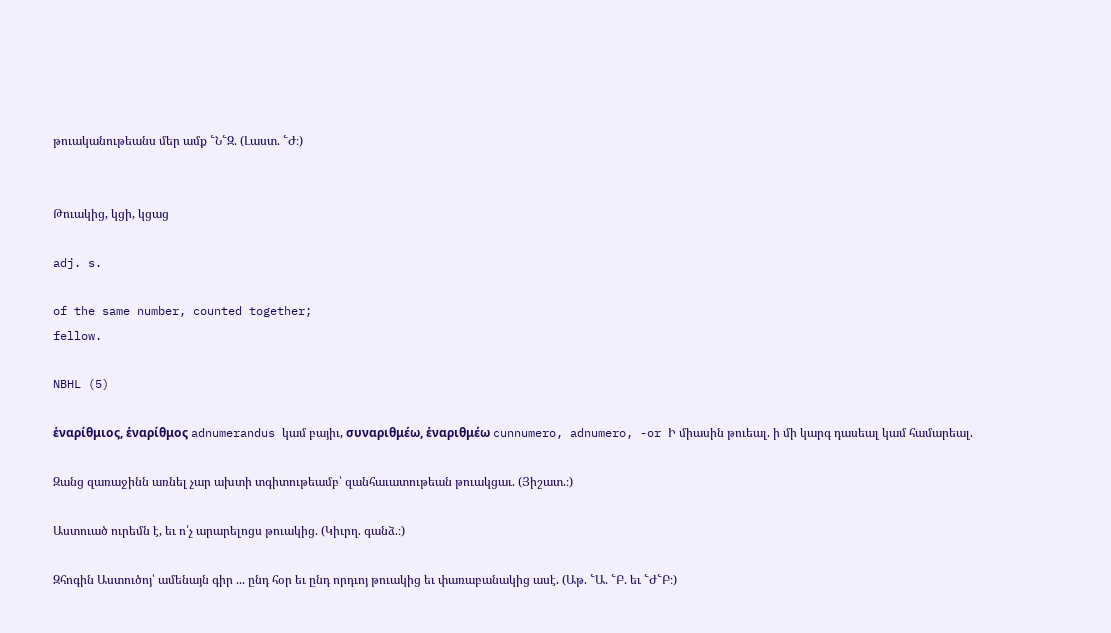թուականութեանս մեր ամք ՟Ն՟Զ. (Լաստ. ՟Ժ։)


Թուակից, կցի, կցաց

adj. s.

of the same number, counted together;
fellow.

NBHL (5)

ἑναρίθμιος, ἑναρίθμος adnumerandus կամ բայիւ, συναριθμέω, ἑναριθμέω cunnumero, adnumero, -or Ի միասին թուեալ. ի մի կարգ դասեալ կամ համարեալ.

Զանց զառաջինն առնել չար ախտի տգիտութեամբ՝ զանհաւատութեան թուակցաւ. (Յիշատ.։)

Աստուած ուրեմն է, եւ ո՛չ արարելոցս թուակից. (Կիւրղ. գանձ.։)

Զհոգին Աստուծոյ՝ ամենայն գիր ... ընդ հօր եւ ընդ որդւոյ թուակից եւ փառաբանակից ասէ. (Աթ. ՟Ա. ՟Բ. եւ ՟Ժ՟Բ։)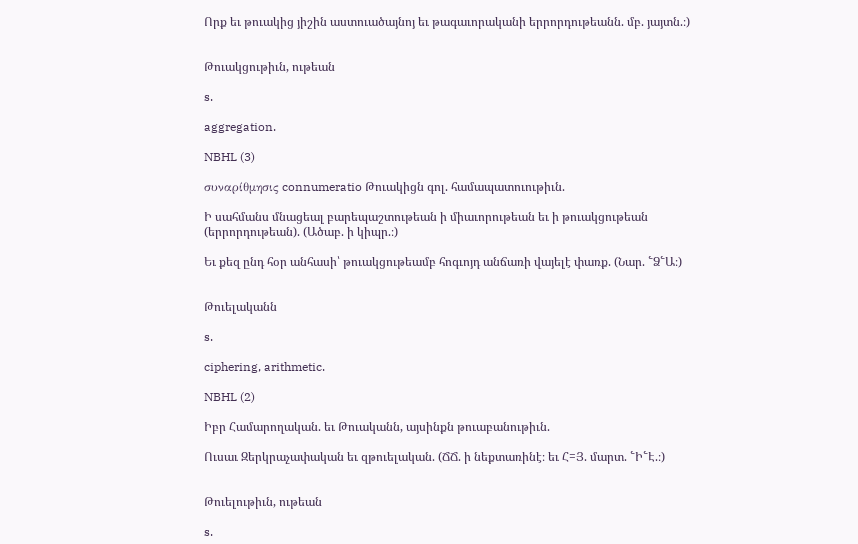Որք եւ թուակից յիշին աստուածայնոյ եւ թագաւորականի երրորդութեանն. մբ. յայտն.։)


Թուակցութիւն, ութեան

s.

aggregation.

NBHL (3)

συναρίθμησις connumeratio Թուակիցն գոլ. համապատուութիւն.

Ի սահմանս մնացեալ բարեպաշտութեան ի միաւորութեան եւ ի թուակցութեան (երրորդութեան). (Ածաբ. ի կիպր.։)

Եւ քեզ ընդ հօր անհասի՝ թուակցութեամբ հոգւոյդ անճառի վայելէ փառք. (Նար. ՟Ձ՟Ա։)


Թուելականն

s.

ciphering, arithmetic.

NBHL (2)

Իբր Համարողական. եւ Թուականն, այսինքն թուաբանութիւն.

Ուսաւ Զերկրաչափական եւ զթուելական. (ՃՃ. ի նեքտառինէ։ եւ Հ=Յ. մարտ. ՟Ի՟Է.։)


Թուելութիւն, ութեան

s.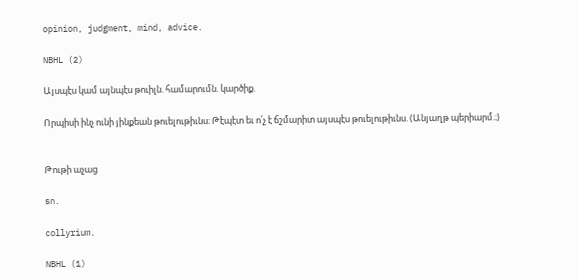opinion, judgment, mind, advice.

NBHL (2)

Այսպէս կամ այնպէս թուիլն. համարումն. կարծիք.

Որպիսի ինչ ունի յինքեան թուելութիւնս։ Թէպէտ եւ ո՛չ է ճշմարիտ այսպէս թուելութիւնս. (Անյաղթ պերիարմ.։)


Թութի աչաց

sn.

collyrium.

NBHL (1)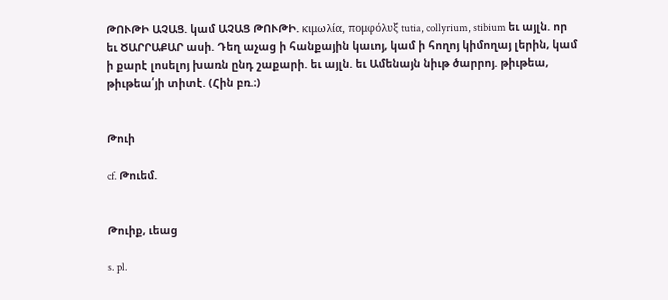ԹՈՒԹԻ ԱՉԱՑ. կամ ԱՉԱՑ ԹՈՒԹԻ. κιμωλία, πομφόλυξ tutia, collyrium, stibium եւ այլն. որ եւ ԾԱՐՐԱՔԱՐ ասի. Դեղ աչաց ի հանքային կաւոյ, կամ ի հողոյ կիմողայ լերին, կամ ի քարէ լոսելոյ խառն ընդ շաքարի. եւ այլն. եւ Ամենայն նիւթ ծարրոյ. թիւթեա, թիւթեա՛յի տիտէ. (Հին բռ.։)


Թուի

cf. Թուեմ.


Թուիք, ւեաց

s. pl.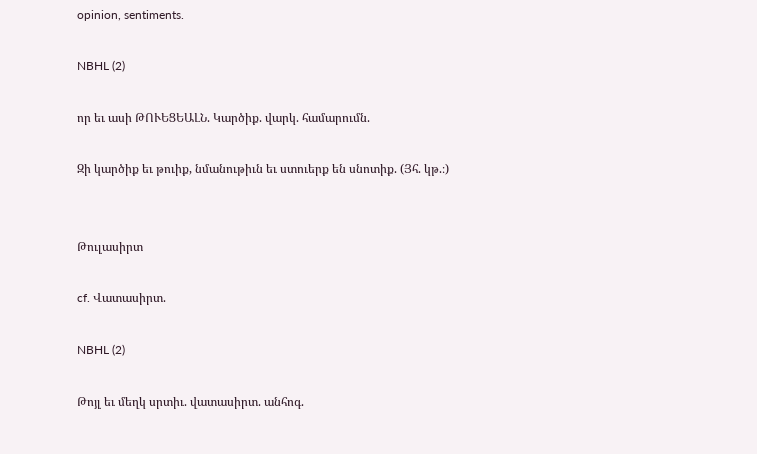opinion, sentiments.

NBHL (2)

որ եւ ասի ԹՈՒԵՑԵԱԼՆ. Կարծիք. վարկ. համարումն.

Զի կարծիք եւ թուիք, նմանութիւն եւ ստուերք են սնոտիք. (Յհ. կթ.։)


Թուլասիրտ

cf. Վատասիրտ.

NBHL (2)

Թոյլ եւ մեղկ սրտիւ. վատասիրտ. անհոգ.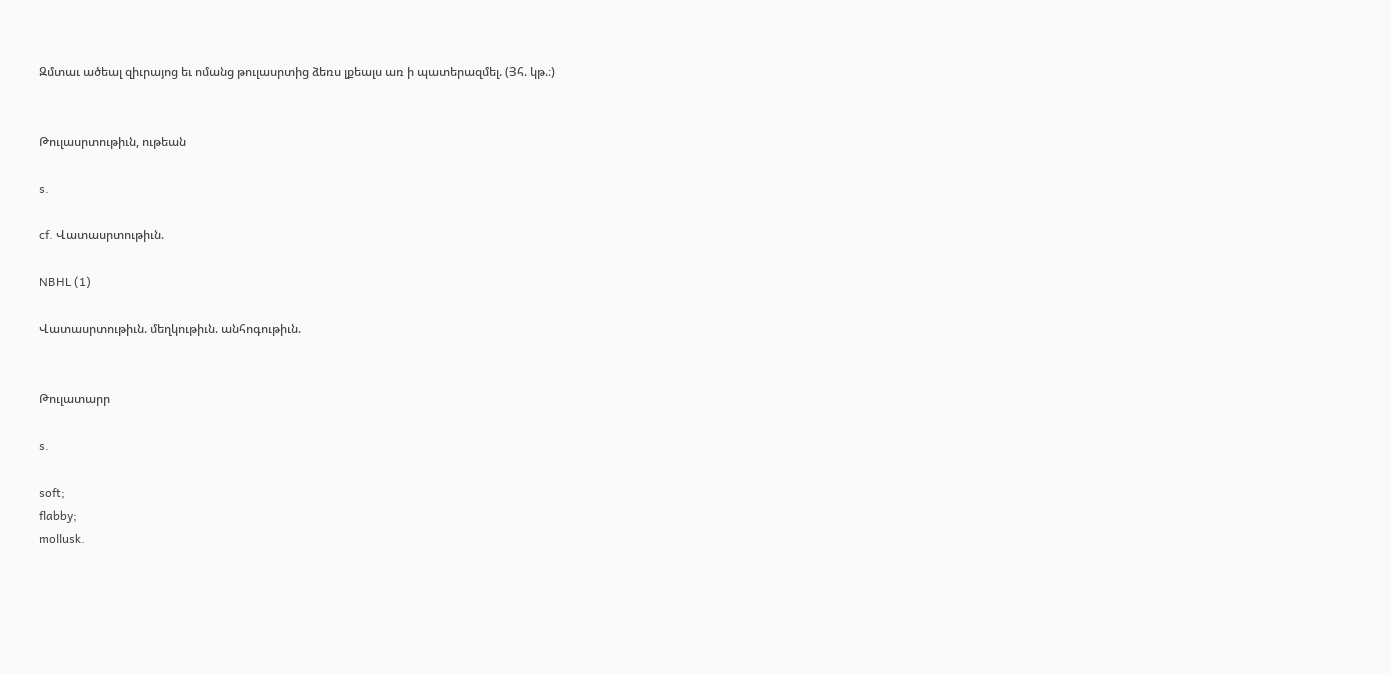Զմտաւ ածեալ զիւրայոց եւ ոմանց թուլասրտից ձեռս լքեալս առ ի պատերազմել. (Յհ. կթ.։)


Թուլասրտութիւն, ութեան

s.

cf. Վատասրտութիւն.

NBHL (1)

Վատասրտութիւն. մեղկութիւն. անհոգութիւն.


Թուլատարր

s.

soft;
flabby;
mollusk.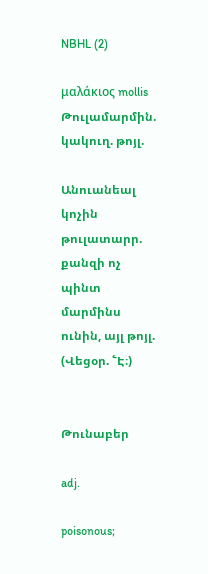NBHL (2)

μαλάκιος mollis Թուլամարմին. կակուղ. թոյլ.

Անուանեալ կոչին թուլատարր. քանզի ոչ պինտ մարմինս ունին, այլ թոյլ. (Վեցօր. ՟Է։)


Թունաբեր

adj.

poisonous;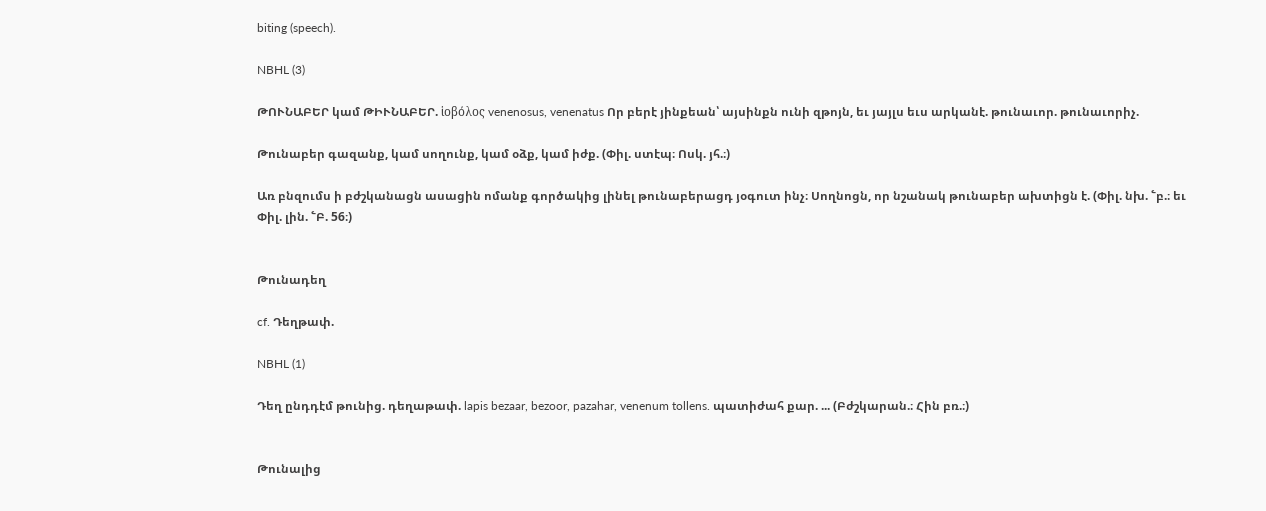biting (speech).

NBHL (3)

ԹՈՒՆԱԲԵՐ կամ ԹԻՒՆԱԲԵՐ. ἱοβόλος venenosus, venenatus Որ բերէ յինքեան՝ այսինքն ունի զթոյն, եւ յայլս եւս արկանէ. թունաւոր. թունաւորիչ.

Թունաբեր գազանք, կամ սողունք, կամ օձք, կամ իժք. (Փիլ. ստէպ։ Ոսկ. յհ.։)

Առ բնզումս ի բժշկանացն ասացին ոմանք գործակից լինել թունաբերացդ յօգուտ ինչ։ Սողնոցն, որ նշանակ թունաբեր ախտիցն է. (Փիլ. նխ. ՟բ.։ եւ Փիլ. լին. ՟Բ. 56։)


Թունադեղ

cf. Դեղթափ.

NBHL (1)

Դեղ ընդդէմ թունից. դեղաթափ. lapis bezaar, bezoor, pazahar, venenum tollens. պատիժահ քար. ... (Բժշկարան.։ Հին բռ.։)


Թունալից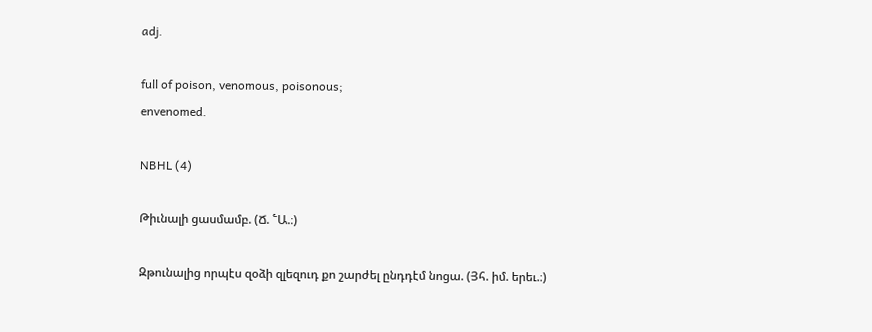adj.

full of poison, venomous, poisonous;
envenomed.

NBHL (4)

Թիւնալի ցասմամբ. (Ճ. ՟Ա.։)

Զթունալից որպէս զօձի զլեզուդ քո շարժել ընդդէմ նոցա. (Յհ. իմ. երեւ.։)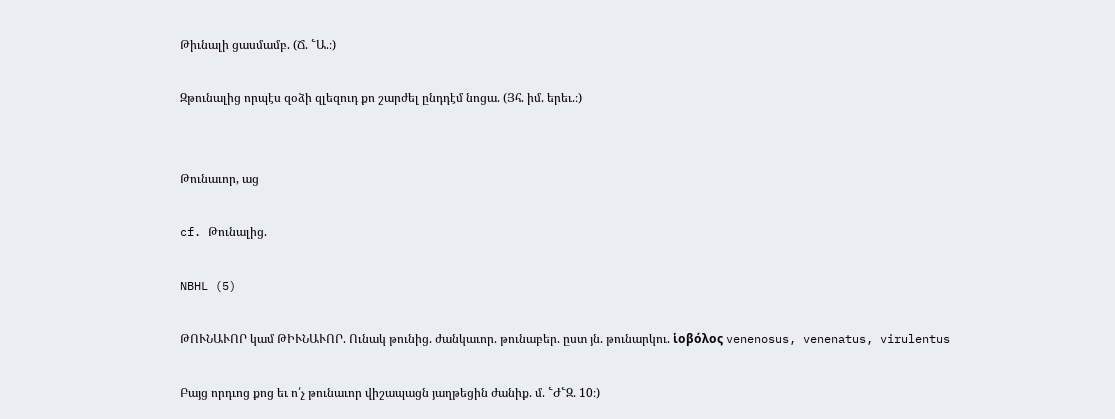Թիւնալի ցասմամբ. (Ճ. ՟Ա.։)

Զթունալից որպէս զօձի զլեզուդ քո շարժել ընդդէմ նոցա. (Յհ. իմ. երեւ.։)


Թունաւոր, աց

cf. Թունալից.

NBHL (5)

ԹՈՒՆԱՒՈՐ կամ ԹԻՒՆԱՒՈՐ. Ունակ թունից. ժանկաւոր. թունաբեր. ըստ յն. թունարկու. ἱοβόλος venenosus, venenatus, virulentus

Բայց որդւոց քոց եւ ո՛չ թունաւոր վիշապացն յաղթեցին ժանիք. մ. ՟Ժ՟Զ. 10։)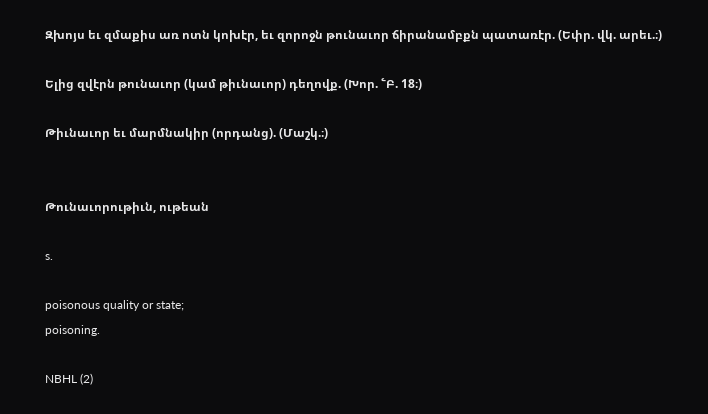Զխոյս եւ զմաքիս առ ոտն կոխէր, եւ զորոջն թունաւոր ճիրանամբքն պատառէր. (Եփր. վկ. արեւ.։)

Ելից զվէրն թունաւոր (կամ թիւնաւոր) դեղովք. (Խոր. ՟Բ. 18։)

Թիւնաւոր եւ մարմնակիր (որդանց). (Մաշկ.։)


Թունաւորութիւն, ութեան

s.

poisonous quality or state;
poisoning.

NBHL (2)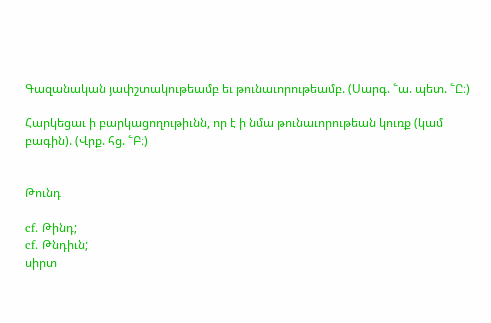Գազանական յափշտակութեամբ եւ թունաւորութեամբ. (Սարգ. ՟ա. պետ. ՟Ը։)

Հարկեցաւ ի բարկացողութիւնն, որ է ի նմա թունաւորութեան կուռք (կամ բագին). (Վրք. հց. ՟Բ։)


Թունդ

cf. Թինդ;
cf. Թնդիւն;
սիրտ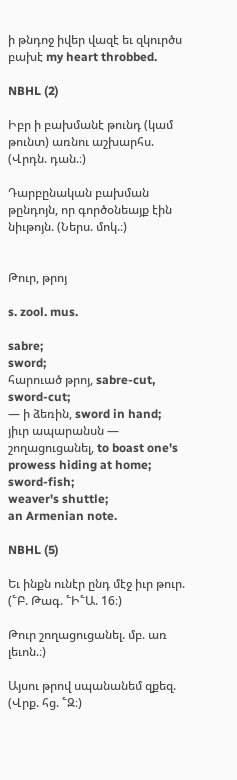ի թնդոջ իվեր վազէ եւ զկուրծս բախէ my heart throbbed.

NBHL (2)

Իբր ի բախմանէ թունդ (կամ թունտ) առնու աշխարհս. (Վրդն. դան.։)

Դարբընական բախման թընդոյն, որ գործօնեայք էին նիւթոյն. (Ներս. մոկ.։)


Թուր, թրոյ

s. zool. mus.

sabre;
sword;
հարուած թրոյ, sabre-cut, sword-cut;
— ի ձեռին, sword in hand;
յիւր ապարանսն — շողացուցանել, to boast one's prowess hiding at home;
sword-fish;
weaver's shuttle;
an Armenian note.

NBHL (5)

Եւ ինքն ունէր ընդ մէջ իւր թուր. (՟Բ. Թագ. ՟Ի՟Ա. 16։)

Թուր շողացուցանել. մբ. առ լեւոն.։)

Այսու թրով սպանանեմ զքեզ. (Վրք. հց. ՟Զ։)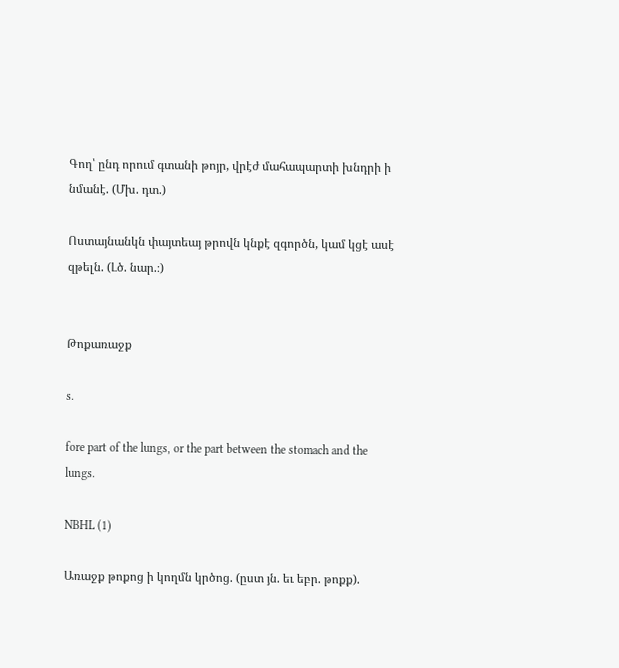Գող՝ ընդ որում գտանի թոյր, վրէժ մահապարտի խնդրի ի նմանէ. (Մխ. դտ.)

Ոստայնանկն փայտեայ թրովն կնքէ զգործն, կամ կցէ ասէ զթելն. (Լծ. նար.։)


Թոքառաջք

s.

fore part of the lungs, or the part between the stomach and the lungs.

NBHL (1)

Առաջք թոքոց ի կողմն կրծոց. (ըստ յն. եւ եբր. թոքք).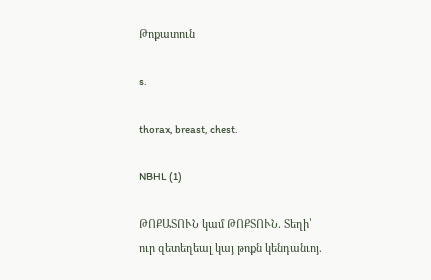Թոքատուն

s.

thorax, breast, chest.

NBHL (1)

ԹՈՔԱՏՈՒՆ կամ ԹՈՔՏՈՒՆ. Տեղի՝ ուր զետեղեալ կայ թոքն կենդանւոյ.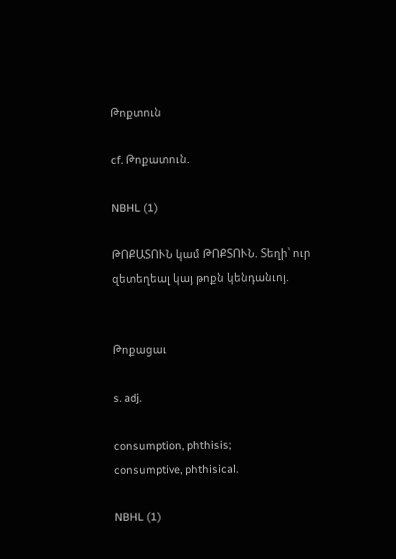Թոքտուն

cf. Թոքատուն.

NBHL (1)

ԹՈՔԱՏՈՒՆ կամ ԹՈՔՏՈՒՆ. Տեղի՝ ուր զետեղեալ կայ թոքն կենդանւոյ.


Թոքացաւ

s. adj.

consumption, phthisis;
consumptive, phthisical.

NBHL (1)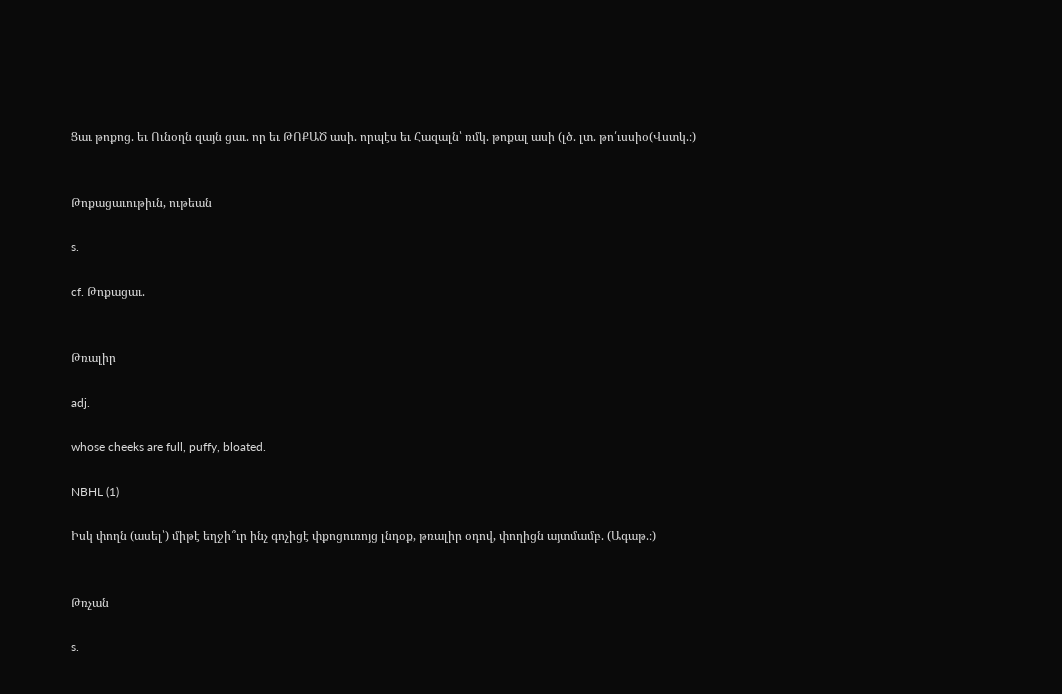Ցաւ թոքոց. եւ Ունօղն զայն ցաւ. որ եւ ԹՈՔԱԾ ասի. որպէս եւ Հազալն՝ ռմկ. թոքալ ասի (լծ. լտ. թո՛ւսսիօ(Վստկ.։)


Թոքացաւութիւն, ութեան

s.

cf. Թոքացաւ.


Թռալիր

adj.

whose cheeks are full, puffy, bloated.

NBHL (1)

Իսկ փողն (ասել՝) միթէ եղջի՞ւր ինչ գոչիցէ փքոցուռոյց լնդօք, թռալիր օդով, փողիցն այտմամբ. (Ագաթ.։)


Թռչան

s.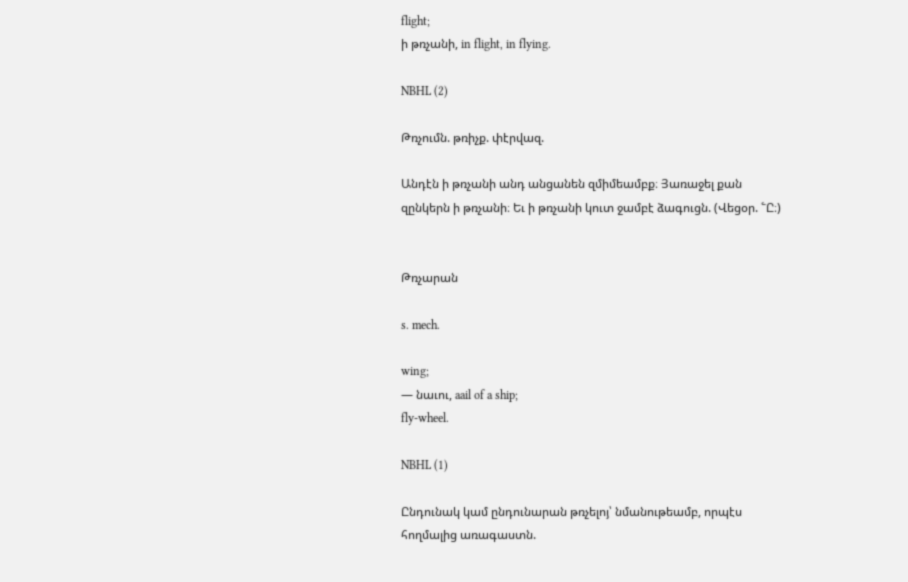flight;
ի թռչանի, in flight, in flying.

NBHL (2)

Թռչումն. թռիչք. փէրվազ.

Անդէն ի թռչանի անդ անցանեն զմիմեամբք։ Յառաջել քան զընկերն ի թռչանի։ Եւ ի թռչանի կուտ ջամբէ ձագուցն. (Վեցօր. ՟Ը։)


Թռչարան

s. mech.

wing;
— նաւու, aail of a ship;
fly-wheel.

NBHL (1)

Ընդունակ կամ ընդունարան թռչելոյ՝ նմանութեամբ, որպէս հողմալից առագաստն.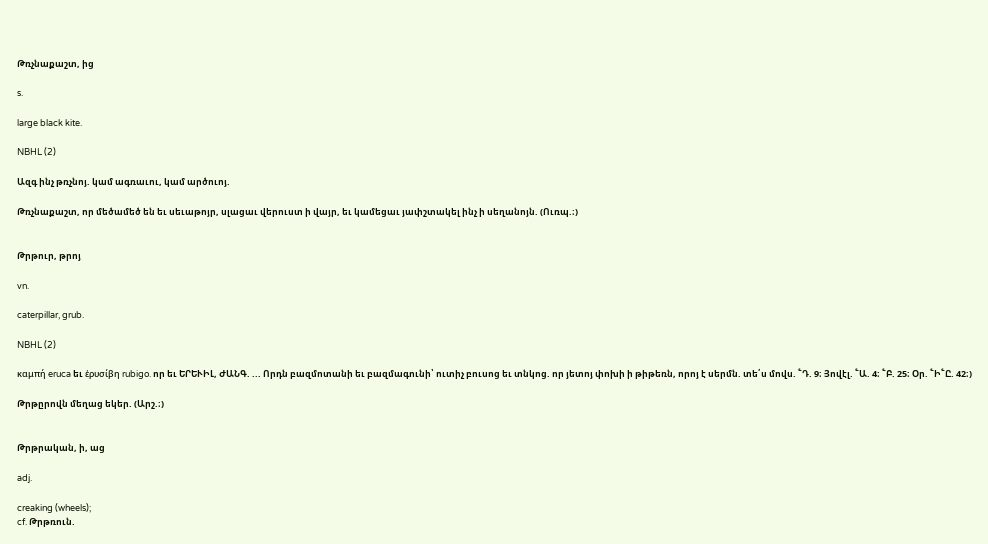Թռչնաքաշտ, ից

s.

large black kite.

NBHL (2)

Ազգ ինչ թռչնոյ. կամ ագռաւու, կամ արծուոյ.

Թռչնաքաշտ, որ մեծամեծ են եւ սեւաթոյր, սլացաւ վերուստ ի վայր, եւ կամեցաւ յափշտակել ինչ ի սեղանոյն. (Ուռպ.։)


Թրթուր, թրոյ

vn.

caterpillar, grub.

NBHL (2)

καμπή eruca եւ ἑρυσίβη rubigo. որ եւ ԵՐԵՒԻԼ, ԺԱՆԳ. ... Որդն բազմոտանի եւ բազմագունի՝ ուտիչ բուսոց եւ տնկոց. որ յետոյ փոխի ի թիթեռն, որոյ է սերմն. տե՛ս մովս. ՟Դ. 9։ Յովէլ. ՟Ա. 4։ ՟Բ. 25։ Օր. ՟Ի՟Ը. 42։)

Թրթըրովն մեղաց եկեր. (Արշ.։)


Թրթրական, ի, աց

adj.

creaking (wheels);
cf. Թրթռուն.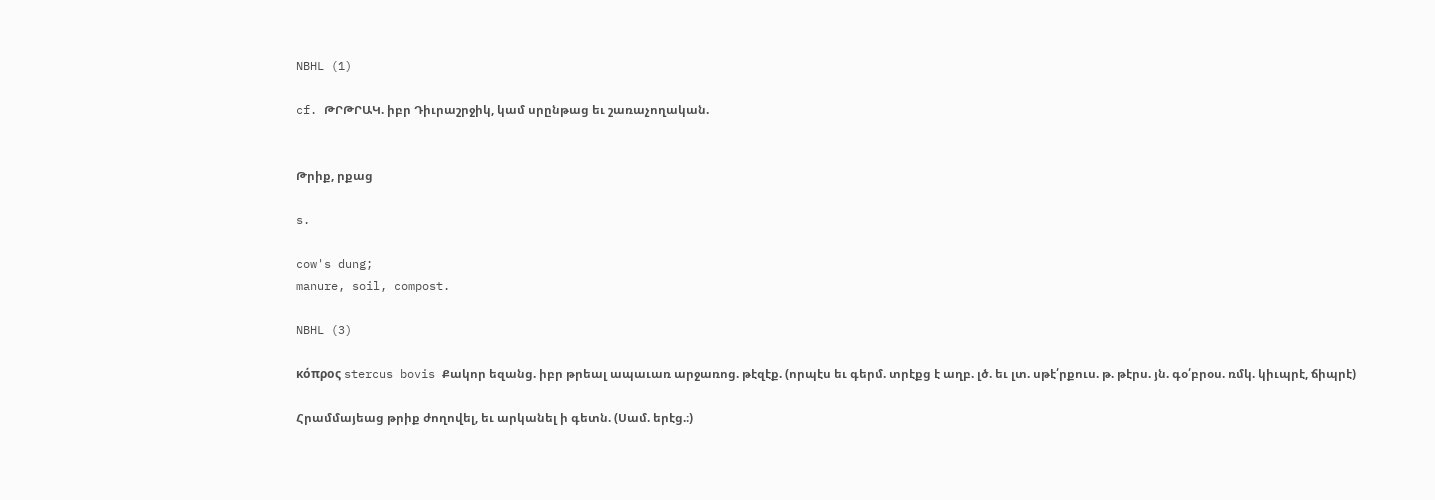NBHL (1)

cf. ԹՐԹՐԱԿ. իբր Դիւրաշրջիկ, կամ սրընթաց եւ շառաչողական.


Թրիք, րքաց

s.

cow's dung;
manure, soil, compost.

NBHL (3)

κόπρος stercus bovis Քակոր եզանց. իբր թրեալ ապաւառ արջառոց. թէզէք. (որպէս եւ գերմ. տրէքց է աղբ. լծ. եւ լտ. սթէ՛րքուս. թ. թէրս. յն. գօ՛բրօս. ռմկ. կիւպրէ, ճիպրէ)

Հրամմայեաց թրիք ժողովել, եւ արկանել ի գետն. (Սամ. երէց.։)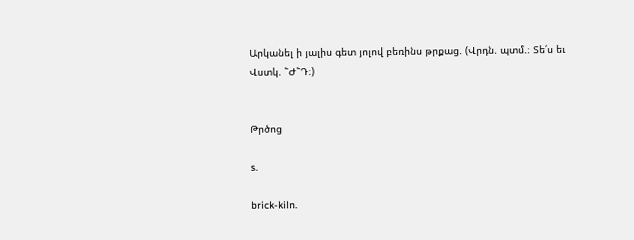Արկանել ի յալիս գետ յոլով բեռինս թրքաց. (Վրդն. պտմ.։ Տե՛ս եւ Վստկ. ՟Ժ՟Դ։)


Թրծոց

s.

brick-kiln.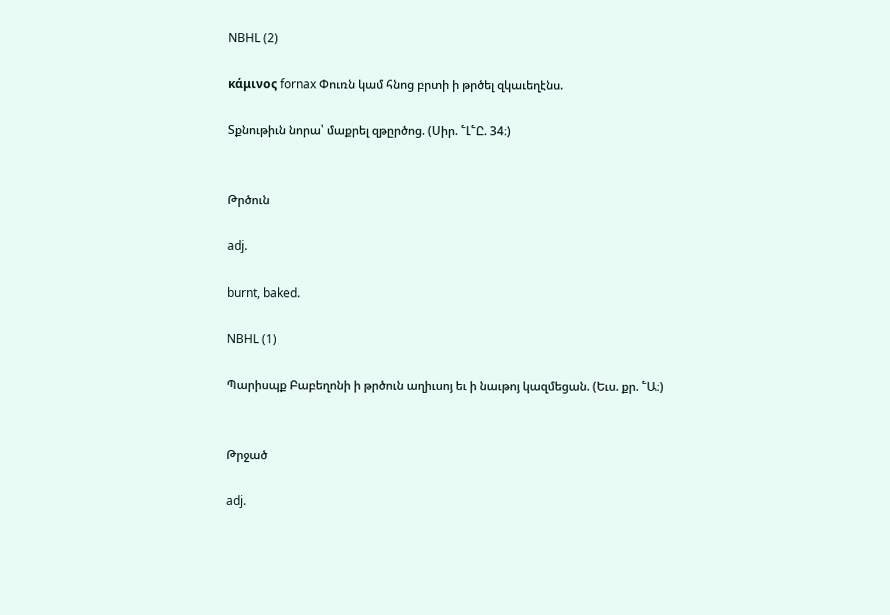NBHL (2)

κάμινος fornax Փուռն կամ հնոց բրտի ի թրծել զկաւեղէնս.

Տքնութիւն նորա՝ մաքրել զթըրծոց. (Սիր. ՟Լ՟Ը. 34։)


Թրծուն

adj.

burnt, baked.

NBHL (1)

Պարիսպք Բաբեղոնի ի թրծուն աղիւսոյ եւ ի նաւթոյ կազմեցան. (Եւս. քր. ՟Ա։)


Թրջած

adj.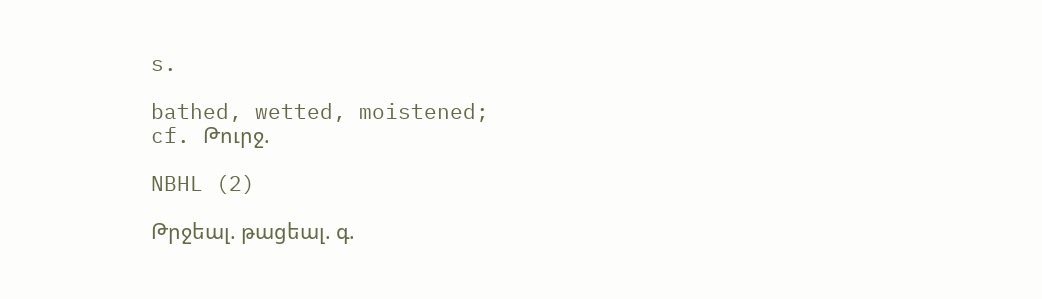s.

bathed, wetted, moistened;
cf. Թուրջ.

NBHL (2)

Թրջեալ. թացեալ. գ.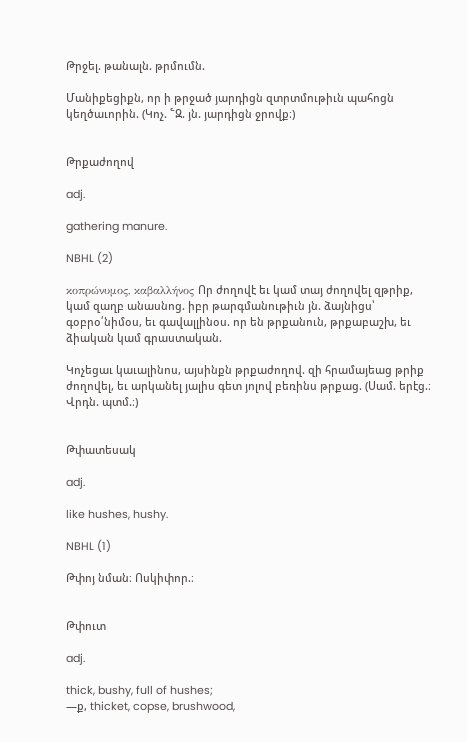Թրջել. թանալն. թրմումն.

Մանիքեցիքն, որ ի թրջած յարդիցն զտրտմութիւն պահոցն կեղծաւորին. (Կոչ. ՟Զ. յն. յարդիցն ջրովք։)


Թրքաժողով

adj.

gathering manure.

NBHL (2)

κοπρώνυμος, καβαλλήνος Որ ժողովէ եւ կամ տայ ժողովել զթրիք, կամ զաղբ անասնոց. իբր թարգմանութիւն յն. ձայնիցս՝ գօբրօ՛նիմօս, եւ գավալլինօս. որ են թրքանուն, թրքաբաշխ, եւ ձիական կամ գրաստական.

Կոչեցաւ կաւալինոս, այսինքն թրքաժողով. զի հրամայեաց թրիք ժողովել, եւ արկանել յալիս գետ յոլով բեռինս թրքաց. (Սամ. երէց.։ Վրդն. պտմ.։)


Թփատեսակ

adj.

like hushes, hushy.

NBHL (1)

Թփոյ նման։ Ոսկիփոր.։


Թփուտ

adj.

thick, bushy, full of hushes;
—ք, thicket, copse, brushwood,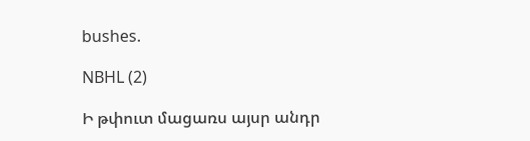bushes.

NBHL (2)

Ի թփուտ մացառս այսր անդր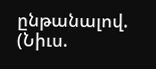ընթանալով. (Նիւս.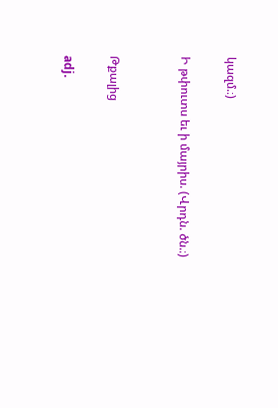կազմ.։)

Ի թփուտս եւ ի մայրիս. (Վրդն. ծն.։)


Թքալից

adj.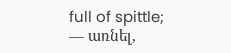full of spittle;
— առնել,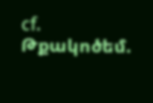cf. Թքակոծեմ.